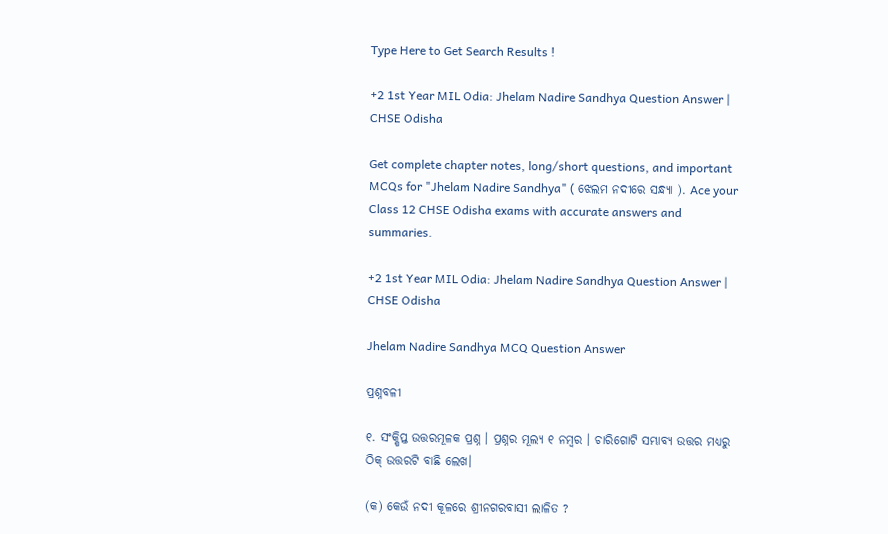Type Here to Get Search Results !

+2 1st Year MIL Odia: Jhelam Nadire Sandhya Question Answer | CHSE Odisha

Get complete chapter notes, long/short questions, and important MCQs for "Jhelam Nadire Sandhya" ( ଝେଲମ ନଦୀରେ ସନ୍ଧ୍ୟା ). Ace your Class 12 CHSE Odisha exams with accurate answers and summaries.

+2 1st Year MIL Odia: Jhelam Nadire Sandhya Question Answer | CHSE Odisha

Jhelam Nadire Sandhya MCQ Question Answer

ପ୍ରଶ୍ନବଳୀ

୧. ସଂକ୍ଷିପ୍ତ ଉତ୍ତରମୂଳକ ପ୍ରଶ୍ନ । ପ୍ରଶ୍ନର ମୂଲ୍ୟ ୧ ନମ୍ବର । ଚାରିଗୋଟି ସମ୍ଭାବ୍ୟ ଉତ୍ତର ମଧ୍ୟରୁ ଠିକ୍ ଉତ୍ତରଟି ବାଛି ଲେଖ।

(କ) କେଉଁ ନଦୀ କୂଳରେ ଶ୍ରୀନଗରବାସୀ ଲାଳିତ ?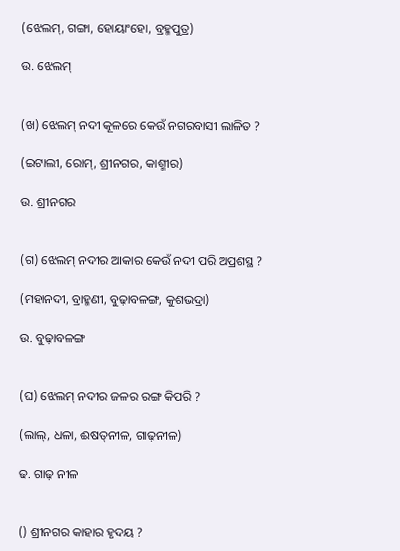(ଝେଲମ୍, ଗଙ୍ଗା, ହୋୟାଂହୋ, ବ୍ରହ୍ମପୁତ୍ର)

ଉ. ଝେଲମ୍


(ଖ) ଝେଲମ୍ ନଦୀ କୂଳରେ କେଉଁ ନଗରବାସୀ ଲାଳିତ ?

(ଇଟାଲୀ, ରୋମ୍, ଶ୍ରୀନଗର, କାଶ୍ମୀର)

ଉ. ଶ୍ରୀନଗର


(ଗ) ଝେଲମ୍ ନଦୀର ଆକାର କେଉଁ ନଦୀ ପରି ଅପ୍ରଶସ୍ଥ ?

(ମହାନଦୀ, ବ୍ରାହ୍ମଣୀ, ବୁଢ଼ାବଳଙ୍ଗ, କୁଶଭଦ୍ରା)

ଉ. ବୁଢ଼ାବଳଙ୍ଗ


(ଘ) ଝେଲମ୍ ନଦୀର ଜଳର ରଙ୍ଗ କିପରି ?

(ଲାଲ୍, ଧଳା, ଈଷତ୍‌ନୀଳ, ଗାଢ଼ନୀଳ)

ଢ. ଗାଢ଼ ନୀଳ


() ଶ୍ରୀନଗର କାହାର ହୃଦୟ ?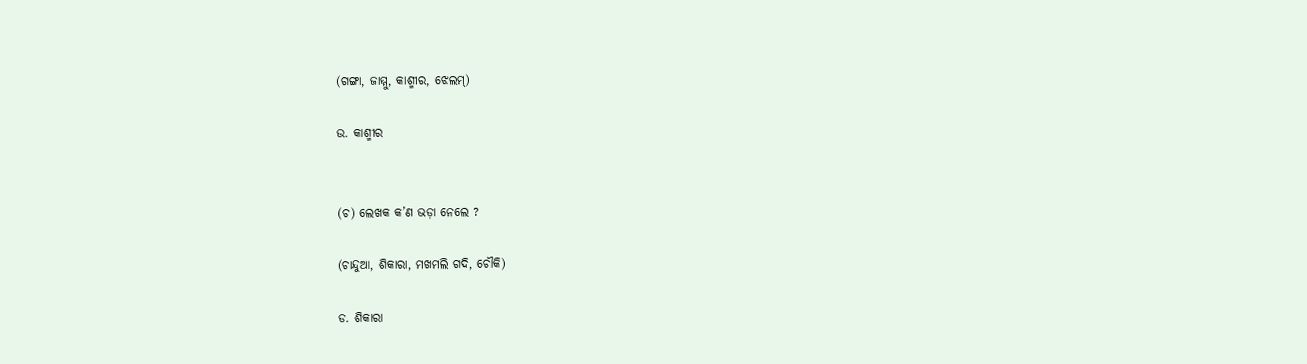(ଗଙ୍ଗା, ଜାମ୍ମୁ, କାଶ୍ମୀର, ଝେଲମ୍)

ଉ. କାଶ୍ମୀର


(ଚ) ଲେଖକ କ’ଣ ଭଡ଼ା ନେଲେ ?

(ଚାନ୍ଦୁଆ, ଶିକାରା, ମଖମଲି ଗଦି, ଚୌକି)

ଡ. ଶିକାରା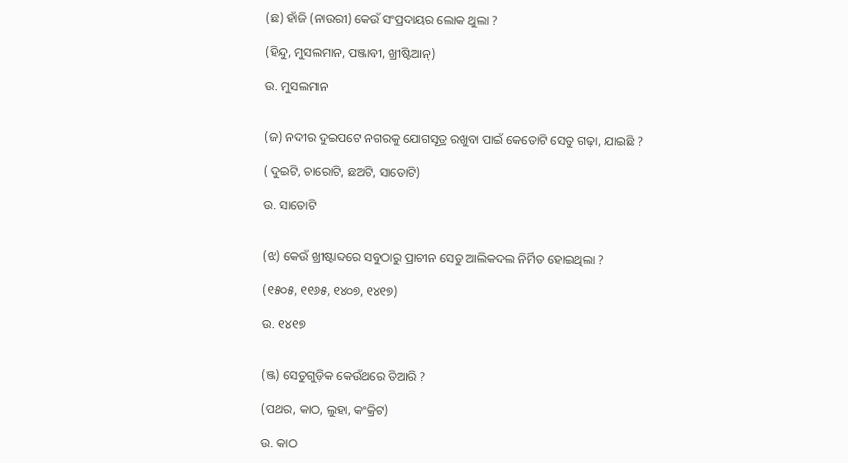(ଛ) ହାଁଜି (ନାଉରୀ) କେଉଁ ସଂପ୍ରଦାୟର ଲୋକ ଥୁଲା ?

(ହିନ୍ଦୁ, ମୁସଲମାନ, ପଞ୍ଜାବୀ, ଖ୍ରୀଷ୍ଟିଆନ୍)

ଉ. ମୁସଲମାନ


(ଜ) ନଦୀର ଦୁଇପଟେ ନଗରକୁ ଯୋଗସୂତ୍ର ରଖୁବା ପାଇଁ କେତୋଟି ସେତୁ ଗଢ଼ା, ଯାଇଛି ?

( ଦୁଇଟି, ଚାରୋଟି, ଛଅଟି, ସାତୋଟି)

ଉ. ସାତୋଟି


(ଝ) କେଉଁ ଖ୍ରୀଷ୍ଟାବ୍ଦରେ ସବୁଠାରୁ ପ୍ରାଚୀନ ସେତୁ ଆଲିକଦଲ ନିର୍ମିତ ହୋଇଥିଲା ?

(୧୫୦୫, ୧୧୬୫, ୧୪୦୭, ୧୪୧୭)

ଉ. ୧୪୧୭


(ଞ୍ଜ) ସେତୁଗୁଡ଼ିକ କେଉଁଥରେ ତିଆରି ?

(ପଥର, କାଠ, ଲୁହା, କଂକ୍ରିଟ)

ଉ. କାଠ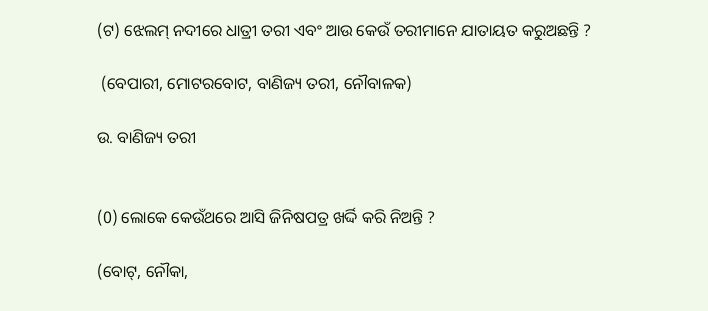(ଟ) ଝେଲମ୍ ନଦୀରେ ଧାତ୍ରୀ ତରୀ ଏବଂ ଆଉ କେଉଁ ତରୀମାନେ ଯାତାୟତ କରୁଅଛନ୍ତି ?

 (ବେପାରୀ, ମୋଟରବୋଟ, ବାଣିଜ୍ୟ ତରୀ, ନୌବାଳକ)

ଉ. ବାଣିଜ୍ୟ ତରୀ


(0) ଲୋକେ କେଉଁଥରେ ଆସି ଜିନିଷପତ୍ର ଖର୍ଦ୍ଦି କରି ନିଅନ୍ତି ?

(ବୋଟ୍, ନୌକା,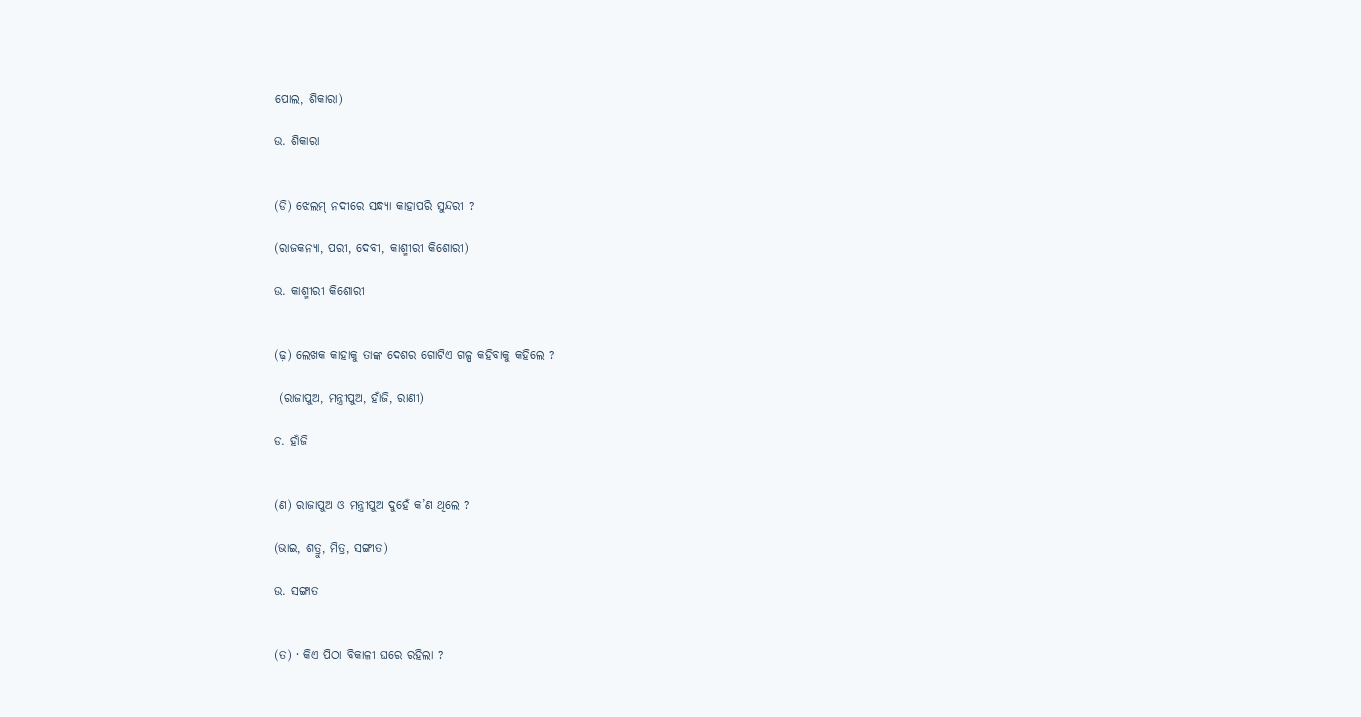ପୋଲ, ଶିକାରା)

ଉ. ଶିକାରା


(ଡି) ଝେଲମ୍ ନଦୀରେ ସନ୍ଧ୍ୟା କାହାପରି ସୁନ୍ଦରୀ ?

(ରାଜକନ୍ୟା, ପରୀ, ଦେବୀ, କାଶ୍ମୀରୀ କିଶୋରୀ)

ଉ. କାଶ୍ମୀରୀ କିଶୋରୀ


(ଢ଼) ଲେଖକ କାହାକୁ ତାଙ୍କ ଦେଶର ଗୋଟିଏ ଗଳ୍ପ କହିବାକୁ କହିଲେ ?

 (ରାଜାପୁଅ, ମନ୍ତ୍ରୀପୁଅ, ହାଁଜି, ରାଣୀ)

ଡ. ହାଁଜି


(ଣ) ରାଜାପୁଅ ଓ ମନ୍ତ୍ରୀପୁଅ ଦୁହେଁ କ’ଣ ଥିଲେ ?

(ଭାଇ, ଶତ୍ରୁ, ମିତ୍ର, ସଙ୍ଗୀତ)

ଉ. ସଙ୍ଗାତ


(ତ) · କିଏ ପିଠା ବିକାଳୀ ଘରେ ରହିଲା ?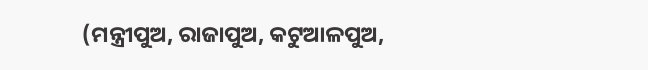(ମନ୍ତ୍ରୀପୁଅ, ରାଜାପୁଅ, କଟୁଆଳପୁଅ,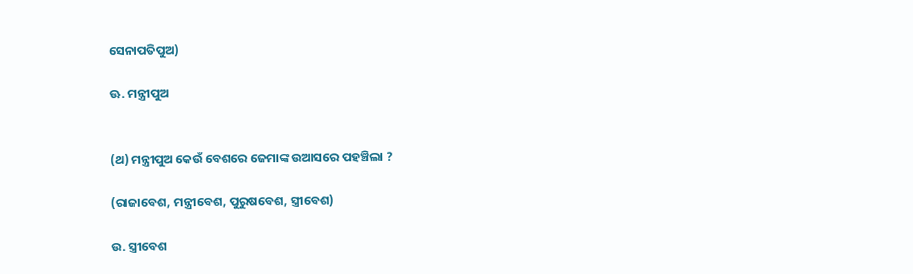ସେନାପତିପୁଅ)

ଊ. ମନ୍ତ୍ରୀପୁଅ


(ଥ) ମନ୍ତ୍ରୀପୁଅ କେଉଁ ବେଶରେ ଜେମାଙ୍କ ଉଆସରେ ପହଞ୍ଚିଲା ?

(ରାଜାବେଶ, ମନ୍ତ୍ରୀବେଶ, ପୁରୁଷବେଶ, ସ୍ତ୍ରୀବେଶ)

ଉ. ସ୍ତ୍ରୀବେଶ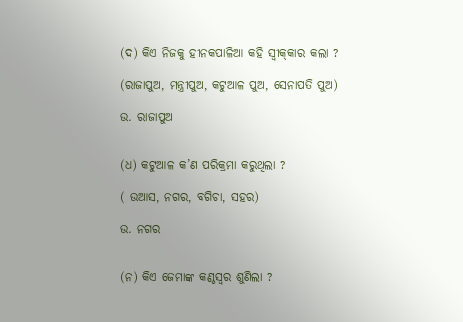(ଦ) କିଏ ନିଜକୁ ହୀନକପାଳିଆ କହି ସ୍ଵୀକ୍‌କାର କଲା ?

(ରାଜାପୁଅ, ମନ୍ତ୍ରୀପୁଅ, କଟୁଆଳ ପୁଅ, ସେନାପତି ପୁଅ)

ଉ. ରାଜାପୁଅ


(ଧ) କଟୁଆଳ କ’ଣ ପରିକ୍ରମା କରୁଥିଲା ?

( ଉଆସ, ନଗର, ବଗିଚା, ସହର)

ଉ. ନଗର


(ନ) କିଏ ଜେମାଙ୍କ କଣ୍ଠସ୍ବର ଶୁଣିଲା ?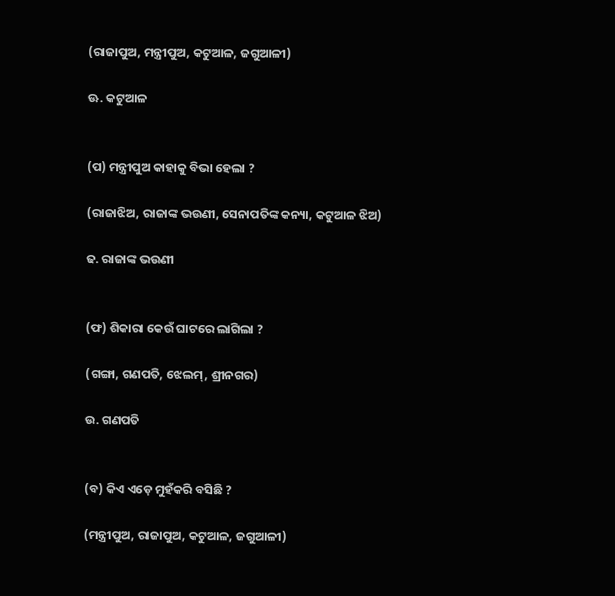(ରାଜାପୁଅ, ମନ୍ତ୍ରୀପୁଅ, କଟୁଆଳ, ଜଗୁଆଳୀ)

ଊ. କଟୁଆଳ


(ପ) ମନ୍ତ୍ରୀପୁଅ କାହାକୁ ବିଭା ହେଲା ?

(ରାଜାଝିଅ, ରାଜାଙ୍କ ଭଉଣୀ, ସେନାପତିଙ୍କ କନ୍ୟା, କଟୁଆଳ ଝିଅ)

ଢ. ରାଜାଙ୍କ ଭଉଣୀ


(ଫ) ଶିକାରା କେଉଁ ଘାଟରେ ଲାଗିଲା ?

(ଗଙ୍ଗା, ଗଣପତି, ଝେଲମ୍, ଶ୍ରୀନଗର)

ଉ. ଗଣପତି


(ବ) କିଏ ଏଡ଼େ ମୁହଁକରି ବସିଛି ?

(ମନ୍ତ୍ରୀପୁଅ, ରାଜାପୁଅ, କଟୁଆଳ, ଜଗୁଆଳୀ)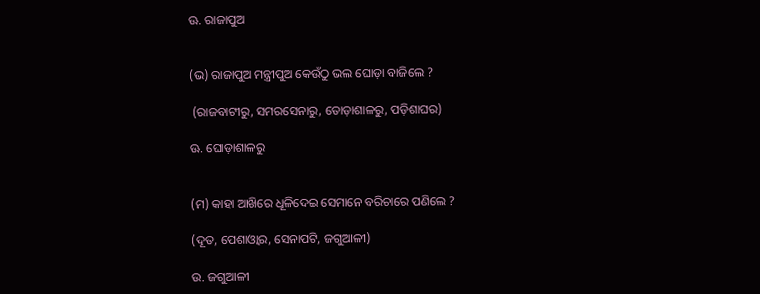ଊ. ରାଜାପୁଅ


(ଭ) ରାଜାପୁଅ ମନ୍ତ୍ରୀପୁଅ କେଉଁଠୁ ଭଲ ଘୋଡ଼ା ବାଜିଲେ ?

 (ରାଜବାଟୀରୁ, ସମରସେନାରୁ, ତୋଡ଼ାଶାଳରୁ, ପଡ଼ିଶାଘର)

ଊ. ଘୋଡ଼ାଶାଳରୁ


(ମ) କାହା ଆଖ‌ିରେ ଧୂଳିଦେଇ ସେମାନେ ବରିଚାରେ ପଣିଲେ ?

(ଦୂତ, ପେଶାଓ୍ବାର, ସେନାପଟି, ଜଗୁଆଳୀ)

ଉ. ଜଗୁଆଳୀ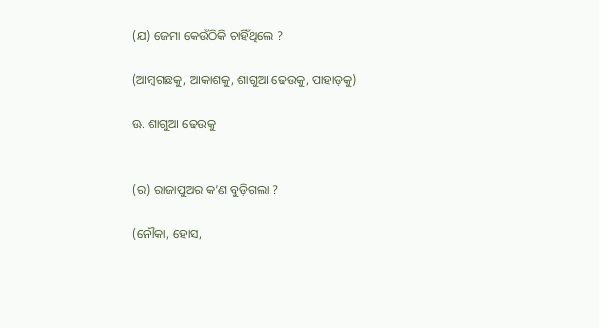(ଯ) ଜେମା କେଉଁଠିକି ଚାହିଁଥିଲେ ?

(ଆମ୍ବଗଛକୁ, ଆକାଶକୁ, ଶାଗୁଆ ଢେଉକୁ, ପାହାଡ଼କୁ)

ଊ. ଶାଗୁଆ ଢେଉକୁ


(ର) ରାଜାପୁଅର କ’ଣ ବୁଡ଼ିଗଲା ?

(ନୌକା, ହୋସ,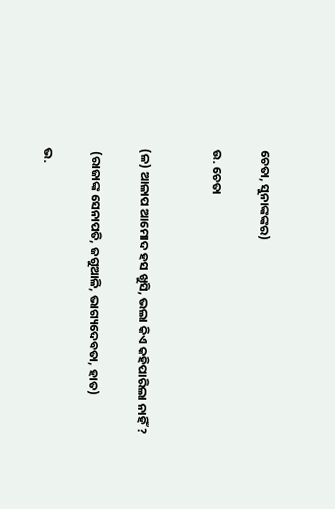ଚେତା, ସୁନାଙ୍କଙ୍କର)

ଉ. ଚେତା


(ଳ) ଆଳାପ ଆମୋଦ ହସ ଖୁସି, ଭଲା କିଏ କହିପାରିଲା ନାହିଁ ?

 (ରାଜାଙ୍କ ସେନାପତି, ଜଗୁଆଳି, ଭାଗ୍ୟଦେବତା, ହାତ)

ଭ.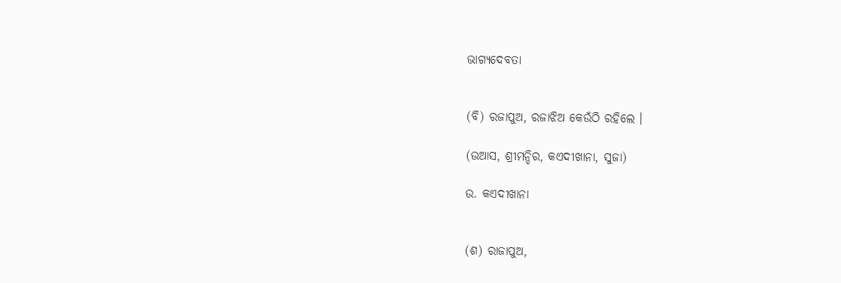ଭାଗ୍ୟଦେବତା


(ବି) ରଜାପୁଅ, ରଜାଝିଅ କେଉଁଠି ରହିଲେ ।

(ଉଆସ, ଶ୍ରୀମନ୍ଦିର, କଏଦୀଖାନା, ସୁଜା)

ଉ. କଏଦୀଖାନା


(ଶ) ରାଜାପୁଅ,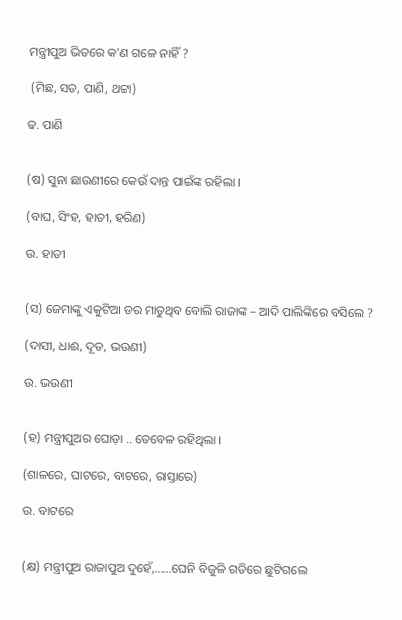ମନ୍ତ୍ରୀପୁଅ ଭିତରେ କ'ଣ ଗଳେ ନାହିଁ ?

 (ମିଛ, ସତ, ପାଣି, ଥଟ୍ଟା)

ଢ. ପାଣି


(ଷ) ସୁନା ଛାଉଣୀରେ କେଉଁ ଦାନ୍ତ ପାଇଁଙ୍କ ରହିଲା ।

(ବାଘ, ସିଂହ, ହାତୀ, ହରିଣ)

ଉ. ହାତୀ


(ସ) ଜେମାଙ୍କୁ ଏକୁଟିଆ ଡର ମାଡୁଥିବ ବୋଲି ରାଜାଙ୍କ – ଆଦି ପାଲିଙ୍କିରେ ବସିଲେ ?

(ଦାସୀ, ଧାଈ, ଦୂତ, ଭଉଣୀ)

ଉ. ଭଉଣୀ


(ହ) ମନ୍ତ୍ରୀପୁଅର ଘୋଡ଼ା .. ତେବେଳ ରହିଥିଲା ।

(ଶାଳରେ, ଘାଟରେ, ବାଟରେ, ରାସ୍ତାରେ)

ଉ. ବାଟରେ


(କ୍ଷ) ମନ୍ତ୍ରୀପୁଅ ରାଜାପୁଅ ଦୁହେଁ,......ଘେନି ବିଜୁଳି ଗତିରେ ଛୁଟିଗଲେ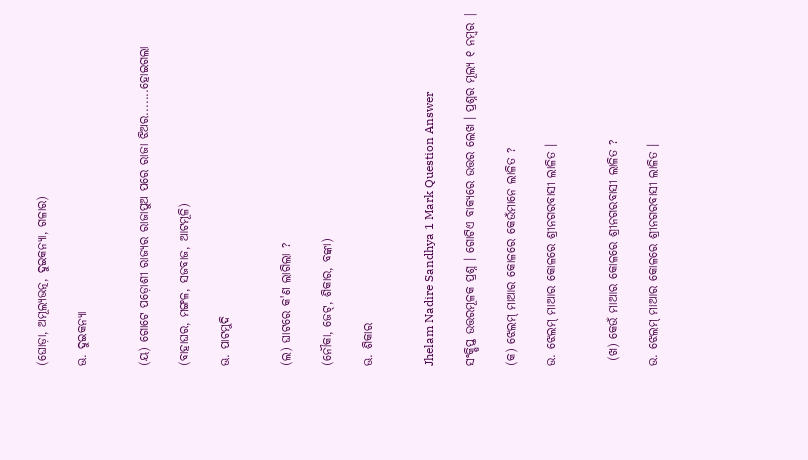(ଘୋଡ଼ା, ଅମୂଲ୍ଯଭତ୍ନ, ଦୁଇକନ୍ୟା, ଗଳାର)

ଊ. ଦୁଇକନ୍ୟା


(ୟ) ଗୋଟେ ପଡ଼ୋଶୀ ରାଜ୍ୟର ରାଜାପୁଅ ପରେ ରାଜା ଝିଅର.......ହୋଇଗଲା

(ବାହାଘର, ମଙ୍ଗଳ, ସଜବାଜ, ଆଟମୂଳି)

ଊ. ପାଟମୁଦି


(ଲ) ଘାଟରେ କ'ଣ ଲାଗିଲା ?

(ନୌକା, ଜେଟ୍, ଶିକାର, ବଙ୍କା)

ଊ. ଶିକାର


Jhelam Nadire Sandhya 1 Mark Question Answer

ସଂକ୍ଷିପ୍ତ ଉତ୍ତରମୂଳକ ପ୍ରଶ୍ନ । ଗୋଟିଏ ବାକ୍ୟରେ ଉତ୍ତର ଲେଖ । ପ୍ରଶ୍ନର ମୂଲ୍ୟ ୧ ନମ୍ବର |

(କ) ଝେଲମ୍ ମାଆର କୋଳରେ କେଉଁମାନେ ଲାଳିତ ?

ଉ. ଝେଲମ୍ ମାଆର କୋଳରେ ଶ୍ରୀନଗରବାସୀ ଲାଳିତ ।


 (ଖ) କେଉଁ ମାଆର କୋଳରେ ଶ୍ରୀନଗରବାସୀ ଲାଳିତ ?

ଉ. ଝେଲମ୍ ମାଆର କୋଳରେ ଶ୍ରୀନଗରବାସୀ ଲାଳିତ ।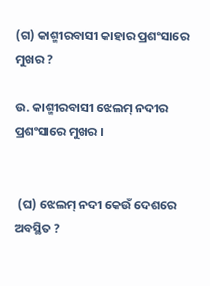(ଗ) କାଶ୍ମୀରବାସୀ କାହାର ପ୍ରଶଂସାରେ ମୁଖର ?

ଉ. କାଶ୍ମୀରବାସୀ ଝେଲମ୍ ନଦୀର ପ୍ରଶଂସାରେ ମୁଖର ।


 (ଘ) ଝେଲମ୍ ନଦୀ କେଉଁ ଦେଶରେ ଅବସ୍ଥିତ ?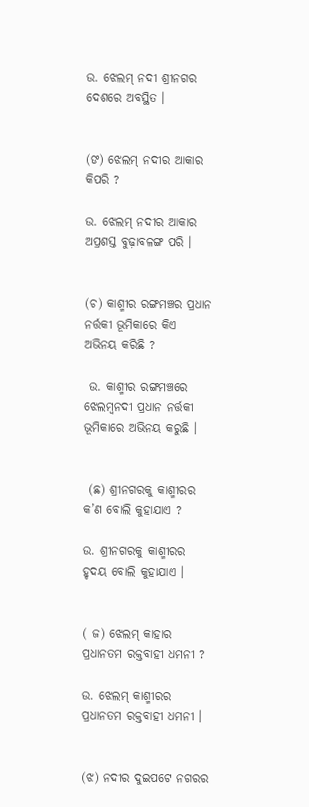ଉ. ଝେଲମ୍ ନଦୀ ଶ୍ରୀନଗର ଦେଶରେ ଅବସ୍ଥିତ ।


(ଙ) ଝେଲମ୍ ନଦୀର ଆକାର କିପରି ?

ଉ. ଝେଲମ୍ ନଦୀର ଆକାର ଅପ୍ରଶସ୍ତ ବୁଢ଼ାବଳଙ୍ଗ ପରି ।


(ଚ) କାଶ୍ମୀର ରଙ୍ଗମଞ୍ଚର ପ୍ରଧାନ ନର୍ତ୍ତକୀ ଭୂମିକାରେ କିଏ ଅଭିନୟ କରିଛି ?

 ଉ. କାଶ୍ମୀର ରଙ୍ଗମଞ୍ଚରେ ଝେଲମ୍ବନଦୀ ପ୍ରଧାନ ନର୍ତ୍ତକୀ ଭୂମିକାରେ ଅଭିନୟ କରୁଛି ।


 (ଛ) ଶ୍ରୀନଗରକୁ କାଶ୍ମୀରର କ’ଣ ବୋଲି କୁହାଯାଏ ?

ଉ. ଶ୍ରୀନଗରକୁ କାଶ୍ମୀରର ହୃଦୟ ବୋଲି କୁହାଯାଏ ।


( ଜ) ଝେଲମ୍ କାହାର ପ୍ରଧାନତମ ରକ୍ତବାହୀ ଧମନୀ ?

ଉ. ଝେଲମ୍ କାଶ୍ମୀରର ପ୍ରଧାନତମ ରକ୍ତବାହୀ ଧମନୀ ।


(ଝ) ନଦୀର ଦୁଇପଟେ ନଗରର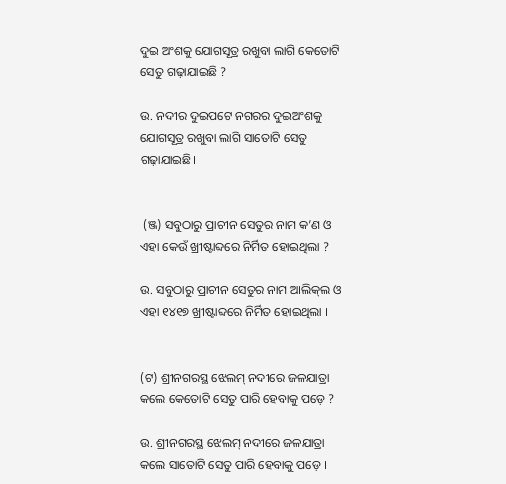ଦୁଇ ଅଂଶକୁ ଯୋଗସୂତ୍ର ରଖୁବା ଲାଗି କେତୋଟି ସେତୁ ଗଢ଼ାଯାଇଛି ?

ଉ. ନଦୀର ଦୁଇପଟେ ନଗରର ଦୁଇଅଂଶକୁ ଯୋଗସୂତ୍ର ରଖୁବା ଲାଗି ସାତୋଟି ସେତୁ ଗଢ଼ାଯାଇଛି।


 (ଞ୍ଜ) ସବୁଠାରୁ ପ୍ରାଚୀନ ସେତୁର ନାମ କ’ଣ ଓ ଏହା କେଉଁ ଖ୍ରୀଷ୍ଟାବ୍ଦରେ ନିର୍ମିତ ହୋଇଥିଲା ?

ଉ. ସବୁଠାରୁ ପ୍ରାଚୀନ ସେତୁର ନାମ ଆଲିକ୍‌ଲ ଓ ଏହା ୧୪୧୭ ଖ୍ରୀଷ୍ଟାବ୍ଦରେ ନିର୍ମିତ ହୋଇଥିଲା ।


(ଟ) ଶ୍ରୀନଗରସ୍ଥ ଝେଲମ୍ ନଦୀରେ ଜଳଯାତ୍ରା କଲେ କେତୋଟି ସେତୁ ପାରି ହେବାକୁ ପଡ଼େ ?

ଉ. ଶ୍ରୀନଗରସ୍ଥ ଝେଲମ୍ ନଦୀରେ ଜଳଯାତ୍ରା କଲେ ସାତୋଟି ସେତୁ ପାରି ହେବାକୁ ପଡ଼େ ।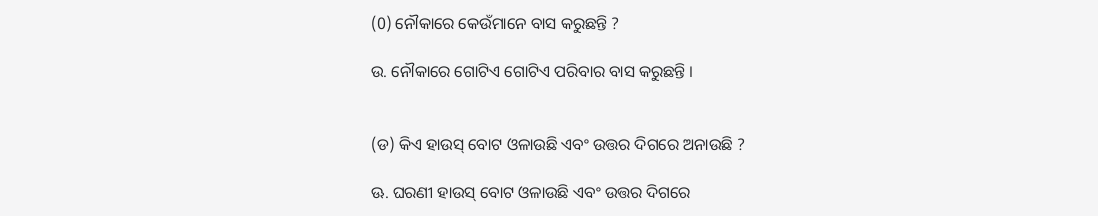(0) ନୌକାରେ କେଉଁମାନେ ବାସ କରୁଛନ୍ତି ?

ଉ. ନୌକାରେ ଗୋଟିଏ ଗୋଟିଏ ପରିବାର ବାସ କରୁଛନ୍ତି ।


(ଡ) କିଏ ହାଉସ୍ ବୋଟ ଓଳାଉଛି ଏବଂ ଉତ୍ତର ଦିଗରେ ଅନାଉଛି ?

ଊ. ଘରଣୀ ହାଉସ୍ ବୋଟ ଓଳାଉଛି ଏବଂ ଉତ୍ତର ଦିଗରେ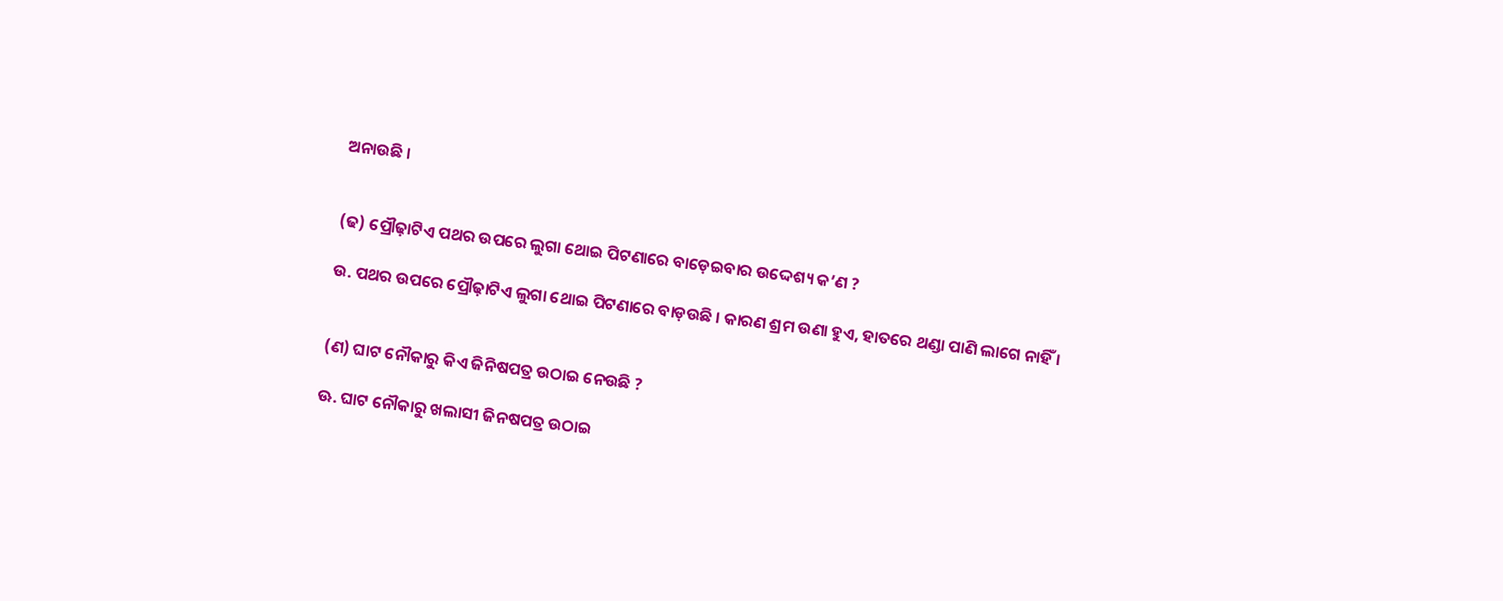ଅନାଉଛି ।


(ଢ) ପ୍ରୌଢ଼ାଟିଏ ପଥର ଉପରେ ଲୁଗା ଥୋଇ ପିଟଣାରେ ବାଡ଼େଇବାର ଉଦ୍ଦେଶ୍ୟ କ’ଣ ?

ଉ. ପଥର ଉପରେ ପ୍ରୌଢ଼ାଟିଏ ଲୁଗା ଥୋଇ ପିଟଣାରେ ବାଡ଼ଉଛି । କାରଣ ଶ୍ରମ ଉଣା ହୁଏ, ହାତରେ ଥଣ୍ଡା ପାଣି ଲାଗେ ନାହିଁ ।


(ଣ) ଘାଟ ନୌକାରୁ କିଏ ଜିନିଷପତ୍ର ଉଠାଇ ନେଉଛି ?

ଊ. ଘାଟ ନୌକାରୁ ଖଲାସୀ ଜିନଷପତ୍ର ଉଠାଇ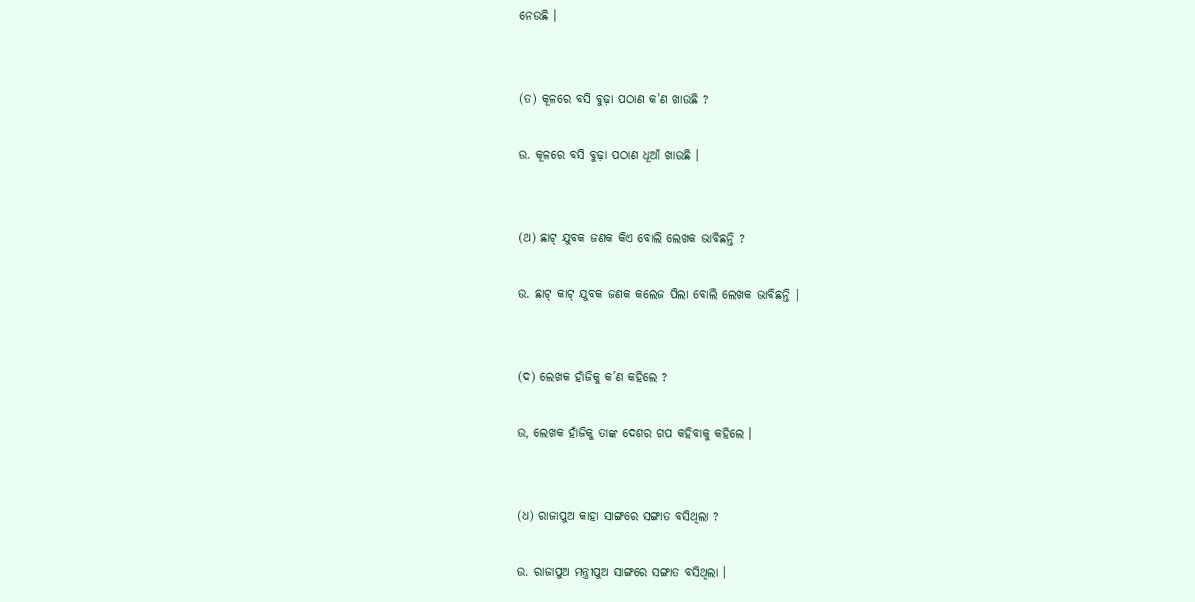ନେଉଛି ।


(ତ) କୂଳରେ ବସି ବୁଢ଼ା ପଠାଣ କ’ଣ ଖାଉଛି ?

ଉ. କୂଳରେ ବସି ବୁଢ଼ା ପଠାଣ ଧୂଆଁ ଖାଉଛି ।


(ଥ) ଛାଟ୍ ଯୁବକ ଜଣକ କିଏ ବୋଲି ଲେଖକ ଭାବିଛନ୍ତି ?

ଉ. ଛାଟ୍ କାଟ୍ ଯୁବକ ଜଣକ କଲେଜ ପିଲା ବୋଲି ଲେଖକ ଭାବିଛନ୍ତି |


(ଦ) ଲେଖକ ହାଁଜିକୁ କ’ଣ କହିଲେ ?

ଉ, ଲେଖକ ହାଁଜିକୁ ତାଙ୍କ ଦେଶର ଗପ କହିବାକୁ କହିଲେ ।


(ଧ) ରାଜାପୁଅ କାହା ସାଙ୍ଗରେ ସଙ୍ଗାତ ବସିଥିଲା ?

ଉ. ରାଜାପୁଅ ମନ୍ତ୍ରୀପୁଅ ସାଙ୍ଗରେ ସଙ୍ଗାତ ବସିଥିଲା ।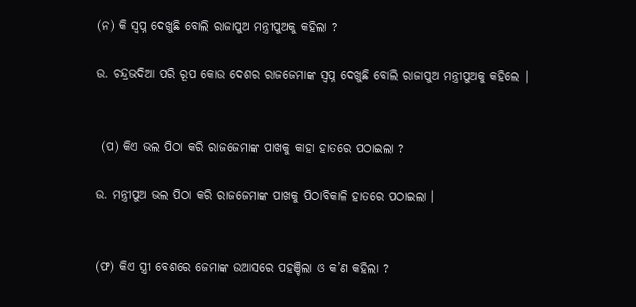(ନ) କି ସ୍ଵପ୍ନ ଦେଖୁଛି ବୋଲି ରାଜାପୁଅ ମନ୍ତ୍ରୀପୁଅକୁ କହିଲା ?

ଉ. ଚନ୍ଦ୍ରଭଦିଆ ପରି ରୂପ କୋଉ ଦେଶର ରାଜଜେମାଙ୍କ ସ୍ଵପ୍ନ ଦେଖୁଛି ବୋଲି ରାଜାପୁଅ ମନ୍ତ୍ରୀପୁଅକୁ କହିଲେ |


 (ପ) କିଏ ଭଲ ପିଠା କରି ରାଜଜେମାଙ୍କ ପାଖକୁ କାହା ହାତରେ ପଠାଇଲା ?

ଉ. ମନ୍ତ୍ରୀପୁଅ ଭଲ ପିଠା କରି ରାଜଜେମାଙ୍କ ପାଖକୁ ପିଠାବିକାଳି ହାତରେ ପଠାଇଲା ।


(ଫ) କିଏ ସ୍ତ୍ରୀ ବେଶରେ ଜେମାଙ୍କ ଉଆସରେ ପହଞ୍ଚିଲା ଓ କ’ଣ କହିଲା ?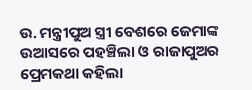ଉ. ମନ୍ତ୍ରୀପୁଅ ସ୍ତ୍ରୀ ବେଶରେ ଜେମାଙ୍କ ଉଆସରେ ପହଞ୍ଚିଲା ଓ ରାଜାପୁଅର ପ୍ରେମକଥା କହିଲା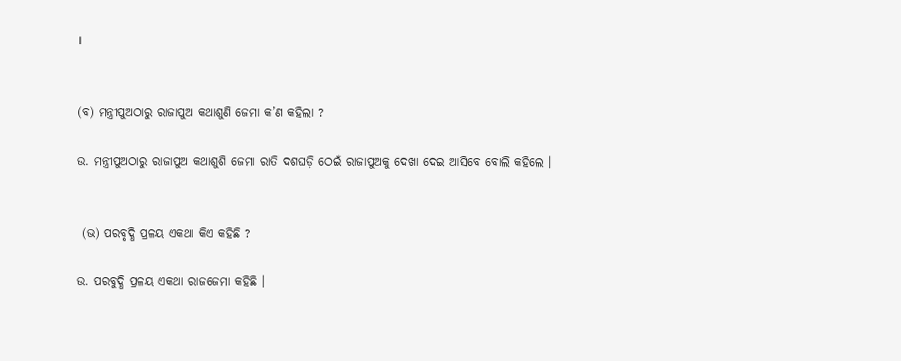।


(ବ) ମନ୍ତ୍ରୀପୁଅଠାରୁ ରାଜାପୁଅ କଥାଶୁଣି ଜେମା କ’ଣ କହିଲା ?

ଉ. ମନ୍ତ୍ରୀପୁଅଠାରୁ ରାଜାପୁଅ କଥାଶୁଶି ଜେମା ରାତି ଦଶଘଡ଼ି ଠେଇଁ ରାଜାପୁଅକୁ ଦେଖା ଦେଇ ଆସିବେ ବୋଲି କହିଲେ ।


 (ଭ) ପରବୃଦ୍ଧି ପ୍ରଳୟ ଏକଥା କିଏ କହିଛି ?

ଉ. ପରବୁଦ୍ଧି ପ୍ରଳୟ ଏକଥା ରାଜଜେମା କହିଛି ।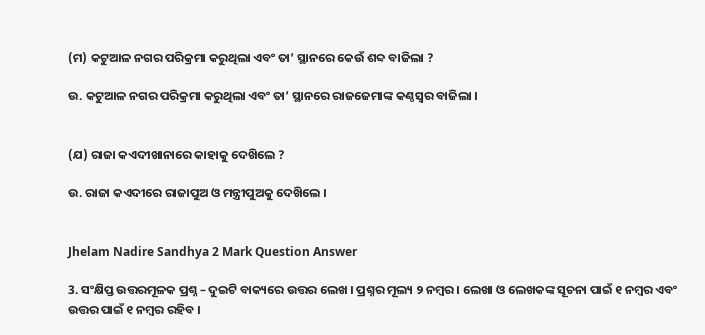(ମ) କଟୁଆଳ ନଗର ପରିକ୍ରମା କରୁଥିଲା ଏବଂ ତା’ ସ୍ଥାନରେ କେଉଁ ଶବ୍ଦ ବାଜିଲା ?

ଉ. କଟୁଆଳ ନଗର ପରିକ୍ରମା କରୁଥିଲା ଏବଂ ତା’ ସ୍ଥାନରେ ରାଜଜେମାଙ୍କ କଣ୍ଠସ୍ଵର ବାଜିଲା ।


(ଯ) ରାଜା କଏଦୀଖାନାରେ କାହାକୁ ଦେଖ‌ିଲେ ?

ଉ. ରାଜା କଏଦୀରେ ରାଜାପୁଅ ଓ ମନ୍ତ୍ରୀପୁଅକୁ ଦେଖ‌ିଲେ ।


Jhelam Nadire Sandhya 2 Mark Question Answer

3. ସଂକ୍ଷିପ୍ତ ଉତ୍ତରମୂଳକ ପ୍ରଶ୍ନ – ଦୁଇଟି ବାକ୍ୟରେ ଉତ୍ତର ଲେଖ । ପ୍ରଶ୍ନର ମୂଲ୍ୟ ୨ ନମ୍ବର । ଲେଖା ଓ ଲେଖକଙ୍କ ସୂଚନା ପାଇଁ ୧ ନମ୍ବର ଏବଂ ଉତ୍ତର ପାଇଁ ୧ ନମ୍ବର ରହିବ ।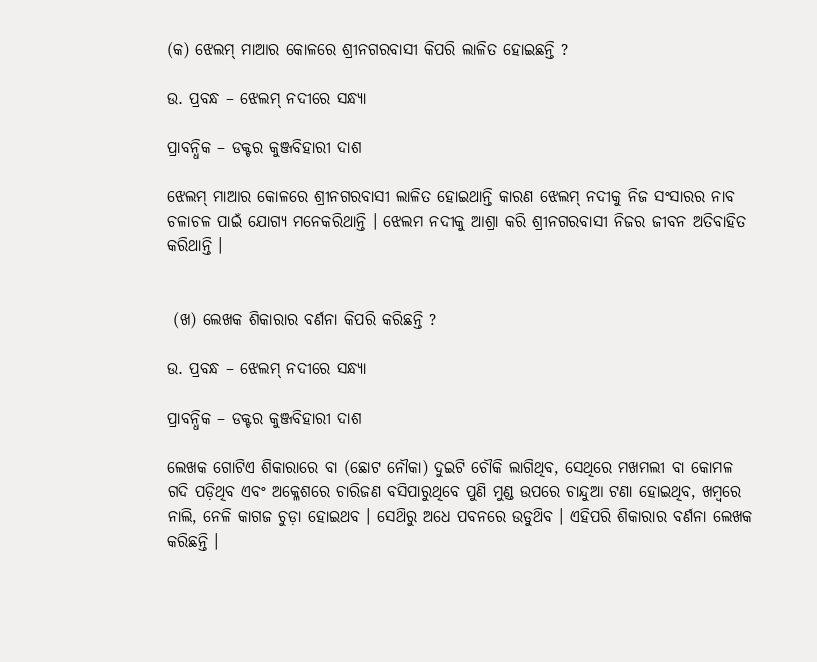(କ) ଝେଲମ୍ ମାଆର କୋଳରେ ଶ୍ରୀନଗରବାସୀ କିପରି ଲାଳିତ ହୋଇଛନ୍ତି ?

ଉ. ପ୍ରବନ୍ଧ – ଝେଲମ୍ ନଦୀରେ ସନ୍ଧ୍ୟା

ପ୍ରାବନ୍ଧିକ – ଡକ୍ଟର କୁଞ୍ଜବିହାରୀ ଦାଶ

ଝେଲମ୍ ମାଆର କୋଳରେ ଶ୍ରୀନଗରବାସୀ ଲାଳିତ ହୋଇଥାନ୍ତି କାରଣ ଝେଲମ୍ ନଦୀକୁ ନିଜ ସଂସାରର ନାବ ଚଳାଚଳ ପାଇଁ ଯୋଗ୍ୟ ମନେକରିଥାନ୍ତି । ଝେଲମ ନଦୀକୁ ଆଶ୍ରା କରି ଶ୍ରୀନଗରବାସୀ ନିଜର ଜୀବନ ଅତିବାହିତ କରିଥାନ୍ତି ।


 (ଖ) ଲେଖକ ଶିକାରାର ବର୍ଣନା କିପରି କରିଛନ୍ତି ?

ଉ. ପ୍ରବନ୍ଧ – ଝେଲମ୍ ନଦୀରେ ସନ୍ଧ୍ୟା

ପ୍ରାବନ୍ଧିକ – ଡକ୍ଟର କୁଞ୍ଜବିହାରୀ ଦାଶ

ଲେଖକ ଗୋଟିଏ ଶିକାରାରେ ବା (ଛୋଟ ନୌକା) ଦୁଇଟି ଚୌକି ଲାଗିଥିବ, ସେଥିରେ ମଖମଲୀ ବା କୋମଳ ଗଦି ପଡ଼ିଥିବ ଏବଂ ଅକ୍ଳେଶରେ ଚାରିଜଣ ବସିପାରୁଥିବେ ପୁଣି ମୁଣ୍ଡ ଉପରେ ଚାନ୍ଦୁଆ ଟଣା ହୋଇଥିବ, ଖମ୍ବରେ ନାଲି, ନେଳି କାଗଜ ଚୁଡ଼ା ହୋଇଥବ । ସେଥ‌ିରୁ ଅଧେ ପବନରେ ଉଡୁଥ‌ିବ । ଏହିପରି ଶିକାରାର ବର୍ଣନା ଲେଖକ କରିଛନ୍ତି ।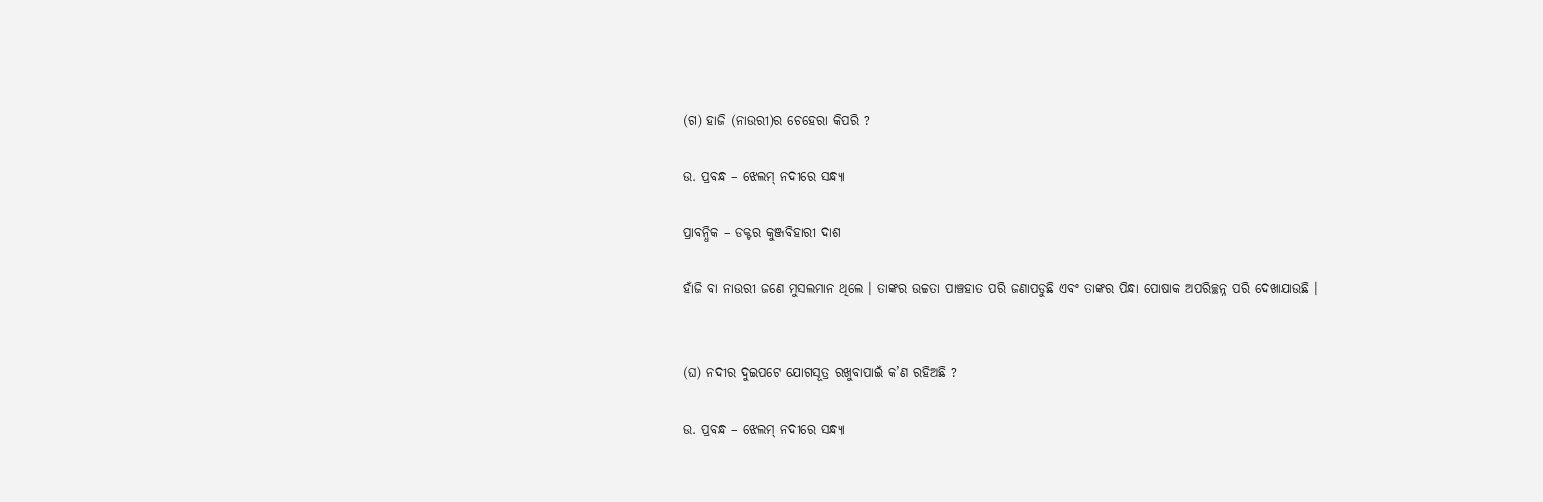(ଗ) ହାଜି (ନାଉରୀ)ର ଚେହେରା କିପରି ?

ଉ. ପ୍ରବନ୍ଧ – ଝେଲମ୍ ନଦୀରେ ସନ୍ଧ୍ୟା

ପ୍ରାବନ୍ଧିକ – ଡକ୍ଟର କୁଞ୍ଜବିହାରୀ ଦାଶ

ହାଁଜି ବା ନାଉରୀ ଜଣେ ମୁସଲମାନ ଥିଲେ । ତାଙ୍କର ଉଚ୍ଚତା ପାଞ୍ଚହାତ ପରି ଜଣାପଡୁଛି ଏବଂ ତାଙ୍କର ପିନ୍ଧା ପୋଷାକ ଅପରିଚ୍ଛନ୍ନ ପରି ଦେଖାଯାଉଛି ।


(ଘ) ନଦୀର ଦୁଇପଟେ ଯୋଗସୂତ୍ର ରଖୁବାପାଇଁ କ’ଣ ରହିଅଛି ?

ଉ. ପ୍ରବନ୍ଧ – ଝେଲମ୍ ନଦୀରେ ସନ୍ଧ୍ୟା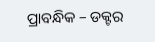ପ୍ରାବନ୍ଧିକ – ଡକ୍ଟର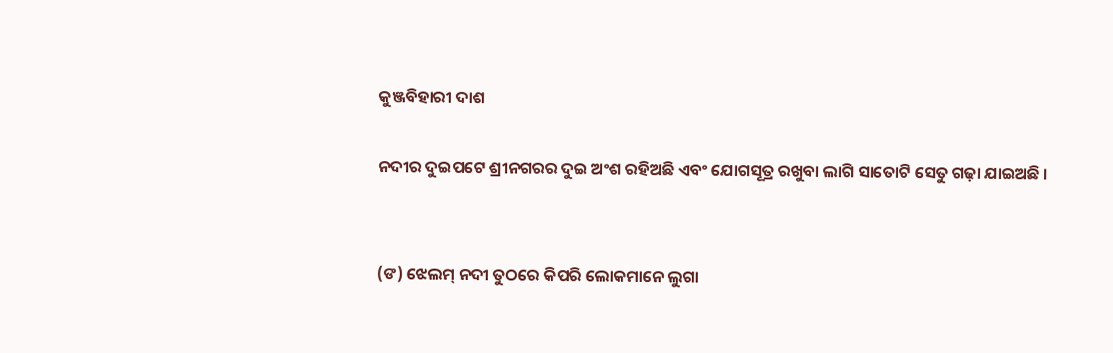କୁଞ୍ଜବିହାରୀ ଦାଶ

ନଦୀର ଦୁଇପଟେ ଶ୍ରୀନଗରର ଦୁଇ ଅଂଶ ରହିଅଛି ଏବଂ ଯୋଗସୂତ୍ର ରଖୁବା ଲାଗି ସାତୋଟି ସେତୁ ଗଢ଼ା ଯାଇଅଛି ।


(ଙ) ଝେଲମ୍ ନଦୀ ତୁଠରେ କିପରି ଲୋକମାନେ ଲୁଗା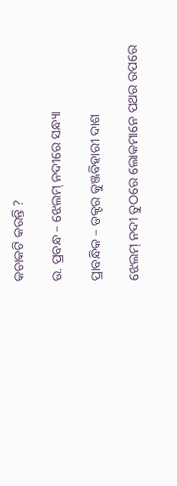କଚାକଟି କରନ୍ତି ?

ଉ. ପ୍ରବନ୍ଧ – ଝେଲମ୍ ନଦୀରେ ସନ୍ଧ୍ୟା

ପ୍ରାବନ୍ଧିକ – ଡକ୍ଟର କୁଞ୍ଜବିହାରୀ ଦାଶ

ଝେଲମ୍ ନଦୀ ତୁଠରେ ଲୋକମାନେ ପଥର ଉପରେ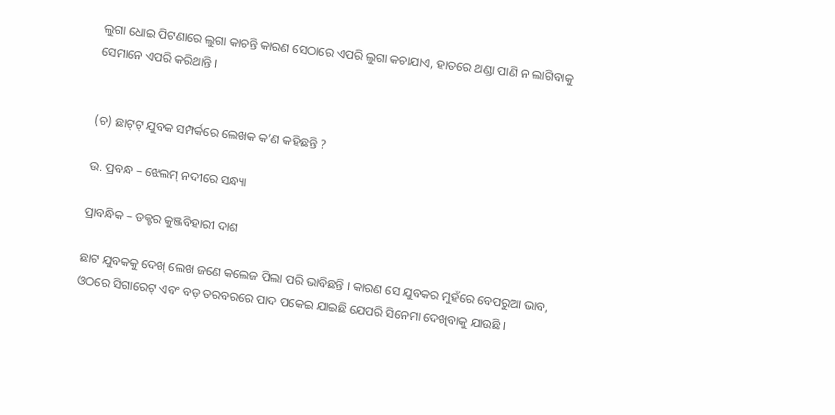ଲୁଗା ଧୋଇ ପିଟଣାରେ ଲୁଗା କାଚନ୍ତି କାରଣ ସେଠାରେ ଏପରି ଲୁଗା କଚାଯାଏ, ହାତରେ ଥଣ୍ଡା ପାଣି ନ ଲାଗିବାକୁ ସେମାନେ ଏପରି କରିଥାନ୍ତି ।


(ଚ) ଛାଟ୍‌ଟ୍ ଯୁବକ ସମ୍ପର୍କରେ ଲେଖକ କ’ଣ କହିଛନ୍ତି ?

ଉ. ପ୍ରବନ୍ଧ – ଝେଲମ୍ ନଦୀରେ ସନ୍ଧ୍ୟା

ପ୍ରାବନ୍ଧିକ – ଡକ୍ଟର କୁଞ୍ଜବିହାରୀ ଦାଶ

ଛାଟ ଯୁବକକୁ ଦେଖ୍ ଲେଖ ଜଣେ କଲେଜ ପିଲା ପରି ଭାବିଛନ୍ତି । କାରଣ ସେ ଯୁବକର ମୁହଁରେ ବେପରୁଆ ଭାବ, ଓଠରେ ସିଗାରେଟ୍ ଏବଂ ବଡ଼ ତରବରରେ ପାଦ ପକେଇ ଯାଇଛି ଯେପରି ସିନେମା ଦେଖିବାକୁ ଯାଉଛି ।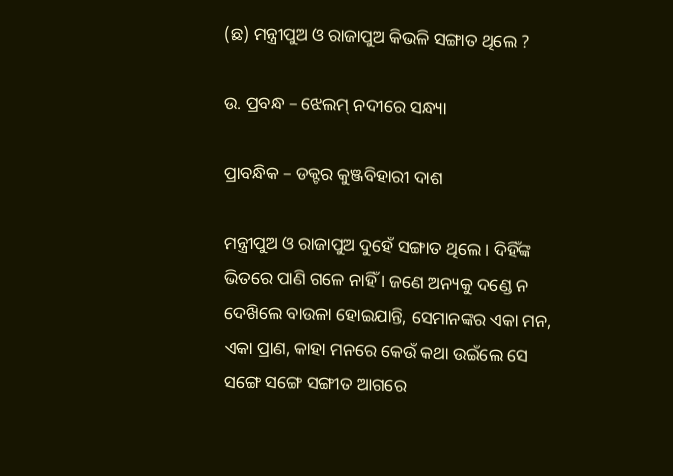(ଛ) ମନ୍ତ୍ରୀପୁଅ ଓ ରାଜାପୁଅ କିଭଳି ସଙ୍ଗାତ ଥିଲେ ?

ଉ. ପ୍ରବନ୍ଧ – ଝେଲମ୍ ନଦୀରେ ସନ୍ଧ୍ୟା

ପ୍ରାବନ୍ଧିକ – ଡକ୍ଟର କୁଞ୍ଜବିହାରୀ ଦାଶ

ମନ୍ତ୍ରୀପୁଅ ଓ ରାଜାପୁଅ ଦୁହେଁ ସଙ୍ଗାତ ଥିଲେ । ଦିହିଁଙ୍କ ଭିତରେ ପାଣି ଗଳେ ନାହିଁ । ଜଣେ ଅନ୍ୟକୁ ଦଣ୍ଡେ ନ ଦେଖ‌ିଲେ ବାଉଳା ହୋଇଯାନ୍ତି, ସେମାନଙ୍କର ଏକା ମନ, ଏକା ପ୍ରାଣ, କାହା ମନରେ କେଉଁ କଥା ଉଇଁଲେ ସେ ସଙ୍ଗେ ସଙ୍ଗେ ସଙ୍ଗୀତ ଆଗରେ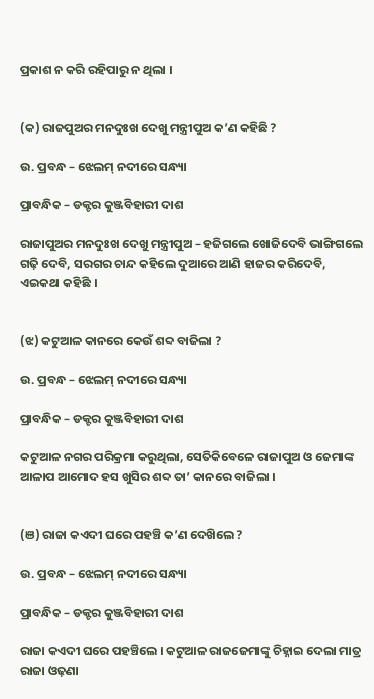ପ୍ରକାଶ ନ କରି ରହିପାରୁ ନ ଥିଲା ।


(କ) ରାଜପୁଅର ମନଦୁଃଖ ଦେଖୁ ମନ୍ତ୍ରୀପୁଅ କ’ଣ କହିଛି ?

ଉ. ପ୍ରବନ୍ଧ – ଝେଲମ୍ ନଦୀରେ ସନ୍ଧ୍ୟା

ପ୍ରାବନ୍ଧିକ – ଡକ୍ଟର କୁଞ୍ଜବିହାରୀ ଦାଶ

ରାଜାପୁଅର ମନଦୁଃଖ ଦେଖୁ ମନ୍ତ୍ରୀପୁଅ – ହଜିଗଲେ ଖୋଜିଦେବି ଭାଙ୍ଗିଗଲେ ଗଢ଼ି ଦେବି, ସରଗର ଚାନ୍ଦ କହିଲେ ଦୁଆରେ ଆଣି ହାଜର କରିଦେବି, ଏଇକଥା କହିଛି ।


(ଝ) କଟୁଆଳ କାନରେ କେଉଁ ଶବ୍ଦ ବାଜିଲା ?

ଉ. ପ୍ରବନ୍ଧ – ଝେଲମ୍ ନଦୀରେ ସନ୍ଧ୍ୟା

ପ୍ରାବନ୍ଧିକ – ଡକ୍ଟର କୁଞ୍ଜବିହାରୀ ଦାଶ

କଟୁଆଳ ନଗର ପରିକ୍ରମା କରୁଥିଲା, ସେତିକିବେଳେ ରାଜାପୁଅ ଓ ଜେମାଙ୍କ ଆଳାପ ଆମୋଦ ହସ ଖୁସିର ଶବ୍ଦ ତା’ କାନରେ ବାଜିଲା ।


(ଞ) ରାଜା କଏଦୀ ଘରେ ପହଞ୍ଚି କ’ଣ ଦେଖ‌ିଲେ ?

ଉ. ପ୍ରବନ୍ଧ – ଝେଲମ୍ ନଦୀରେ ସନ୍ଧ୍ୟା

ପ୍ରାବନ୍ଧିକ – ଡକ୍ଟର କୁଞ୍ଜବିହାରୀ ଦାଶ

ରାଜା କଏଦୀ ଘରେ ପହଞ୍ଚିଲେ । କଟୁଆଳ ରାଜଜେମାଙ୍କୁ ଚିହ୍ନାଇ ଦେଲା ମାତ୍ର ରାଜା ଓଢ଼ଣା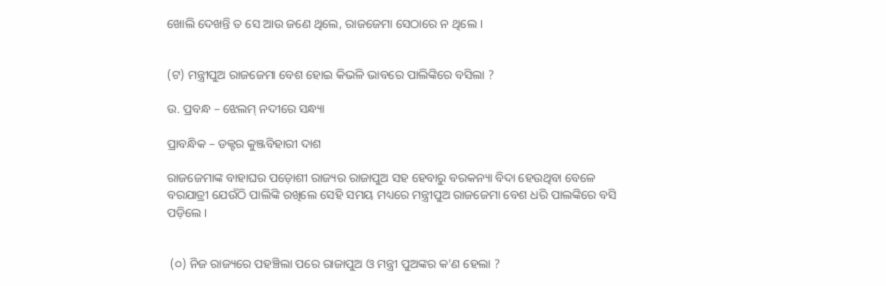ଖୋଲି ଦେଖନ୍ତି ତ ସେ ଆଉ ଜଣେ ଥିଲେ, ରାଜଜେମା ସେଠାରେ ନ ଥିଲେ ।


(ଟ) ମନ୍ତ୍ରୀପୁଅ ରାଜଜେମା ବେଶ ହୋଇ କିଭଳି ଭାବରେ ପାଲିଙ୍କିରେ ବସିଲା ?

ଉ. ପ୍ରବନ୍ଧ – ଝେଲମ୍ ନଦୀରେ ସନ୍ଧ୍ୟା

ପ୍ରାବନ୍ଧିକ – ଡକ୍ଟର କୁଞ୍ଜବିହାରୀ ଦାଶ

ରାଜଜେମାଙ୍କ ବାହାଘର ପଡ଼ୋଶୀ ରାଜ୍ୟର ରାଜାପୁଅ ସହ ହେବାରୁ ବରକନ୍ୟା ବିଦା ହେଉଥିବା ବେଳେ ବରଯାତ୍ରୀ ଯେଉଁଠି ପାଲିଙ୍କି ରଖିଲେ ସେହି ସମୟ ମଧ୍ୟରେ ମନ୍ତ୍ରୀପୁଅ ରାଜଜେମା ବେଶ ଧରି ପାଲଙ୍କିରେ ବସି ପଡ଼ିଲେ ।


 (୦) ନିଜ ରାଜ୍ୟରେ ପହଞ୍ଚିଲା ପରେ ରାଜାପୁଅ ଓ ମନ୍ତ୍ରୀ ପୁଅଙ୍କର କ'ଣ ହେଲା ?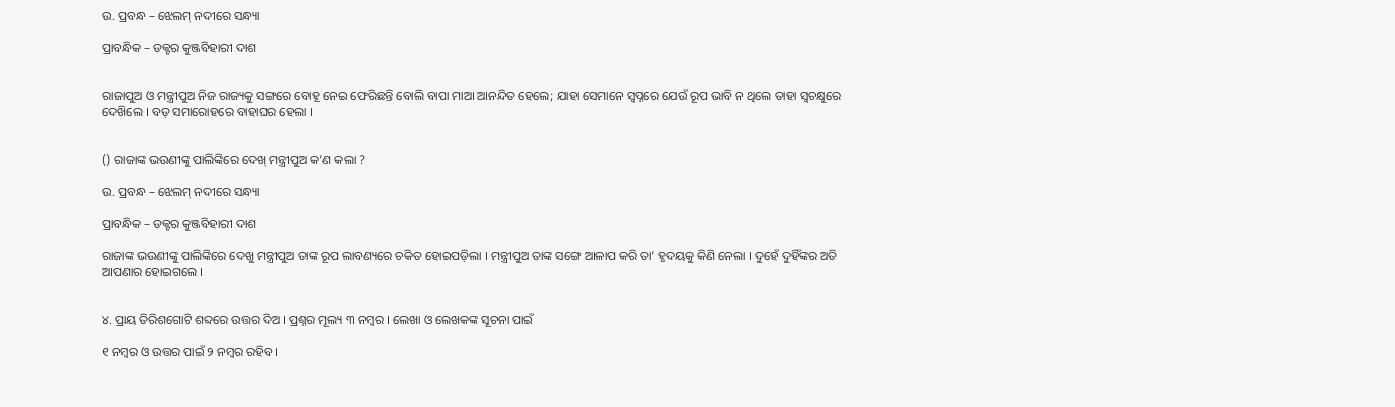ଉ. ପ୍ରବନ୍ଧ – ଝେଲମ୍ ନଦୀରେ ସନ୍ଧ୍ୟା

ପ୍ରାବନ୍ଧିକ – ଡକ୍ଟର କୁଞ୍ଜବିହାରୀ ଦାଶ


ରାଜାପୁଅ ଓ ମନ୍ତ୍ରୀପୁଅ ନିଜ ରାଜ୍ୟକୁ ସଙ୍ଗରେ ବୋହୂ ନେଇ ଫେରିଛନ୍ତି ବୋଲି ବାପା ମାଆ ଆନନ୍ଦିତ ହେଲେ; ଯାହା ସେମାନେ ସ୍ଵପ୍ନରେ ଯେଉଁ ରୂପ ଭାବି ନ ଥିଲେ ତାହା ସ୍ଵଚକ୍ଷୁରେ ଦେଖ‌ିଲେ । ବଡ଼ ସମାରୋହରେ ବାହାଘର ହେଲା ।


() ରାଜାଙ୍କ ଭଉଣୀଙ୍କୁ ପାଲିଙ୍କିରେ ଦେଖ୍ ମନ୍ତ୍ରୀପୁଅ କ’ଣ କଲା ?

ଉ. ପ୍ରବନ୍ଧ – ଝେଲମ୍ ନଦୀରେ ସନ୍ଧ୍ୟା

ପ୍ରାବନ୍ଧିକ – ଡକ୍ଟର କୁଞ୍ଜବିହାରୀ ଦାଶ

ରାଜାଙ୍କ ଭଉଣୀଙ୍କୁ ପାଲିଙ୍କିରେ ଦେଖୁ ମନ୍ତ୍ରୀପୁଅ ତାଙ୍କ ରୂପ ଲାବଣ୍ୟରେ ଚକିତ ହୋଇପଡ଼ିଲା । ମନ୍ତ୍ରୀପୁଅ ତାଙ୍କ ସଙ୍ଗେ ଆଳାପ କରି ତା’ ହୃଦୟକୁ କିଣି ନେଲା । ଦୁହେଁ ଦୁହିଁଙ୍କର ଅତି ଆପଣାର ହୋଇଗଲେ ।


୪. ପ୍ରାୟ ତିରିଶଗୋଟି ଶବ୍ଦରେ ଉତ୍ତର ଦିଅ । ପ୍ରଶ୍ନର ମୂଲ୍ୟ ୩ ନମ୍ବର । ଲେଖା ଓ ଲେଖକଙ୍କ ସୂଚନା ପାଇଁ

୧ ନମ୍ବର ଓ ଉତ୍ତର ପାଇଁ ୨ ନମ୍ବର ରହିବ ।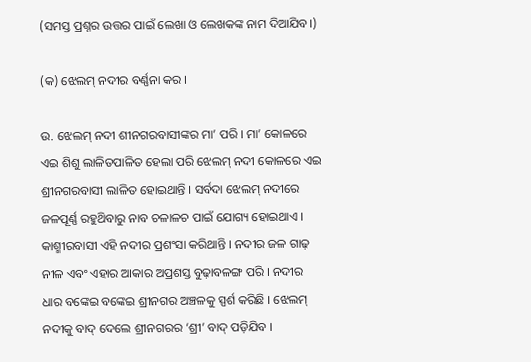(ସମସ୍ତ ପ୍ରଶ୍ନର ଉତ୍ତର ପାଇଁ ଲେଖା ଓ ଲେଖକଙ୍କ ନାମ ଦିଆଯିବ।)

(କ) ଝେଲମ୍ ନଦୀର ବର୍ଣ୍ଣନା କର ।

ଉ. ଝେଲମ୍ ନଦୀ ଶୀନଗରବାସୀଙ୍କର ମା’ ପରି । ମା’ କୋଳରେ ଏଇ ଶିଶୁ ଲାଳିତପାଳିତ ହେଲା ପରି ଝେଲମ୍ ନଦୀ କୋଳରେ ଏଇ ଶ୍ରୀନଗରବାସୀ ଲାଳିତ ହୋଇଥାନ୍ତି । ସର୍ବଦା ଝେଲମ୍ ନଦୀରେ ଜଳପୂର୍ଣ୍ଣ ରହୁଥ‌ିବାରୁ ନାବ ଚଳାଳଚ ପାଇଁ ଯୋଗ୍ୟ ହୋଇଥାଏ । କାଶ୍ମୀରବାସୀ ଏହି ନଦୀର ପ୍ରଶଂସା କରିଥାନ୍ତି । ନଦୀର ଜଳ ଗାଢ଼ ନୀଳ ଏବଂ ଏହାର ଆକାର ଅପ୍ରଶସ୍ତ ବୁଢ଼ାବଳଙ୍ଗ ପରି । ନଦୀର ଧାର ବଙ୍କେଇ ବଙ୍କେଇ ଶ୍ରୀନଗର ଅଞ୍ଚଳକୁ ସ୍ପର୍ଶ କରିଛି । ଝେଲମ୍ ନଦୀକୁ ବାଦ୍ ଦେଲେ ଶ୍ରୀନଗରର ‘ଶ୍ରୀ’ ବାଦ୍ ପଡ଼ିଯିବ ।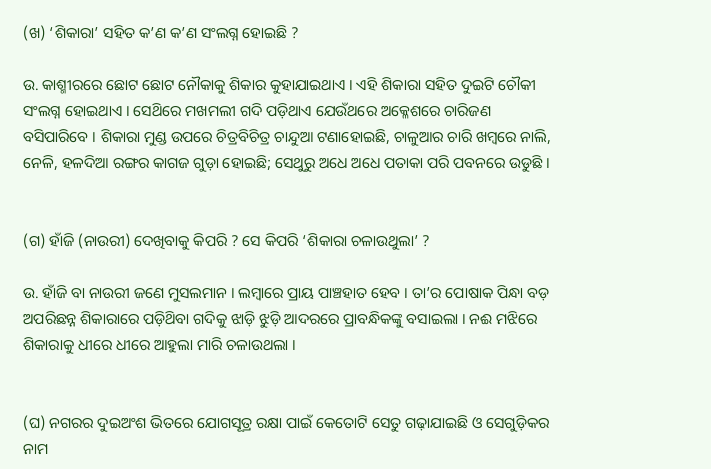(ଖ) ‘ଶିକାରା’ ସହିତ କ’ଣ କ’ଣ ସଂଲଗ୍ନ ହୋଇଛି ?

ଉ. କାଶ୍ମୀରରେ ଛୋଟ ଛୋଟ ନୌକାକୁ ଶିକାର କୁହାଯାଇଥାଏ । ଏହି ଶିକାରା ସହିତ ଦୁଇଟି ଚୌକୀ ସଂଲଗ୍ନ ହୋଇଥାଏ । ସେଥ‌ିରେ ମଖମଲୀ ଗଦି ପଡ଼ିଥାଏ ଯେଉଁଥରେ ଅକ୍ଳେଶରେ ଚାରିଜଣ ବସିପାରିବେ । ଶିକାରା ମୁଣ୍ଡ ଉପରେ ଚିତ୍ରବିଚିତ୍ର ଚାନ୍ଦୁଆ ଟଣାହୋଇଛି, ଚାଳୁଆର ଚାରି ଖମ୍ବରେ ନାଲି, ନେଳି, ହଳଦିଆ ରଙ୍ଗର କାଗଜ ଗୁଡ଼ା ହୋଇଛି; ସେଥୁରୁ ଅଧେ ଅଧେ ପତାକା ପରି ପବନରେ ଉଡୁଛି ।


(ଗ) ହାଁଜି (ନାଉରୀ) ଦେଖିବାକୁ କିପରି ? ସେ କିପରି ‘ଶିକାରା ଚଳାଉଥୁଲା’ ?

ଉ. ହାଁଜି ବା ନାଉରୀ ଜଣେ ମୁସଲମାନ । ଲମ୍ବାରେ ପ୍ରାୟ ପାଞ୍ଚହାତ ହେବ । ତା’ର ପୋଷାକ ପିନ୍ଧା ବଡ଼ ଅପରିଛନ୍ନ ଶିକାରାରେ ପଡ଼ିଥ‌ିବା ଗଦିକୁ ଝାଡ଼ି ଝୁଡ଼ି ଆଦରରେ ପ୍ରାବନ୍ଧିକଙ୍କୁ ବସାଇଲା । ନଈ ମଝିରେ ଶିକାରାକୁ ଧୀରେ ଧୀରେ ଆହୁଲା ମାରି ଚଳାଉଥଲା ।


(ଘ) ନଗରର ଦୁଇଅଂଶ ଭିତରେ ଯୋଗସୂତ୍ର ରକ୍ଷା ପାଇଁ କେତୋଟି ସେତୁ ଗଢ଼ାଯାଇଛି ଓ ସେଗୁଡ଼ିକର ନାମ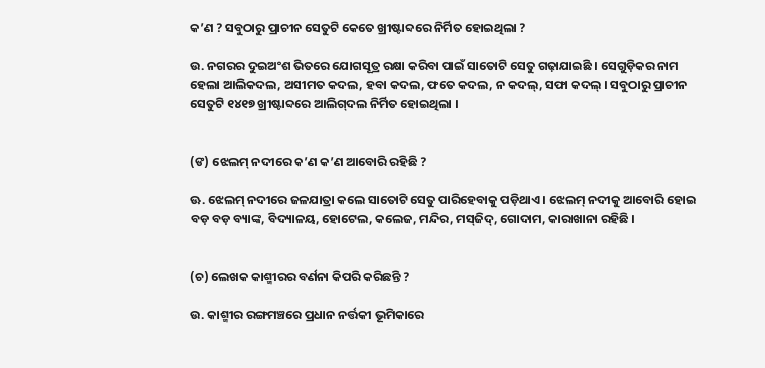କ’ଣ ? ସବୁଠାରୁ ପ୍ରାଚୀନ ସେତୁଟି କେତେ ଖ୍ରୀଷ୍ଟାବ୍ଦରେ ନିର୍ମିତ ହୋଇଥିଲା ?

ଉ. ନଗରର ଦୁଇଅଂଶ ଭିତରେ ଯୋଗସୂତ୍ର ରକ୍ଷା କରିବା ପାଇଁ ସାତୋଟି ସେତୁ ଗଢ଼ାଯାଇଛି । ସେଗୁଡ଼ିକର ନାମ ହେଲା ଆଲିକଦଲ, ଅସୀମତ କଦଲ, ହବା କଦଲ, ଫତେ କଦଲ, ନ କଦଲ୍, ସଫା କଦଲ୍ । ସବୁଠାରୁ ପ୍ରାଚୀନ ସେତୁଟି ୧୪୧୭ ଖ୍ରୀଷ୍ଟାବ୍ଦରେ ଆଲିଗ୍‌ଦଲ ନିର୍ମିତ ହୋଇଥିଲା ।


(ଙ) ଝେଲମ୍ ନଦୀରେ କ’ଣ କ’ଣ ଆବୋରି ରହିଛି ?

ଊ. ଝେଲମ୍ ନଦୀରେ ଜଳଯାତ୍ରା କଲେ ସାତୋଟି ସେତୁ ପାରିହେବାକୁ ପଡ଼ିଥାଏ । ଝେଲମ୍ ନଦୀକୁ ଆବୋରି ହୋଇ ବଡ଼ ବଡ଼ ବ୍ୟାଙ୍କ, ବିଦ୍ୟାଳୟ, ହୋଟେଲ, କଲେଜ, ମନ୍ଦିର, ମସ୍‌ଜିଦ୍, ଗୋଦାମ, କାରାଖାନା ରହିଛି ।


(ଚ) ଲେଖକ କାଶ୍ମୀରର ବର୍ଣନା କିପରି କରିଛନ୍ତି ?

ଉ. କାଶ୍ମୀର ରଙ୍ଗମଞ୍ଚରେ ପ୍ରଧାନ ନର୍ତ୍ତକୀ ଭୂମିକାରେ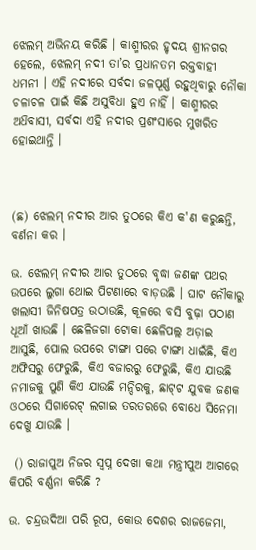ଝେଲମ୍ ଅଭିନୟ କରିଛି । କାଶ୍ମୀରର ହୃଦୟ ଶ୍ରୀନଗର ହେଲେ, ଝେଲମ୍ ନଦୀ ତା’ର ପ୍ରଧାନତମ ରକ୍ତବାହୀ ଧମନୀ । ଏହି ନଦୀରେ ସର୍ବଦା ଜଳପୂର୍ଣ୍ଣ ରହୁଥିବାରୁ ନୌକା ଚଳାଚଳ ପାଇଁ କିଛି ଅସୁବିଧା ହୁଏ ନାହିଁ । କାଶ୍ମୀରର ଅଧ‌ିବାସୀ, ସର୍ବଦା ଏହି ନଦୀର ପ୍ରଶଂସାରେ ମୁଖରିତ ହୋଇଥାନ୍ତି ।



(ଛ) ଝେଲମ୍ ନଦୀର ଆର ତୁଠରେ କିଏ କ'ଣ କରୁଛନ୍ତି, ବର୍ଣନା କର ।

ଭ. ଝେଲମ୍ ନଦୀର ଆର ତୁଠରେ ବୃଦ୍ଧା ଜଣଙ୍କ ପଥର ଉପରେ ଲୁଗା ଥୋଇ ପିଟଣାରେ ବାଡ଼ଉଛି । ଘାଟ ନୌକାରୁ ଖଲାସୀ ଜିନିଷପତ୍ର ଉଠାଉଛି, କୂଳରେ ବସି ବୁଢ଼ା ପଠାଣ ଧୂଆଁ ଖାଉଛି । ଛେଳିଜଗା ଟୋକା ଛେଳିପଲ୍ଲ ଅଡ଼ାଇ ଆସୁଛି, ପୋଲ ଉପରେ ଟାଙ୍ଗା ପରେ ଟାଙ୍ଗା ଧାଇଁଛି, କିଏ ଅଫିସରୁ ଫେରୁଛି, କିଏ ବଜାରରୁ ଫେରୁଛି, କିଏ ଯାଉଛି ନମାଜକୁ ପୁଣି କିଏ ଯାଉଛି ମନ୍ଦିରକୁ, ଛାଟ୍‌ଟ ଯୁବକ ଜଣକ ଓଠରେ ସିଗାରେଟ୍ ଲଗାଇ ତରତରରେ ବୋଧେ ସିନେମା ଦେଖୁ ଯାଉଛି ।

 () ରାଜାପୁଅ ନିଜର ସ୍ଵପ୍ନ ଦେଖା କଥା ମନ୍ତ୍ରୀପୁଅ ଆଗରେ କିପରି ବର୍ଣ୍ଣନା କରିଛି ?

ଉ. ଚନ୍ଦ୍ରଉଦିଆ ପରି ରୂପ, କୋଉ ଦେଶର ରାଜଜେମା,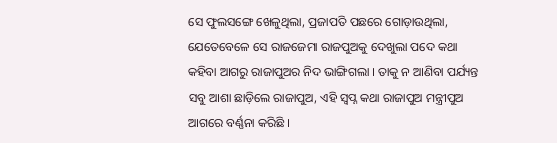ସେ ଫୁଲସଙ୍ଗେ ଖେଳୁଥିଲା, ପ୍ରଜାପତି ପଛରେ ଗୋଡ଼ାଉଥିଲା, ଯେତେବେଳେ ସେ ରାଜଜେମା ରାଜପୁଅକୁ ଦେଖୁଲା ପଦେ କଥା କହିବା ଆଗରୁ ରାଜାପୁଅର ନିଦ ଭାଙ୍ଗିଗଲା । ତାକୁ ନ ଆଣିବା ପର୍ଯ୍ୟନ୍ତ ସବୁ ଆଶା ଛାଡ଼ିଲେ ରାଜାପୁଅ, ଏହି ସ୍ଵପ୍ନ କଥା ରାଜାପୁଅ ମନ୍ତ୍ରୀପୁଅ ଆଗରେ ବର୍ଣ୍ଣନା କରିଛି ।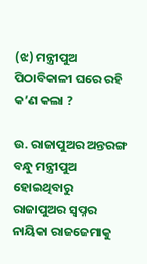(ଝ) ମନ୍ତ୍ରୀପୁଅ ପିଠାବିକାଳୀ ଘରେ ରହି କ’ଣ କଲା ?

ଉ. ରାଜାପୁଅର ଅନ୍ତରଙ୍ଗ ବନ୍ଧୁ ମନ୍ତ୍ରୀପୁଅ ହୋଇଥିବାରୁ ରାଜାପୁଅର ସ୍ଵପ୍ନର ନାୟିକା ରାଜଜେମାକୁ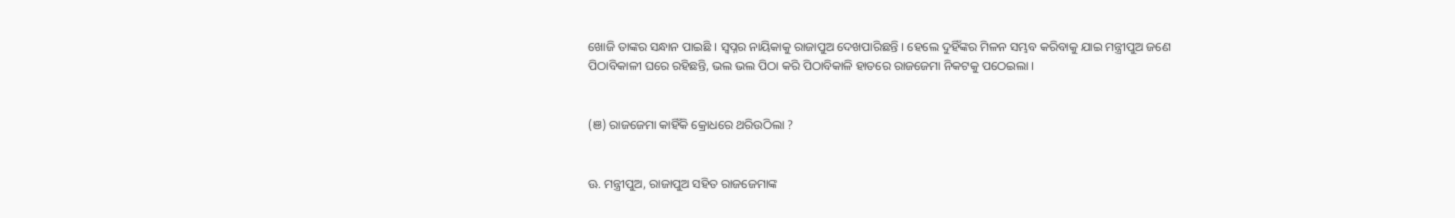ଖୋଜି ତାଙ୍କର ସନ୍ଧାନ ପାଇଛି । ସ୍ଵପ୍ନର ନାୟିକାକୁ ରାଜାପୁଅ ଦେଖପାରିଛନ୍ତି । ହେଲେ ଦୁହିଁଙ୍କର ମିଳନ ସମ୍ଭବ କରିବାକୁ ଯାଇ ମନ୍ତ୍ରୀପୁଅ ଜଣେ ପିଠାବିକାଳୀ ଘରେ ରହିଛନ୍ତି, ଭଲ ଭଲ ପିଠା କରି ପିଠାବିକାଳି ହାତରେ ରାଜଜେମା ନିକଟକୁ ପଠେଇଲା ।


(ଞ) ରାଜଜେମା କାହିଁକି କ୍ରୋଧରେ ଥରିଉଠିଲା ?


ଊ. ମନ୍ତ୍ରୀପୁଅ, ରାଜାପୁଅ ସହିତ ରାଜଜେମାଙ୍କ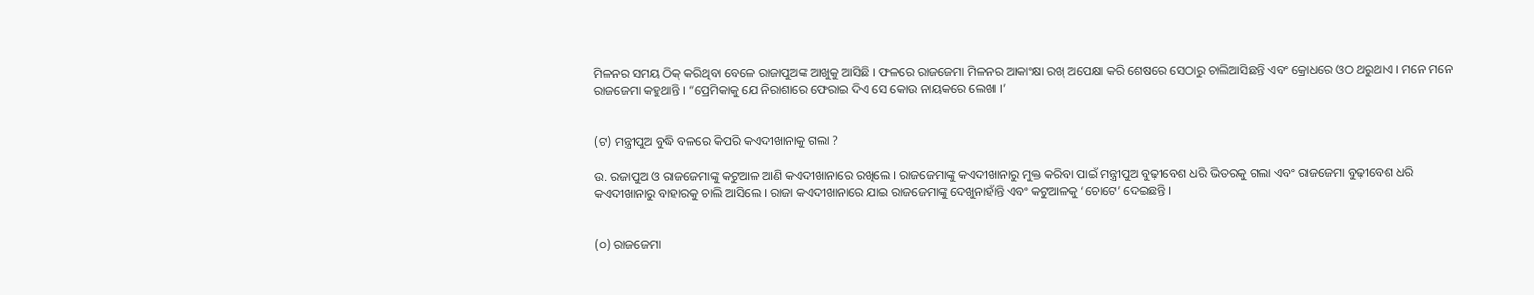ମିଳନର ସମୟ ଠିକ୍ କରିଥିବା ବେଳେ ରାଜାପୁଅଙ୍କ ଆଖୁକୁ ଆସିଛି । ଫଳରେ ରାଜଜେମା ମିଳନର ଆକାଂକ୍ଷା ରଖ୍ ଅପେକ୍ଷା କରି ଶେଷରେ ସେଠାରୁ ଚାଲିଆସିଛନ୍ତି ଏବଂ କ୍ରୋଧରେ ଓଠ ଥରୁଥାଏ । ମନେ ମନେ ରାଜଜେମା କହୁଥାନ୍ତି । “ପ୍ରେମିକାକୁ ଯେ ନିରାଶାରେ ଫେରାଇ ଦିଏ ସେ କୋଉ ନାୟକରେ ଲେଖା ।’


(ଟ) ମନ୍ତ୍ରୀପୁଅ ବୁଦ୍ଧି ବଳରେ କିପରି କଏଦୀଖାନାକୁ ଗଲା ?

ଉ. ରଜାପୁଅ ଓ ରାଜଜେମାଙ୍କୁ କଟୁଆଳ ଆଣି କଏଦୀଖାନାରେ ରଖିଲେ । ରାଜଜେମାଙ୍କୁ କଏଦୀଖାନାରୁ ମୁକ୍ତ କରିବା ପାଇଁ ମନ୍ତ୍ରୀପୁଅ ବୁଢ଼ୀବେଶ ଧରି ଭିତରକୁ ଗଲା ଏବଂ ରାଜଜେମା ବୁଢ଼ୀବେଶ ଧରି କଏଦୀଖାନାରୁ ବାହାରକୁ ଚାଲି ଆସିଲେ । ରାଜା କଏଦୀଖାନାରେ ଯାଇ ରାଜଜେମାଙ୍କୁ ଦେଖୁନାହାଁନ୍ତି ଏବଂ କଟୁଆଳକୁ ‘ଚୋଟେ’ ଦେଇଛନ୍ତି ।


(୦) ରାଜଜେମା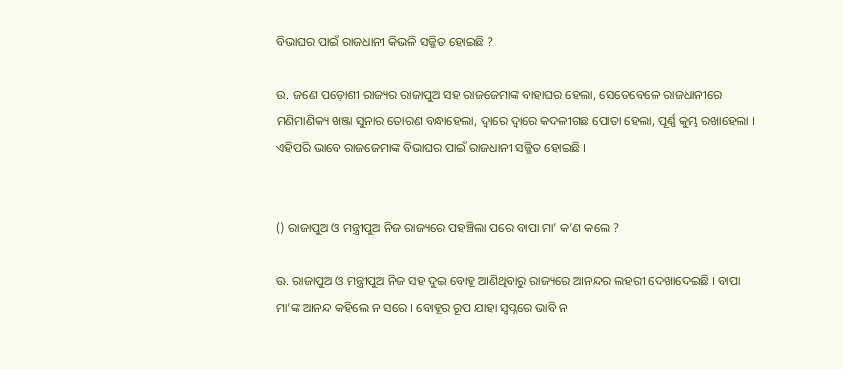ବିଭାଘର ପାଇଁ ରାଜଧାନୀ କିଭଳି ସଜ୍ଜିତ ହୋଇଛି ?

ଉ. ଜଣେ ପଡ଼ୋଶୀ ରାଜ୍ୟର ରାଜାପୁଅ ସହ ରାଜଜେମାଙ୍କ ବାହାଘର ହେଲା, ସେତେବେଳେ ରାଜଧାନୀରେ ମଣିମାଣିକ୍ୟ ଖଞ୍ଜା ସୁନାର ତୋରଣ ବନ୍ଧାହେଲା, ଦ୍ଵାରେ ଦ୍ଵାରେ କଦଳୀଗଛ ପୋତା ହେଲା, ପୂର୍ଣ୍ଣ କୁମ୍ଭ ରଖାହେଲା । ଏହିପରି ଭାବେ ରାଜଜେମାଙ୍କ ବିଭାଘର ପାଇଁ ରାଜଧାନୀ ସଜ୍ଜିତ ହୋଇଛି ।


() ରାଜାପୁଅ ଓ ମନ୍ତ୍ରୀପୁଅ ନିଜ ରାଜ୍ୟରେ ପହଞ୍ଚିଲା ପରେ ବାପା ମା’ କ’ଣ କଲେ ?

ଊ. ରାଜାପୁଅ ଓ ମନ୍ତ୍ରୀପୁଅ ନିଜ ସହ ଦୁଇ ବୋହୂ ଆଣିଥିବାରୁ ରାଜ୍ୟରେ ଆନନ୍ଦର ଲହରୀ ଦେଖାଦେଇଛି । ବାପା ମା’ଙ୍କ ଆନନ୍ଦ କହିଲେ ନ ସରେ । ବୋହୂର ରୂପ ଯାହା ସ୍ଵପ୍ନରେ ଭାବି ନ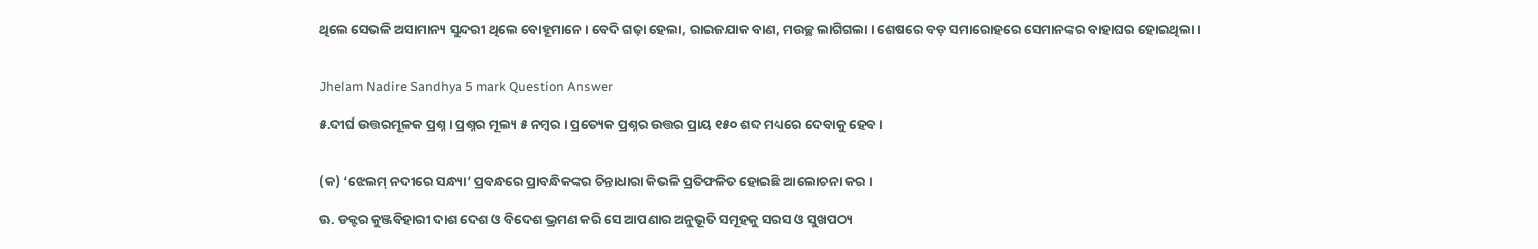ଥିଲେ ସେଭଳି ଅସାମାନ୍ୟ ସୁନ୍ଦରୀ ଥିଲେ ବୋହୂମାନେ । ବେଦି ଗଢ଼ା ହେଲା, ରାଇଜଯାକ ବାଣ, ମଉଚ୍ଛ ଲାଗିଗଲା । ଶେଷରେ ବଡ଼ ସମାରୋହରେ ସେମାନଙ୍କର ବାହାଘର ହୋଇଥିଲା ।


Jhelam Nadire Sandhya 5 mark Question Answer

୫.ଦୀର୍ଘ ଉତ୍ତରମୂଳକ ପ୍ରଶ୍ନ । ପ୍ରଶ୍ନର ମୂଲ୍ୟ ୫ ନମ୍ବର । ପ୍ରତ୍ୟେକ ପ୍ରଶ୍ନର ଉତ୍ତର ପ୍ରାୟ ୧୫୦ ଶବ୍ଦ ମଧ୍ୟରେ ଦେବାକୁ ହେବ ।


(କ) ‘ଝେଲମ୍ ନଦୀରେ ସନ୍ଧ୍ୟା’ ପ୍ରବନ୍ଧରେ ପ୍ରାବନ୍ଧିକଙ୍କର ଚିନ୍ତାଧାରା କିଭଳି ପ୍ରତିଫଳିତ ହୋଇଛି ଆଲୋଚନା କର ।

ଊ. ଡକ୍ଟର କୁଞ୍ଜବିହାରୀ ଦାଶ ଦେଶ ଓ ବିଦେଶ ଭ୍ରମଣ କରି ସେ ଆପଣାର ଅନୁଭୂତି ସମୂହକୁ ସରସ ଓ ସୁଖପଠ୍ୟ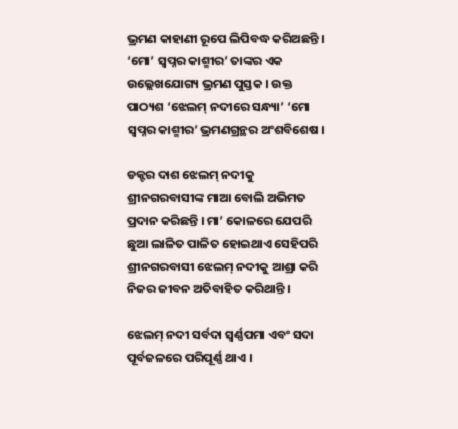ଭ୍ରମଣ କାହାଣୀ ରୂପେ ଲିପିବଦ୍ଧ କରିଅଛନ୍ତି । ‘ମୋ’ ସ୍ଵପ୍ନର କାଶ୍ମୀର’ ତାଙ୍କର ଏକ ଉଲ୍ଲେଖଯୋଗ୍ୟ ଭ୍ରମଣ ପୁସ୍ତକ । ଉକ୍ତ ପାଠ୍ୟଶ ‘ଝେଲମ୍ ନଦୀରେ ସନ୍ଧ୍ୟା’ ‘ମୋ ସ୍ଵପ୍ନର କାଶ୍ମୀର’ ଭ୍ରମଣଗ୍ରନ୍ଥର ଅଂଶବିଶେଷ ।

ଡକ୍ଟର ଦାଶ ଝେଲମ୍ ନଦୀକୁ ଶ୍ରୀନଗରବାସୀଙ୍କ ମାଆ ବୋଲି ଅଭିମତ ପ୍ରଦାନ କରିଛନ୍ତି । ମା’ କୋଳରେ ଯେପରି ଛୁଆ ଲାଳିତ ପାଳିତ ହୋଇଥାଏ ସେହିପରି ଶ୍ରୀନଗରବାସୀ ଝେଲମ୍ ନଦୀକୁ ଆଶ୍ରା କରି ନିଜର ଜୀବନ ଅତିବାହିତ କରିଥାନ୍ତି ।

ଝେଲମ୍ ନଦୀ ସର୍ବଦା ସ୍ଵର୍ଣ୍ଣପମା ଏବଂ ସଦା ପୂର୍ବଜଳରେ ପରିପୂର୍ଣ୍ଣ ଥାଏ ।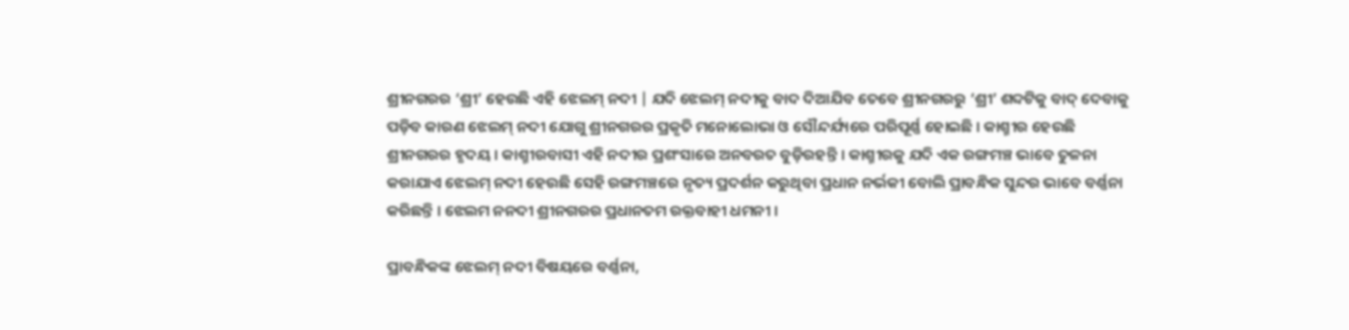ଶ୍ରୀନଗରର ‘ଶ୍ରୀ’ ହେଉଛି ଏହି ଝେଲମ୍ ନଦୀ | ଯଦି ଝେଲମ୍ ନଦୀକୁ ବାଦ ଦିଆଯିବ ତେବେ ଶ୍ରୀନଗରରୁ ‘ଶ୍ରୀ’ ଶବ୍ଦଟିକୁ ବାଦ୍ ଦେବାକୁ ପଡ଼ିବ କାରଣ ଝେଲମ୍ ନଦୀ ଯୋଗୁ ଶ୍ରୀନଗରର ପ୍ରକୃତି ମନୋଲୋଭା ଓ ସୌନ୍ଦର୍ଯ୍ୟରେ ପରିପୂର୍ଣ୍ଣ ହୋଇଛି । କାଶ୍ମୀର ହେଉଛି ଶ୍ରୀନଗରର ହୃଦୟ । କାଶ୍ମୀରବାସୀ ଏହି ନଦୀର ପ୍ରଶଂସାରେ ଅନବରତ ବୁଡ଼ିରହନ୍ତି । କାଶ୍ମୀରକୁ ଯଦି ଏକ ରଙ୍ଗମଞ୍ଚ ଭାବେ ତୁଳନା କରାଯାଏ ଝେଲମ୍ ନଦୀ ହେଉଛି ସେହି ରଙ୍ଗମଞ୍ଚରେ ନୃତ୍ୟ ପ୍ରଦର୍ଶନ କରୁଥିବା ପ୍ରଧାନ ନର୍ଭକୀ ବୋଲି ପ୍ରାବନ୍ଧିକ ସୁନ୍ଦର ଭାବେ ବର୍ଣ୍ଣନା କରିଛନ୍ତି । ଝେଲମ ନନଦୀ ଶ୍ରୀନଗରର ପ୍ରଧାନତମ ରକ୍ତବାହୀ ଧମନୀ ।

ପ୍ରାବନ୍ଧିକଙ୍କ ଝେଲମ୍ ନଦୀ ବିଷୟରେ ବର୍ଣ୍ଣନା,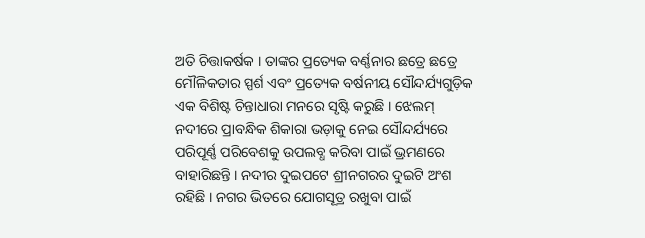ଅତି ଚିତ୍ତାକର୍ଷକ । ତାଙ୍କର ପ୍ରତ୍ୟେକ ବର୍ଣ୍ଣନାର ଛତ୍ରେ ଛତ୍ରେ ମୌଳିକତାର ସ୍ପର୍ଶ ଏବଂ ପ୍ରତ୍ୟେକ ବର୍ଷନୀୟ ସୌନ୍ଦର୍ଯ୍ୟଗୁଡ଼ିକ ଏକ ବିଶିଷ୍ଟ ଚିନ୍ତାଧାରା ମନରେ ସୃଷ୍ଟି କରୁଛି । ଝେଲମ୍ ନଦୀରେ ପ୍ରାବନ୍ଧିକ ଶିକାରା ଭଡ଼ାକୁ ନେଇ ସୌନ୍ଦର୍ଯ୍ୟରେ ପରିପୂର୍ଣ୍ଣ ପରିବେଶକୁ ଉପଲବ୍ଧ କରିବା ପାଇଁ ଭ୍ରମଣରେ ବାହାରିଛନ୍ତି । ନଦୀର ଦୁଇପଟେ ଶ୍ରୀନଗରର ଦୁଇଟି ଅଂଶ ରହିଛି । ନଗର ଭିତରେ ଯୋଗସୂତ୍ର ରଖୁବା ପାଇଁ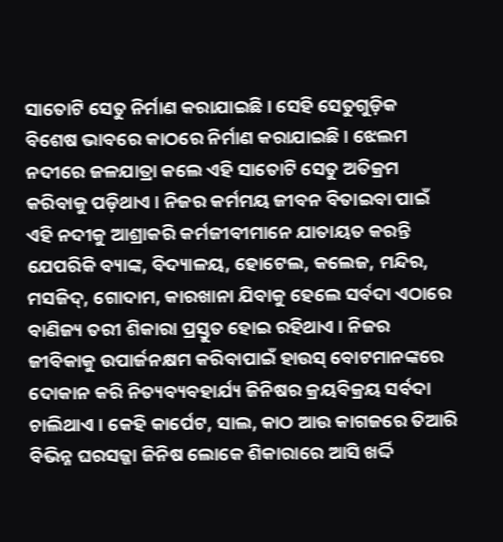ସାତୋଟି ସେତୁ ନିର୍ମାଣ କରାଯାଇଛି । ସେହି ସେତୁଗୁଡ଼ିକ ବିଶେଷ ଭାବରେ କାଠରେ ନିର୍ମାଣ କରାଯାଇଛି । ଝେଲମ ନଦୀରେ ଜଳଯାତ୍ରା କଲେ ଏହି ସାତୋଟି ସେତୁ ଅତିକ୍ରମ କରିବାକୁ ପଡ଼ିଥାଏ । ନିଜର କର୍ମମୟ ଜୀବନ ବିତାଇବା ପାଇଁ ଏହି ନଦୀକୁ ଆଶ୍ରାକରି କର୍ମଜୀବୀମାନେ ଯାତାୟତ କରନ୍ତି ଯେପରିକି ବ୍ୟାଙ୍କ, ବିଦ୍ୟାଳୟ, ହୋଟେଲ, କଲେଜ, ମନ୍ଦିର, ମସଜିଦ୍, ଗୋଦାମ, କାରଖାନା ଯିବାକୁ ହେଲେ ସର୍ବଦା ଏଠାରେ ବାଣିଜ୍ୟ ତରୀ ଶିକାରା ପ୍ରସ୍ତୁତ ହୋଇ ରହିଥାଏ । ନିଜର ଜୀବିକାକୁ ଉପାର୍ଜନକ୍ଷମ କରିବାପାଇଁ ହାଉସ୍‌ ବୋଟମାନଙ୍କରେ ଦୋକାନ କରି ନିତ୍ୟବ୍ୟବହାର୍ଯ୍ୟ ଜିନିଷର କ୍ରୟବିକ୍ରୟ ସର୍ବଦା ଚାଲିଥାଏ । କେହି କାର୍ପେଟ, ସାଲ, କାଠ ଆଉ କାଗଜରେ ତିଆରି ବିଭିନ୍ନ ଘରସଜ୍ଜା ଜିନିଷ ଲୋକେ ଶିକାରାରେ ଆସି ଖର୍ଦ୍ଦି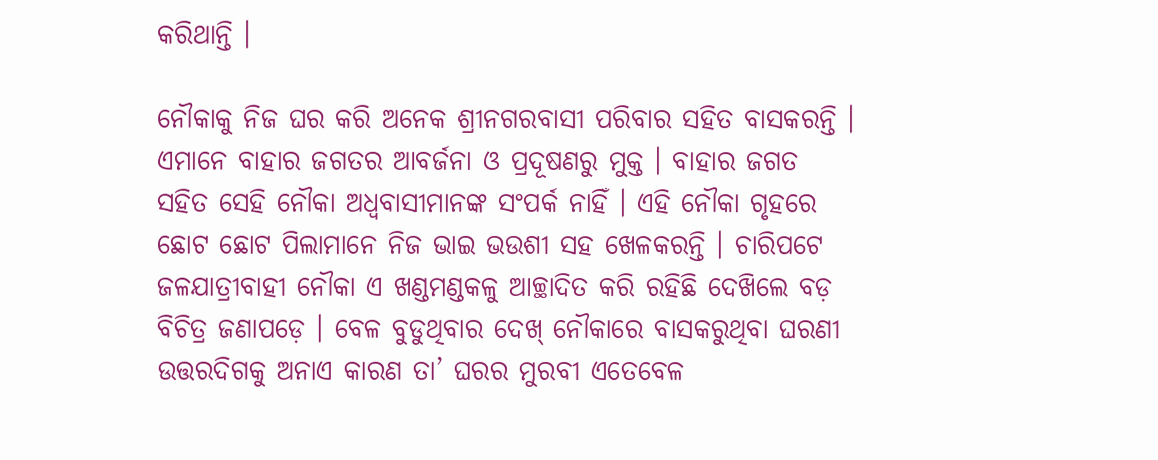କରିଥାନ୍ତି ।

ନୌକାକୁ ନିଜ ଘର କରି ଅନେକ ଶ୍ରୀନଗରବାସୀ ପରିବାର ସହିତ ବାସକରନ୍ତି । ଏମାନେ ବାହାର ଜଗତର ଆବର୍ଜନା ଓ ପ୍ରଦୂଷଣରୁ ମୁକ୍ତ । ବାହାର ଜଗତ ସହିତ ସେହି ନୌକା ଅଧ୍ବବାସୀମାନଙ୍କ ସଂପର୍କ ନାହିଁ । ଏହି ନୌକା ଗୃହରେ ଛୋଟ ଛୋଟ ପିଲାମାନେ ନିଜ ଭାଇ ଭଉଶୀ ସହ ଖେଳକରନ୍ତି । ଚାରିପଟେ ଜଳଯାତ୍ରୀବାହୀ ନୌକା ଏ ଖଣ୍ଡମଣ୍ଡକଳୁ ଆଚ୍ଛାଦିତ କରି ରହିଛି ଦେଖ‌ିଲେ ବଡ଼ ବିଚିତ୍ର ଜଣାପଡ଼େ । ବେଳ ବୁଡୁଥିବାର ଦେଖ୍ ନୌକାରେ ବାସକରୁଥିବା ଘରଣୀ ଉତ୍ତରଦିଗକୁ ଅନାଏ କାରଣ ତା’ ଘରର ମୁରବୀ ଏତେବେଳ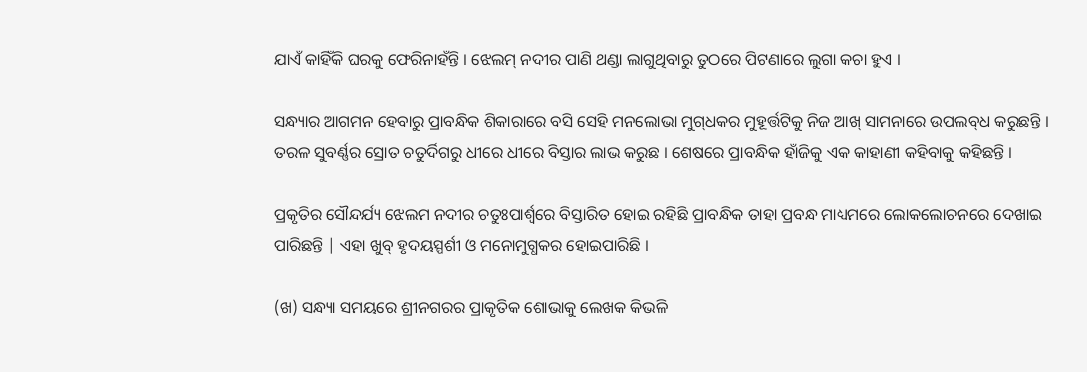ଯାଏଁ କାହିଁକି ଘରକୁ ଫେରିନାହଁନ୍ତି । ଝେଲମ୍ ନଦୀର ପାଣି ଥଣ୍ଡା ଲାଗୁଥିବାରୁ ତୁଠରେ ପିଟଣାରେ ଲୁଗା କଚା ହୁଏ ।

ସନ୍ଧ୍ୟାର ଆଗମନ ହେବାରୁ ପ୍ରାବନ୍ଧିକ ଶିକାରାରେ ବସି ସେହି ମନଲୋଭା ମୁଗ୍‌ଧକର ମୁହୂର୍ତ୍ତଟିକୁ ନିଜ ଆଖ୍ ସାମନାରେ ଉପଲବ୍‌ଧ କରୁଛନ୍ତି । ତରଳ ସୁବର୍ଣ୍ଣର ସ୍ରୋତ ଚତୁର୍ଦିଗରୁ ଧୀରେ ଧୀରେ ବିସ୍ତାର ଲାଭ କରୁଛ । ଶେଷରେ ପ୍ରାବନ୍ଧିକ ହାଁଜିକୁ ଏକ କାହାଣୀ କହିବାକୁ କହିଛନ୍ତି ।

ପ୍ରକୃତିର ସୌନ୍ଦର୍ଯ୍ୟ ଝେଲମ ନଦୀର ଚତୁଃପାର୍ଶ୍ଵରେ ବିସ୍ତାରିତ ହୋଇ ରହିଛି ପ୍ରାବନ୍ଧିକ ତାହା ପ୍ରବନ୍ଧ ମାଧ୍ୟମରେ ଲୋକଲୋଚନରେ ଦେଖାଇ ପାରିଛନ୍ତି | ଏହା ଖୁବ୍ ହୃଦୟସ୍ପର୍ଶୀ ଓ ମନୋମୁଗ୍ଧକର ହୋଇପାରିଛି ।

(ଖ) ସନ୍ଧ୍ୟା ସମୟରେ ଶ୍ରୀନଗରର ପ୍ରାକୃତିକ ଶୋଭାକୁ ଲେଖକ କିଭଳି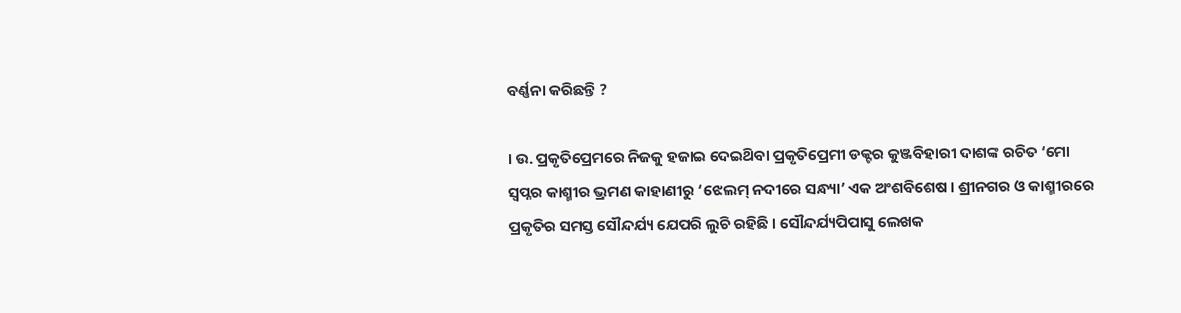ବର୍ଣ୍ଣନା କରିଛନ୍ତି ?

। ଉ. ପ୍ରକୃତିପ୍ରେମରେ ନିଜକୁ ହଜାଇ ଦେଇଥ‌ିବା ପ୍ରକୃତିପ୍ରେମୀ ଡକ୍ଟର କୁଞ୍ଜବିହାରୀ ଦାଶଙ୍କ ରଚିତ ‘ମୋ ସ୍ଵପ୍ନର କାଶ୍ମୀର ଭ୍ରମଣ କାହାଣୀରୁ ‘ଝେଲମ୍ ନଦୀରେ ସନ୍ଧ୍ୟା’ ଏକ ଅଂଶବିଶେଷ । ଶ୍ରୀନଗର ଓ କାଶ୍ମୀରରେ ପ୍ରକୃତିର ସମସ୍ତ ସୌନ୍ଦର୍ଯ୍ୟ ଯେପରି ଲୁଚି ରହିଛି । ସୌନ୍ଦର୍ଯ୍ୟପିପାସୁ ଲେଖକ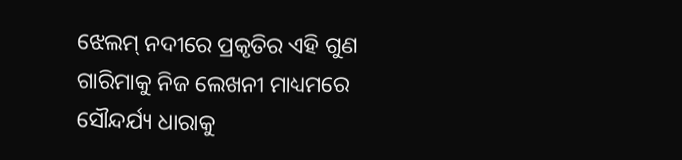ଝେଲମ୍ ନଦୀରେ ପ୍ରକୃତିର ଏହି ଗୁଣ ଗାରିମାକୁ ନିଜ ଲେଖନୀ ମାଧ୍ୟମରେ ସୌନ୍ଦର୍ଯ୍ୟ ଧାରାକୁ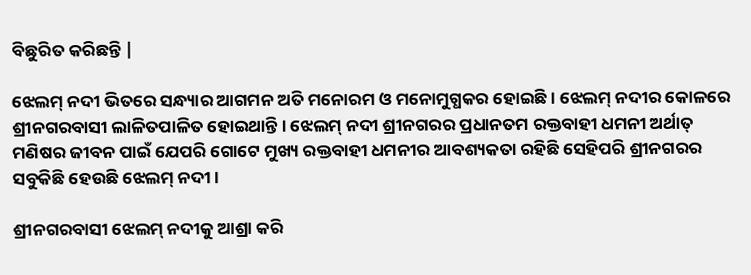ବିଛୁରିତ କରିଛନ୍ତି |

ଝେଲମ୍ ନଦୀ ଭିତରେ ସନ୍ଧ୍ୟାର ଆଗମନ ଅତି ମନୋରମ ଓ ମନୋମୁଗ୍ଧକର ହୋଇଛି । ଝେଲମ୍ ନଦୀର କୋଳରେ ଶ୍ରୀନଗରବାସୀ ଲାଳିତପାଳିତ ହୋଇଥାନ୍ତି । ଝେଲମ୍ ନଦୀ ଶ୍ରୀନଗରର ପ୍ରଧାନତମ ରକ୍ତବାହୀ ଧମନୀ ଅର୍ଥାତ୍ ମଣିଷର ଜୀବନ ପାଇଁ ଯେପରି ଗୋଟେ ମୁଖ୍ୟ ରକ୍ତବାହୀ ଧମନୀର ଆବଶ୍ୟକତା ରହିଛି ସେହିପରି ଶ୍ରୀନଗରର ସବୁକିଛି ହେଉଛି ଝେଲମ୍ ନଦୀ ।

ଶ୍ରୀନଗରବାସୀ ଝେଲମ୍ ନଦୀକୁ ଆଶ୍ରା କରି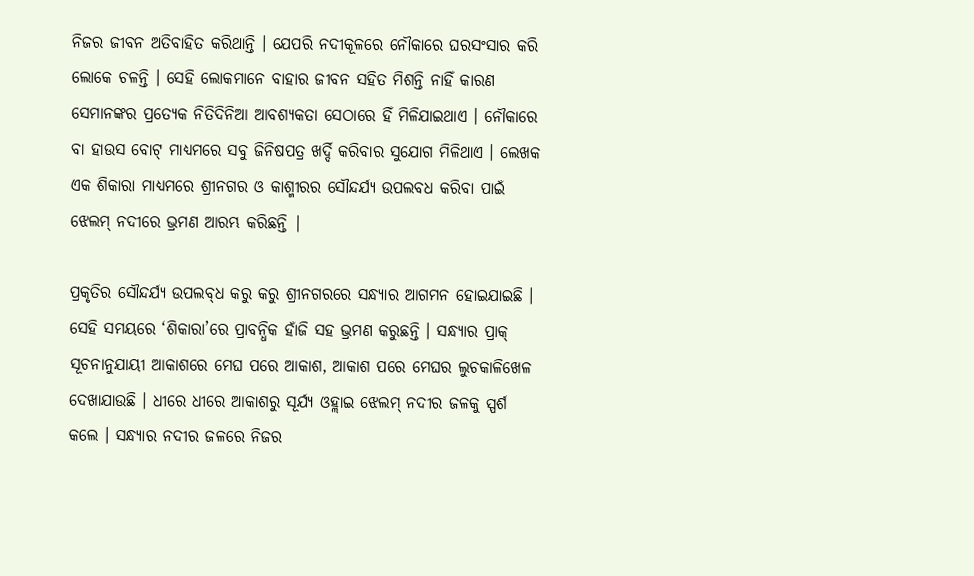ନିଜର ଜୀବନ ଅତିବାହିତ କରିଥାନ୍ତି । ଯେପରି ନଦୀକୂଳରେ ନୌକାରେ ଘରସଂସାର କରି ଲୋକେ ଚଳନ୍ତି । ସେହି ଲୋକମାନେ ବାହାର ଜୀବନ ସହିତ ମିଶନ୍ତି ନାହିଁ କାରଣ ସେମାନଙ୍କର ପ୍ରତ୍ୟେକ ନିତିଦିନିଆ ଆବଶ୍ୟକତା ସେଠାରେ ହିଁ ମିଳିଯାଇଥାଏ । ନୌକାରେ ବା ହାଉସ ବୋଟ୍ ମାଧ୍ୟମରେ ସବୁ ଜିନିଷପତ୍ର ଖର୍ଦ୍ଦି କରିବାର ସୁଯୋଗ ମିଳିଥାଏ । ଲେଖକ ଏକ ଶିକାରା ମାଧ୍ୟମରେ ଶ୍ରୀନଗର ଓ କାଶ୍ମୀରର ସୌନ୍ଦର୍ଯ୍ୟ ଉପଲବଧ କରିବା ପାଇଁ ଝେଲମ୍ ନଦୀରେ ଭ୍ରମଣ ଆରମ୍ଭ କରିଛନ୍ତି |

ପ୍ରକୃତିର ସୌନ୍ଦର୍ଯ୍ୟ ଉପଲବ୍‌ଧ କରୁ କରୁ ଶ୍ରୀନଗରରେ ସନ୍ଧ୍ୟାର ଆଗମନ ହୋଇଯାଇଛି । ସେହି ସମୟରେ ‘ଶିକାରା’ରେ ପ୍ରାବନ୍ଧିକ ହାଁଜି ସହ ଭ୍ରମଣ କରୁଛନ୍ତି । ସନ୍ଧ୍ୟାର ପ୍ରାକ୍ ସୂଚନାନୁଯାୟୀ ଆକାଶରେ ମେଘ ପରେ ଆକାଶ, ଆକାଶ ପରେ ମେଘର ଲୁଚକାଳିଖେଳ ଦେଖାଯାଉଛି । ଧୀରେ ଧୀରେ ଆକାଶରୁ ସୂର୍ଯ୍ୟ ଓହ୍ଲାଇ ଝେଲମ୍ ନଦୀର ଜଳକୁ ସ୍ପର୍ଶ କଲେ । ସନ୍ଧ୍ୟାର ନଦୀର ଜଳରେ ନିଜର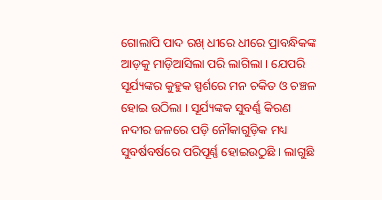ଗୋଲାପି ପାଦ ରଖ୍ ଧୀରେ ଧୀରେ ପ୍ରାବନ୍ଧିକଙ୍କ ଆଡ଼କୁ ମାଡ଼ିଆସିଲା ପରି ଲାଗିଲା । ଯେପରି ସୂର୍ଯ୍ୟଙ୍କର କୁହୁକ ସ୍ପର୍ଶରେ ମନ ଚକିତ ଓ ଚଞ୍ଚଳ ହୋଇ ଉଠିଲା । ସୂର୍ଯ୍ୟଙ୍କକ ସୁବର୍ଣ୍ଣ କିରଣ ନଦୀର ଜଳରେ ପଡ଼ି ନୌକାଗୁଡ଼ିକ ମଧ୍ୟ ସୁବର୍ଷବର୍ଷରେ ପରିପୂର୍ଣ୍ଣ ହୋଇଉଠୁଛି । ଲାଗୁଛି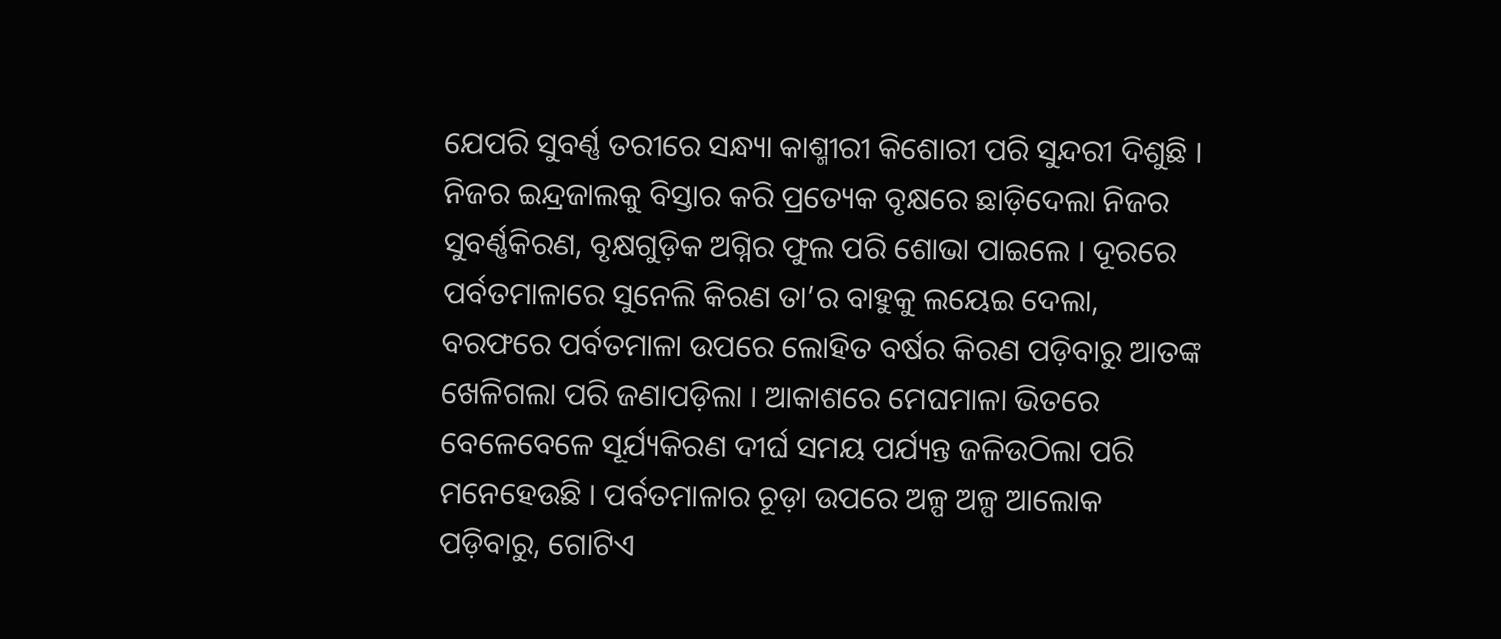ଯେପରି ସୁବର୍ଣ୍ଣ ତରୀରେ ସନ୍ଧ୍ୟା କାଶ୍ମୀରୀ କିଶୋରୀ ପରି ସୁନ୍ଦରୀ ଦିଶୁଛି । ନିଜର ଇନ୍ଦ୍ରଜାଲକୁ ବିସ୍ତାର କରି ପ୍ରତ୍ୟେକ ବୃକ୍ଷରେ ଛାଡ଼ିଦେଲା ନିଜର ସୁବର୍ଣ୍ଣକିରଣ, ବୃକ୍ଷଗୁଡ଼ିକ ଅଗ୍ନିର ଫୁଲ ପରି ଶୋଭା ପାଇଲେ । ଦୂରରେ ପର୍ବତମାଳାରେ ସୁନେଲି କିରଣ ତା’ର ବାହୁକୁ ଲୟେଇ ଦେଲା, ବରଫରେ ପର୍ବତମାଳା ଉପରେ ଲୋହିତ ବର୍ଷର କିରଣ ପଡ଼ିବାରୁ ଆତଙ୍କ ଖେଳିଗଲା ପରି ଜଣାପଡ଼ିଲା । ଆକାଶରେ ମେଘମାଳା ଭିତରେ ବେଳେବେଳେ ସୂର୍ଯ୍ୟକିରଣ ଦୀର୍ଘ ସମୟ ପର୍ଯ୍ୟନ୍ତ ଜଳିଉଠିଲା ପରି ମନେହେଉଛି । ପର୍ବତମାଳାର ଚୂଡ଼ା ଉପରେ ଅଳ୍ପ ଅଳ୍ପ ଆଲୋକ ପଡ଼ିବାରୁ, ଗୋଟିଏ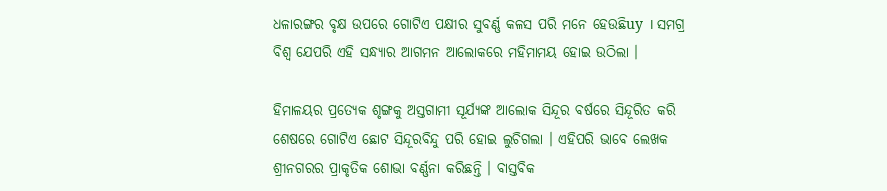ଧଳାରଙ୍ଗର ବୃକ୍ଷ ଉପରେ ଗୋଟିଏ ପକ୍ଷୀର ସୁବର୍ଣ୍ଣ କଳସ ପରି ମନେ ହେଉଛିuy । ସମଗ୍ର ବିଶ୍ଵ ଯେପରି ଏହି ସନ୍ଧ୍ୟାର ଆଗମନ ଆଲୋକରେ ମହିମାମୟ ହୋଇ ଉଠିଲା ।

ହିମାଳୟର ପ୍ରତ୍ୟେକ ଶୃଙ୍ଗକୁ ଅସ୍ତଗାମୀ ସୂର୍ଯ୍ୟଙ୍କ ଆଲୋକ ସିନ୍ଦୂର ବର୍ଷରେ ସିନ୍ଦୂରିତ କରି ଶେଷରେ ଗୋଟିଏ ଛୋଟ ସିନ୍ଦୂରବିନ୍ଦୁ ପରି ହୋଇ ଲୁଚିଗଲା । ଏହିପରି ଭାବେ ଲେଖକ ଶ୍ରୀନଗରର ପ୍ରାକୃତିକ ଶୋଭା ବର୍ଣ୍ଣନା କରିଛନ୍ତି । ବାସ୍ତବିକ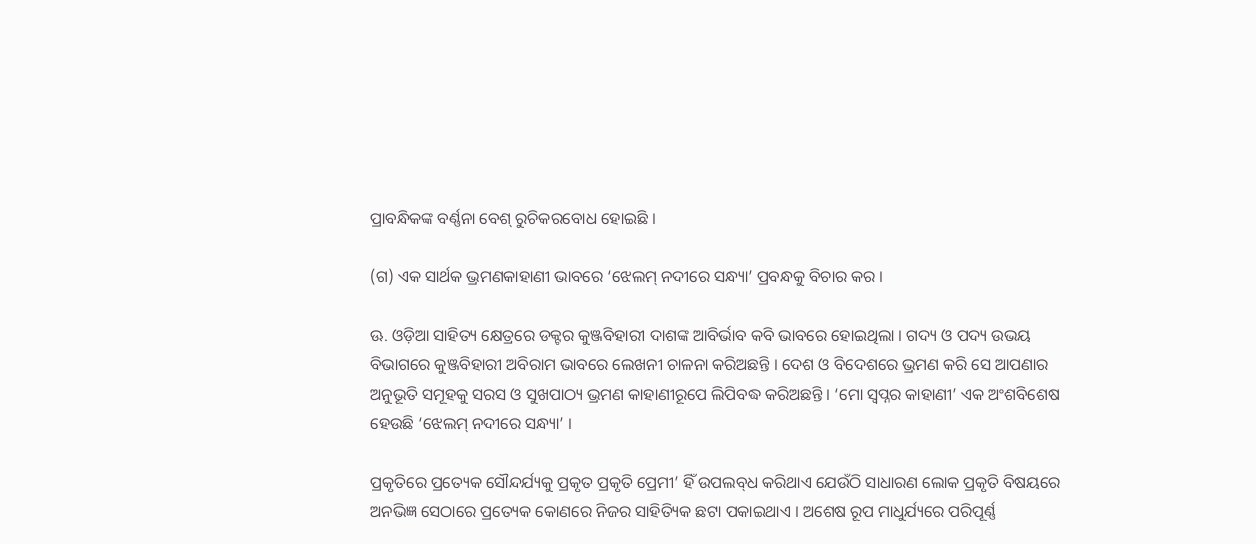ପ୍ରାବନ୍ଧିକଙ୍କ ବର୍ଣ୍ଣନା ବେଶ୍ ରୁଚିକରବୋଧ ହୋଇଛି ।

(ଗ) ଏକ ସାର୍ଥକ ଭ୍ରମଣକାହାଣୀ ଭାବରେ ‘ଝେଲମ୍ ନଦୀରେ ସନ୍ଧ୍ୟା’ ପ୍ରବନ୍ଧକୁ ବିଚାର କର ।

ଊ. ଓଡ଼ିଆ ସାହିତ୍ୟ କ୍ଷେତ୍ରରେ ଡକ୍ଟର କୁଞ୍ଜବିହାରୀ ଦାଶଙ୍କ ଆବିର୍ଭାବ କବି ଭାବରେ ହୋଇଥିଲା । ଗଦ୍ୟ ଓ ପଦ୍ୟ ଉଭୟ ବିଭାଗରେ କୁଞ୍ଜବିହାରୀ ଅବିରାମ ଭାବରେ ଲେଖନୀ ଚାଳନା କରିଅଛନ୍ତି । ଦେଶ ଓ ବିଦେଶରେ ଭ୍ରମଣ କରି ସେ ଆପଣାର ଅନୁଭୂତି ସମୂହକୁ ସରସ ଓ ସୁଖପାଠ୍ୟ ଭ୍ରମଣ କାହାଣୀରୂପେ ଲିପିବଦ୍ଧ କରିଅଛନ୍ତି । ‘ମୋ ସ୍ଵପ୍ନର କାହାଣୀ’ ଏକ ଅଂଶବିଶେଷ ହେଉଛି ‘ଝେଲମ୍ ନଦୀରେ ସନ୍ଧ୍ୟା’ ।

ପ୍ରକୃତିରେ ପ୍ରତ୍ୟେକ ସୌନ୍ଦର୍ଯ୍ୟକୁ ପ୍ରକୃତ ପ୍ରକୃତି ପ୍ରେମୀ’ ହିଁ ଉପଲବ୍‌ଧ କରିଥାଏ ଯେଉଁଠି ସାଧାରଣ ଲୋକ ପ୍ରକୃତି ବିଷୟରେ ଅନଭିଜ୍ଞ ସେଠାରେ ପ୍ରତ୍ୟେକ କୋଣରେ ନିଜର ସାହିତ୍ୟିକ ଛଟା ପକାଇଥାଏ । ଅଶେଷ ରୂପ ମାଧୁର୍ଯ୍ୟରେ ପରିପୂର୍ଣ୍ଣ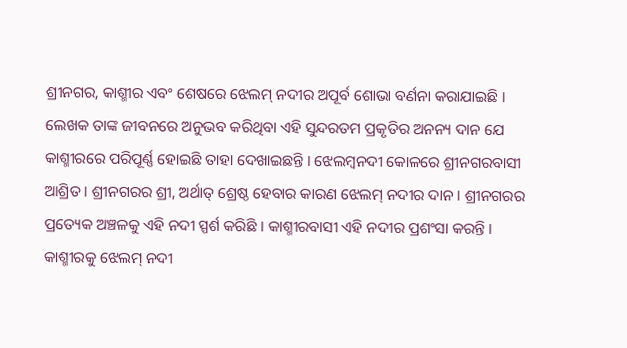ଶ୍ରୀନଗର, କାଶ୍ମୀର ଏବଂ ଶେଷରେ ଝେଲମ୍ ନଦୀର ଅପୂର୍ବ ଶୋଭା ବର୍ଣନା କରାଯାଇଛି । ଲେଖକ ତାଙ୍କ ଜୀବନରେ ଅନୁଭବ କରିଥିବା ଏହି ସୁନ୍ଦରତମ ପ୍ରକୃତିର ଅନନ୍ୟ ଦାନ ଯେ କାଶ୍ମୀରରେ ପରିପୂର୍ଣ୍ଣ ହୋଇଛି ତାହା ଦେଖାଇଛନ୍ତି । ଝେଲମ୍ବନଦୀ କୋଳରେ ଶ୍ରୀନଗରବାସୀ ଆଶ୍ରିତ । ଶ୍ରୀନଗରର ଶ୍ରୀ, ଅର୍ଥାତ୍ ଶ୍ରେଷ୍ଠ ହେବାର କାରଣ ଝେଲମ୍ ନଦୀର ଦାନ । ଶ୍ରୀନଗରର ପ୍ରତ୍ୟେକ ଅଞ୍ଚଳକୁ ଏହି ନଦୀ ସ୍ପର୍ଶ କରିଛି । କାଶ୍ମୀରବାସୀ ଏହି ନଦୀର ପ୍ରଶଂସା କରନ୍ତି । କାଶ୍ମୀରକୁ ଝେଲମ୍ ନଦୀ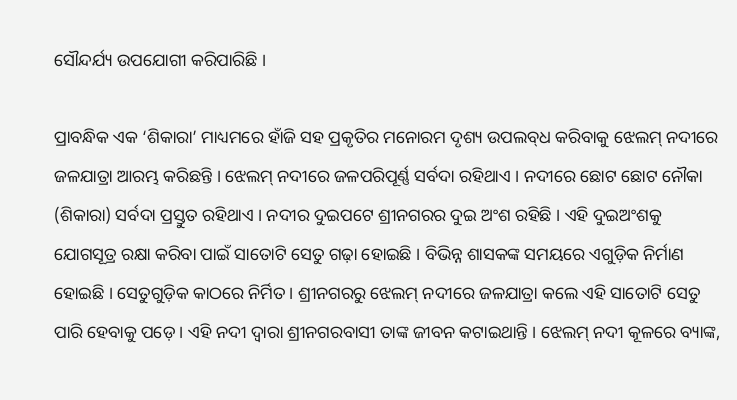ସୌନ୍ଦର୍ଯ୍ୟ ଉପଯୋଗୀ କରିପାରିଛି ।

ପ୍ରାବନ୍ଧିକ ଏକ ‘ଶିକାରା’ ମାଧ୍ୟମରେ ହାଁଜି ସହ ପ୍ରକୃତିର ମନୋରମ ଦୃଶ୍ୟ ଉପଲବ୍‌ଧ କରିବାକୁ ଝେଲମ୍ ନଦୀରେ ଜଳଯାତ୍ରା ଆରମ୍ଭ କରିଛନ୍ତି । ଝେଲମ୍ ନଦୀରେ ଜଳପରିପୂର୍ଣ୍ଣ ସର୍ବଦା ରହିଥାଏ । ନଦୀରେ ଛୋଟ ଛୋଟ ନୌକା (ଶିକାରା) ସର୍ବଦା ପ୍ରସ୍ତୁତ ରହିଥାଏ । ନଦୀର ଦୁଇପଟେ ଶ୍ରୀନଗରର ଦୁଇ ଅଂଶ ରହିଛି । ଏହି ଦୁଇଅଂଶକୁ ଯୋଗସୂତ୍ର ରକ୍ଷା କରିବା ପାଇଁ ସାତୋଟି ସେତୁ ଗଢ଼ା ହୋଇଛି । ବିଭିନ୍ନ ଶାସକଙ୍କ ସମୟରେ ଏଗୁଡ଼ିକ ନିର୍ମାଣ ହୋଇଛି । ସେତୁଗୁଡ଼ିକ କାଠରେ ନିର୍ମିତ । ଶ୍ରୀନଗରରୁ ଝେଲମ୍ ନଦୀରେ ଜଳଯାତ୍ରା କଲେ ଏହି ସାତୋଟି ସେତୁ ପାରି ହେବାକୁ ପଡ଼େ । ଏହି ନଦୀ ଦ୍ବାରା ଶ୍ରୀନଗରବାସୀ ତାଙ୍କ ଜୀବନ କଟାଇଥାନ୍ତି । ଝେଲମ୍ ନଦୀ କୂଳରେ ବ୍ୟାଙ୍କ,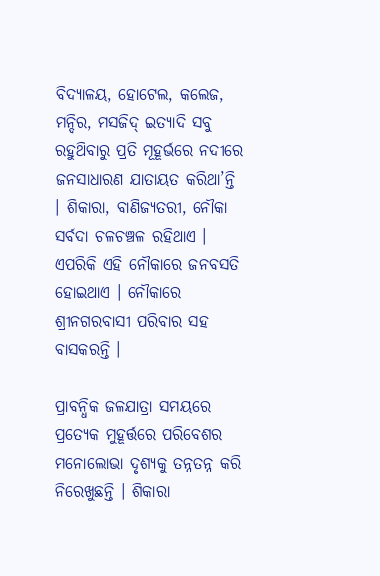ବିଦ୍ୟାଳୟ, ହୋଟେଲ, କଲେଜ, ମନ୍ଦିର, ମସଜିଦ୍ ଇତ୍ୟାଦି ସବୁ ରହୁଥ‌ିବାରୁ ପ୍ରତି ମୂହୂର୍ଭରେ ନଦୀରେ ଜନସାଧାରଣ ଯାତାୟତ କରିଥା’ନ୍ତି । ଶିକାରା, ବାଣିଜ୍ୟତରୀ, ନୌକା ସର୍ବଦା ଚଳଚଞ୍ଚଳ ରହିଥାଏ । ଏପରିକି ଏହି ନୌକାରେ ଜନବସତି ହୋଇଥାଏ । ନୌକାରେ ଶ୍ରୀନଗରବାସୀ ପରିବାର ସହ ବାସକରନ୍ତି ।

ପ୍ରାବନ୍ଧିକ ଜଳଯାତ୍ରା ସମୟରେ ପ୍ରତ୍ୟେକ ମୁହୂର୍ତ୍ତରେ ପରିବେଶର ମନୋଲୋଭା ଦୃଶ୍ୟକୁ ତନ୍ନତନ୍ନ କରି ନିରେଖୁଛନ୍ତି । ଶିକାରା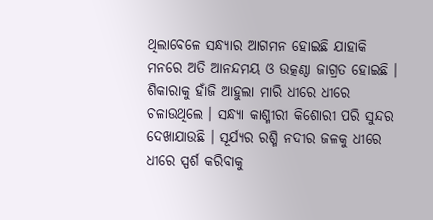ଥିଲାବେଳେ ସନ୍ଧ୍ୟାର ଆଗମନ ହୋଇଛି ଯାହାକି ମନରେ ଅତି ଆନନ୍ଦମୟ ଓ ଉତ୍କଣ୍ଠା ଜାଗ୍ରତ ହୋଇଛି । ଶିକାରାକୁ ହାଁଜି ଆହୁଲା ମାରି ଧୀରେ ଧୀରେ ଚଳାଉଥିଲେ । ସନ୍ଧ୍ୟା କାଶ୍ମୀରୀ କିଶୋରୀ ପରି ସୁନ୍ଦର ଦେଖାଯାଉଛି । ସୂର୍ଯ୍ୟର ରଶ୍ମି ନଦୀର ଜଳକୁ ଧୀରେ ଧୀରେ ସ୍ପର୍ଶ କରିବାକୁ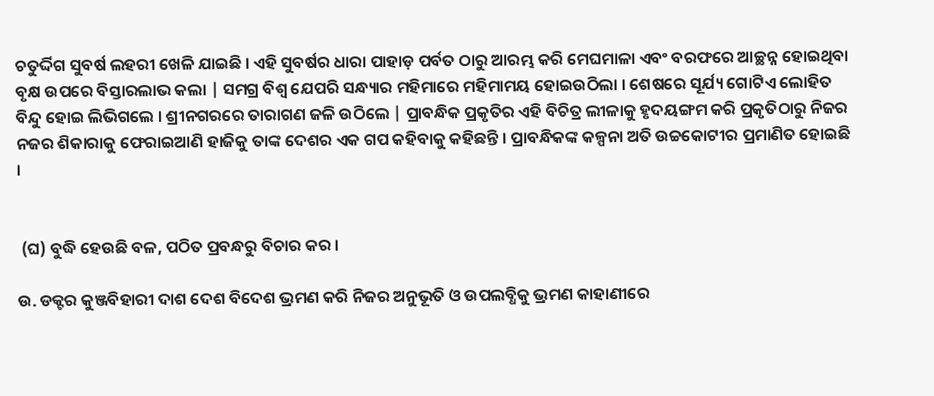ଚତୁର୍ଦ୍ଦିଗ ସୁବର୍ଷ ଲହରୀ ଖେଳି ଯାଇଛି । ଏହି ସୁବର୍ଷର ଧାରା ପାହାଡ଼ ପର୍ବତ ଠାରୁ ଆରମ୍ଭ କରି ମେଘମାଳା ଏବଂ ବରଫରେ ଆଚ୍ଛନ୍ନ ହୋଇଥିବା ବୃକ୍ଷ ଉପରେ ବିସ୍ତାରଲାଭ କଲା | ସମଗ୍ର ବିଶ୍ଵ ଯେପରି ସନ୍ଧ୍ୟାର ମହିମାରେ ମହିମାମୟ ହୋଇଉଠିଲା । ଶେଷରେ ସୂର୍ଯ୍ୟ ଗୋଟିଏ ଲୋହିତ ବିନ୍ଦୁ ହୋଇ ଲିଭିଗଲେ । ଶ୍ରୀନଗରରେ ତାରାଗଣ ଜଳି ଉଠିଲେ | ପ୍ରାବନ୍ଧିକ ପ୍ରକୃତିର ଏହି ବିଚିତ୍ର ଲୀଳାକୁ ହୃଦୟଙ୍ଗମ କରି ପ୍ରକୃତିଠାରୁ ନିଜର ନଜର ଶିକାରାକୁ ଫେରାଇଆଣି ହାଜିକୁ ତାଙ୍କ ଦେଶର ଏକ ଗପ କହିବାକୁ କହିଛନ୍ତି । ପ୍ରାବନ୍ଧିକଙ୍କ କଳ୍ପନା ଅତି ଉଚ୍ଚକୋଟୀର ପ୍ରମାଣିତ ହୋଇଛି ।


 (ଘ) ବୁଦ୍ଧି ହେଉଛି ବଳ, ପଠିତ ପ୍ରବନ୍ଧରୁ ବିଚାର କର ।

ଉ. ଡକ୍ଟର କୁଞ୍ଜବିହାରୀ ଦାଶ ଦେଶ ବିଦେଶ ଭ୍ରମଣ କରି ନିଜର ଅନୁଭୂତି ଓ ଉପଲବ୍ଧିକୁ ଭ୍ରମଣ କାହାଣୀରେ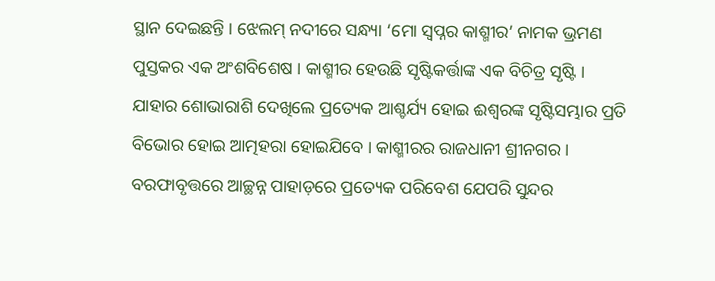ସ୍ଥାନ ଦେଇଛନ୍ତି । ଝେଲମ୍ ନଦୀରେ ସନ୍ଧ୍ୟା ‘ମୋ ସ୍ଵପ୍ନର କାଶ୍ମୀର’ ନାମକ ଭ୍ରମଣ ପୁସ୍ତକର ଏକ ଅଂଶବିଶେଷ । କାଶ୍ମୀର ହେଉଛି ସୃଷ୍ଟିକର୍ତ୍ତାଙ୍କ ଏକ ବିଚିତ୍ର ସୃଷ୍ଟି । ଯାହାର ଶୋଭାରାଶି ଦେଖିଲେ ପ୍ରତ୍ୟେକ ଆଶ୍ଚର୍ଯ୍ୟ ହୋଇ ଈଶ୍ବରଙ୍କ ସୃଷ୍ଟିସମ୍ଭାର ପ୍ରତି ବିଭୋର ହୋଇ ଆତ୍ମହରା ହୋଇଯିବେ । କାଶ୍ମୀରର ରାଜଧାନୀ ଶ୍ରୀନଗର । ବରଫାବୃତ୍ତରେ ଆଚ୍ଛନ୍ନ ପାହାଡ଼ରେ ପ୍ରତ୍ୟେକ ପରିବେଶ ଯେପରି ସୁନ୍ଦର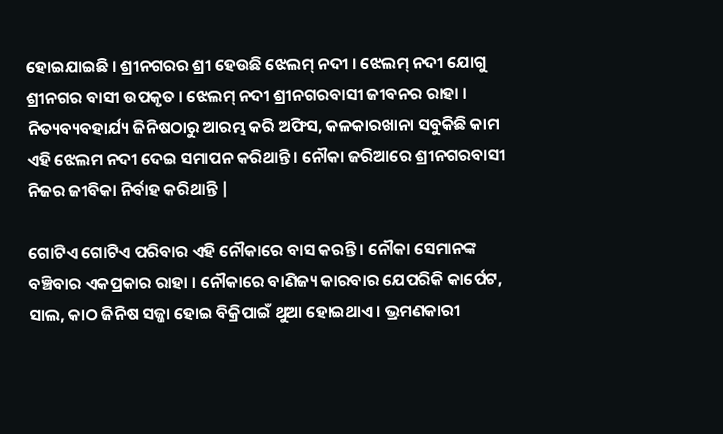ହୋଇଯାଇଛି । ଶ୍ରୀନଗରର ଶ୍ରୀ ହେଉଛି ଝେଲମ୍ ନଦୀ । ଝେଲମ୍ ନଦୀ ଯୋଗୁ ଶ୍ରୀନଗର ବାସୀ ଉପକୃତ । ଝେଲମ୍ ନଦୀ ଶ୍ରୀନଗରବାସୀ ଜୀବନର ରାହା । ନିତ୍ୟବ୍ୟବହାର୍ଯ୍ୟ ଜିନିଷଠାରୁ ଆରମ୍ଭ କରି ଅଫିସ, କଳକାରଖାନା ସବୁକିଛି କାମ ଏହି ଝେଲମ ନଦୀ ଦେଇ ସମାପନ କରିଥାନ୍ତି । ନୌକା ଜରିଆରେ ଶ୍ରୀନଗରବାସୀ ନିଜର ଜୀବିକା ନିର୍ବାହ କରିଥାନ୍ତି |

ଗୋଟିଏ ଗୋଟିଏ ପରିବାର ଏହି ନୌକାରେ ବାସ କରନ୍ତି । ନୌକା ସେମାନଙ୍କ ବଞ୍ଚିବାର ଏକପ୍ରକାର ରାହା । ନୌକାରେ ବାଣିଜ୍ୟ କାରବାର ଯେପରିକି କାର୍ପେଟ, ସାଲ, କାଠ ଜିନିଷ ସଜ୍ଜା ହୋଇ ବିକ୍ରିପାଇଁ ଥୁଆ ହୋଇଥାଏ । ଭ୍ରମଣକାରୀ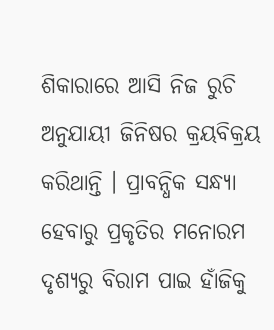ଶିକାରାରେ ଆସି ନିଜ ରୁଚି ଅନୁଯାୟୀ ଜିନିଷର କ୍ରୟବିକ୍ରୟ କରିଥାନ୍ତି । ପ୍ରାବନ୍ଧିକ ସନ୍ଧ୍ୟା ହେବାରୁ ପ୍ରକୃତିର ମନୋରମ ଦୃଶ୍ୟରୁ ବିରାମ ପାଇ ହାଁଜିକୁ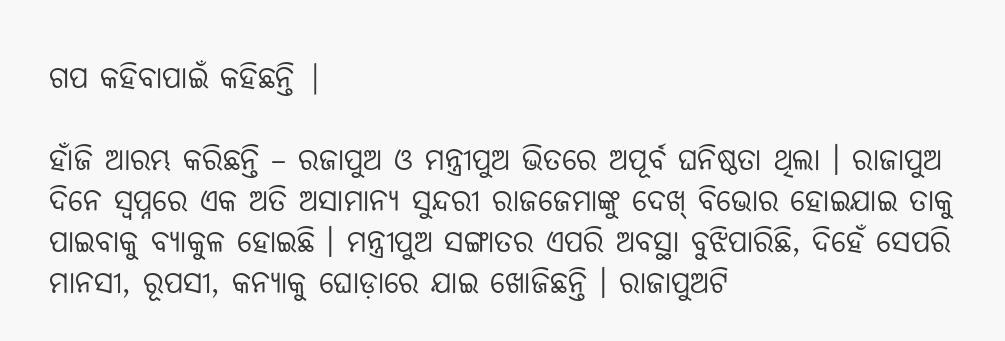ଗପ କହିବାପାଇଁ କହିଛନ୍ତି |

ହାଁଜି ଆରମ୍ଭ କରିଛନ୍ତି – ରଜାପୁଅ ଓ ମନ୍ତ୍ରୀପୁଅ ଭିତରେ ଅପୂର୍ବ ଘନିଷ୍ଠତା ଥିଲା । ରାଜାପୁଅ ଦିନେ ସ୍ଵପ୍ନରେ ଏକ ଅତି ଅସାମାନ୍ୟ ସୁନ୍ଦରୀ ରାଜଜେମାଙ୍କୁ ଦେଖ୍ ବିଭୋର ହୋଇଯାଇ ତାକୁ ପାଇବାକୁ ବ୍ୟାକୁଳ ହୋଇଛି । ମନ୍ତ୍ରୀପୁଅ ସଙ୍ଗାତର ଏପରି ଅବସ୍ଥା ବୁଝିପାରିଛି, ଦିହେଁ ସେପରି ମାନସୀ, ରୂପସୀ, କନ୍ୟାକୁ ଘୋଡ଼ାରେ ଯାଇ ଖୋଜିଛନ୍ତି । ରାଜାପୁଅଟି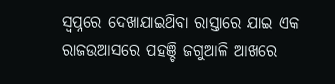ସ୍ଵପ୍ନରେ ଦେଖାଯାଇଥ‌ିବା ରାସ୍ତାରେ ଯାଇ ଏକ ରାଜଉଆସରେ ପହଞ୍ଚି ଜଗୁଆଳି ଆଖରେ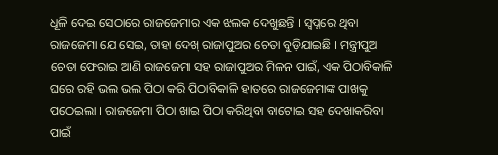ଧୂଳି ଦେଇ ସେଠାରେ ରାଜଜେମାର ଏକ ଝଲକ ଦେଖୁଛନ୍ତି । ସ୍ଵପ୍ନରେ ଥିବା ରାଜଜେମା ଯେ ସେଇ, ତାହା ଦେଖ୍ ରାଜାପୁଅର ଚେତା ବୁଡ଼ିଯାଇଛି । ମନ୍ତ୍ରୀପୁଅ ଚେତା ଫେରାଇ ଆଣି ରାଜଜେମା ସହ ରାଜାପୁଅର ମିଳନ ପାଇଁ, ଏକ ପିଠାବିକାଳି ଘରେ ରହି ଭଲ ଭଲ ପିଠା କରି ପିଠାବିକାଳି ହାତରେ ରାଜଜେମାଙ୍କ ପାଖକୁ ପଠେଇଲା । ରାଜଜେମା ପିଠା ଖାଇ ପିଠା କରିଥିବା ବାଟୋଇ ସହ ଦେଖାକରିବା ପାଇଁ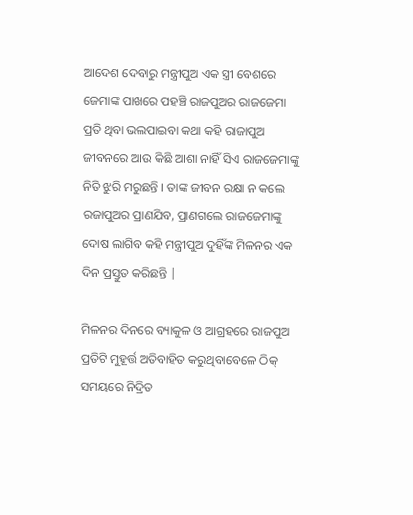ଆଦେଶ ଦେବାରୁ ମନ୍ତ୍ରୀପୁଅ ଏକ ସ୍ତ୍ରୀ ବେଶରେ ଜେମାଙ୍କ ପାଖରେ ପହଞ୍ଚି ରାଜପୁଅର ରାଜଜେମା ପ୍ରତି ଥିବା ଭଲପାଇବା କଥା କହି ରାଜାପୁଅ ଜୀବନରେ ଆଉ କିଛି ଆଶା ନାହିଁ ସିଏ ରାଜଜେମାଙ୍କୁ ନିତି ଝୁରି ମରୁଛନ୍ତି । ତାଙ୍କ ଜୀବନ ରକ୍ଷା ନ କଲେ ରଜାପୁଅର ପ୍ରାଣଯିବ, ପ୍ରାଣଗଲେ ରାଜଜେମାଙ୍କୁ ଦୋଷ ଲାଗିବ କହି ମନ୍ତ୍ରୀପୁଅ ଦୁହିଁଙ୍କ ମିଳନର ଏକ ଦିନ ପ୍ରସ୍ତୁତ କରିଛନ୍ତି |

ମିଳନର ଦିନରେ ବ୍ୟାକୁଳ ଓ ଆଗ୍ରହରେ ରାଜପୁଅ ପ୍ରତିଟି ମୁହୂର୍ତ୍ତ ଅତିବାହିତ କରୁଥିବାବେଳେ ଠିକ୍ ସମୟରେ ନିଦ୍ରିତ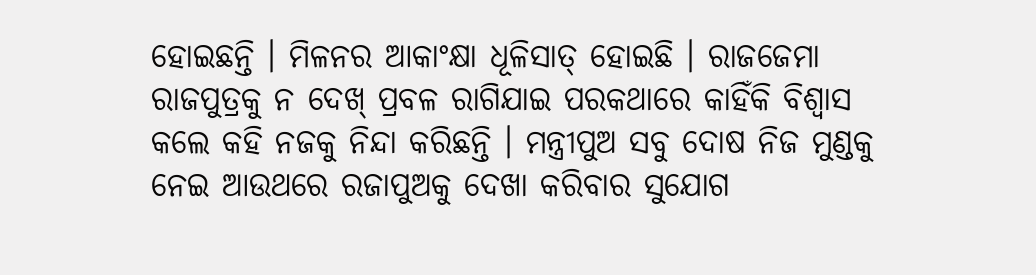ହୋଇଛନ୍ତି । ମିଳନର ଆକାଂକ୍ଷା ଧୂଳିସାତ୍ ହୋଇଛି । ରାଜଜେମା ରାଜପୁତ୍ରକୁ ନ ଦେଖ୍ ପ୍ରବଳ ରାଗିଯାଇ ପରକଥାରେ କାହିଁକି ବିଶ୍ଵାସ କଲେ କହି ନଜକୁ ନିନ୍ଦା କରିଛନ୍ତି । ମନ୍ତ୍ରୀପୁଅ ସବୁ ଦୋଷ ନିଜ ମୁଣ୍ଡକୁ ନେଇ ଆଉଥରେ ରଜାପୁଅକୁ ଦେଖା କରିବାର ସୁଯୋଗ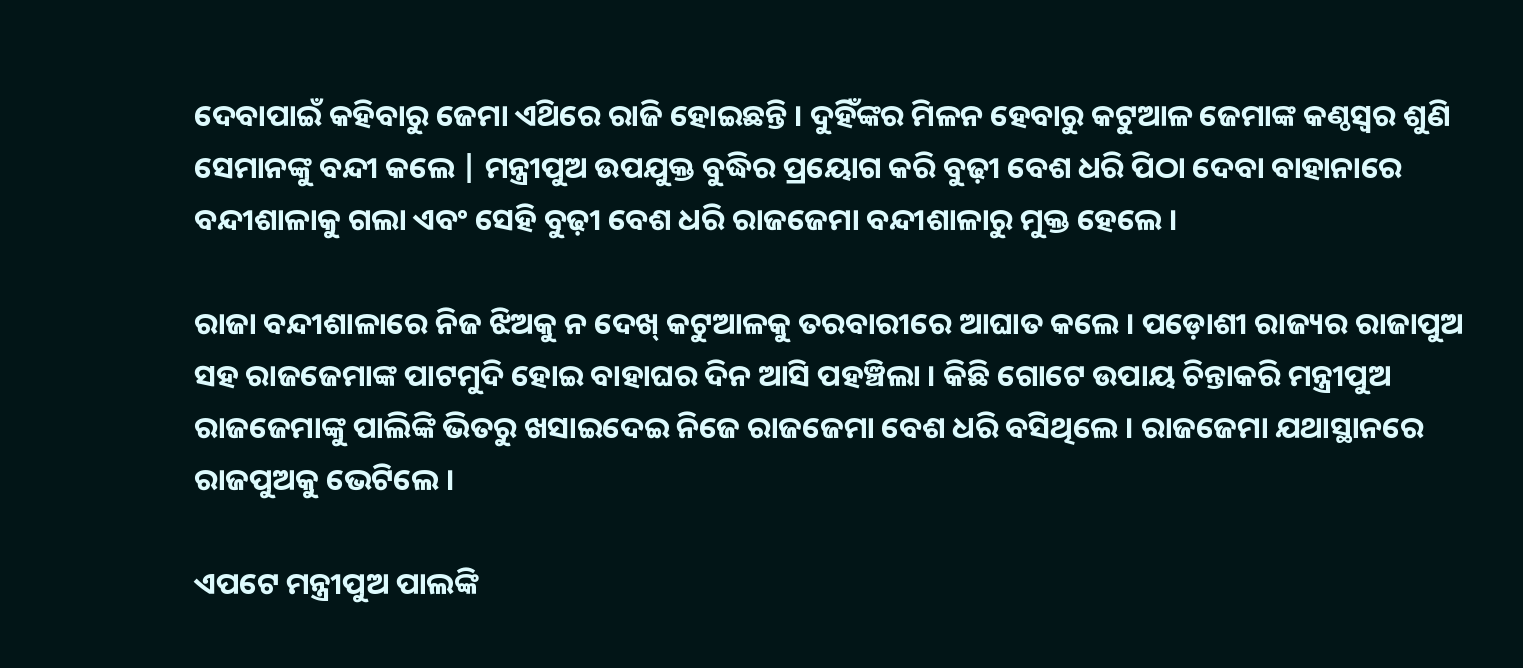ଦେବାପାଇଁ କହିବାରୁ ଜେମା ଏଥ‌ିରେ ରାଜି ହୋଇଛନ୍ତି । ଦୁହିଁଙ୍କର ମିଳନ ହେବାରୁ କଟୁଆଳ ଜେମାଙ୍କ କଣ୍ଠସ୍ଵର ଶୁଣି ସେମାନଙ୍କୁ ବନ୍ଦୀ କଲେ | ମନ୍ତ୍ରୀପୁଅ ଉପଯୁକ୍ତ ବୁଦ୍ଧିର ପ୍ରୟୋଗ କରି ବୁଢ଼ୀ ବେଶ ଧରି ପିଠା ଦେବା ବାହାନାରେ ବନ୍ଦୀଶାଳାକୁ ଗଲା ଏବଂ ସେହି ବୁଢ଼ୀ ବେଶ ଧରି ରାଜଜେମା ବନ୍ଦୀଶାଳାରୁ ମୁକ୍ତ ହେଲେ ।

ରାଜା ବନ୍ଦୀଶାଳାରେ ନିଜ ଝିଅକୁ ନ ଦେଖ୍ କଟୁଆଳକୁ ତରବାରୀରେ ଆଘାତ କଲେ । ପଡ଼ୋଶୀ ରାଜ୍ୟର ରାଜାପୁଅ ସହ ରାଜଜେମାଙ୍କ ପାଟମୁଦି ହୋଇ ବାହାଘର ଦିନ ଆସି ପହଞ୍ଚିଲା । କିଛି ଗୋଟେ ଉପାୟ ଚିନ୍ତାକରି ମନ୍ତ୍ରୀପୁଅ ରାଜଜେମାଙ୍କୁ ପାଲିଙ୍କି ଭିତରୁ ଖସାଇଦେଇ ନିଜେ ରାଜଜେମା ବେଶ ଧରି ବସିଥିଲେ । ରାଜଜେମା ଯଥାସ୍ଥାନରେ ରାଜପୁଅକୁ ଭେଟିଲେ ।

ଏପଟେ ମନ୍ତ୍ରୀପୁଅ ପାଲଙ୍କି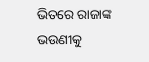ଭିତରେ ରାଜାଙ୍କ ଭଉଣୀକୁ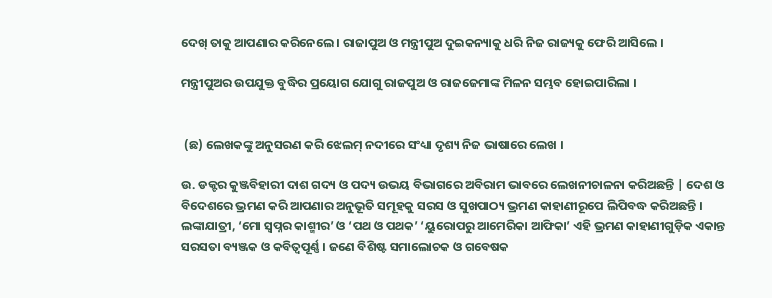ଦେଖ୍ ତାକୁ ଆପଣାର କରିନେଲେ । ରାଜାପୁଅ ଓ ମନ୍ତ୍ରୀପୁଅ ଦୁଇକନ୍ୟାକୁ ଧରି ନିଜ ରାଜ୍ୟକୁ ଫେରି ଆସିଲେ ।

ମନ୍ତ୍ରୀପୁଅର ଉପଯୁକ୍ତ ବୁଦ୍ଧିର ପ୍ରୟୋଗ ଯୋଗୁ ରାଜପୁଅ ଓ ରାଜଜେମାଙ୍କ ମିଳନ ସମ୍ଭବ ହୋଇପାରିଲା ।


 (ଛ) ଲେଖକଙ୍କୁ ଅନୁସରଣ କରି ଝେଲମ୍ ନଦୀରେ ସଂଧ୍ୟା ଦୃଶ୍ୟ ନିଜ ଭାଷାରେ ଲେଖ ।

ଉ. ଡକ୍ଟର କୁଞ୍ଜବିହାରୀ ଦାଶ ଗଦ୍ୟ ଓ ପଦ୍ୟ ଉଭୟ ବିଭାଗରେ ଅବିରାମ ଭାବରେ ଲେଖନୀଚାଳନା କରିଅଛନ୍ତି | ଦେଶ ଓ ବିଦେଶରେ ଭ୍ରମଣ କରି ଆପଣାର ଅନୁଭୂତି ସମୂହକୁ ସରସ ଓ ସୁଖପାଠ୍ୟ ଭ୍ରମଣ କାହାଣୀରୂପେ ଲିପିବଦ୍ଧ କରିଅଛନ୍ତି । ଲଙ୍କାଯାତ୍ରୀ, ‘ମୋ ସ୍ଵପ୍ନର କାଶ୍ମୀର’ ଓ ‘ପଥ ଓ ପଥକ’ ‘ୟୁରୋପରୁ ଆମେରିକା ଆଫିକା’ ଏହି ଭ୍ରମଣ କାହାଣୀଗୁଡ଼ିକ ଏକାନ୍ତ ସରସତା ବ୍ୟଞ୍ଜକ ଓ କବିତ୍ଵପୂର୍ଣ୍ଣ । ଜଣେ ବିଶିଷ୍ଟ ସମାଲୋଚକ ଓ ଗବେଷକ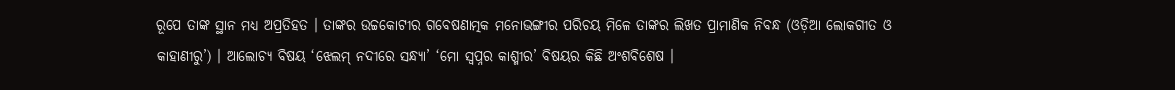ରୂପେ ତାଙ୍କ ସ୍ଥାନ ମଧ୍ଯ ଅପ୍ରତିହତ । ତାଙ୍କର ଉଚ୍ଚକୋଟୀର ଗବେଷଣାତ୍ମକ ମନୋଭଙ୍ଗୀର ପରିଚୟ ମିଳେ ତାଙ୍କର ଲିଖତ ପ୍ରାମାଣିକ ନିବନ୍ଧ (ଓଡ଼ିଆ ଲୋକଗୀତ ଓ କାହାଣୀରୁ’) । ଆଲୋଚ୍ୟ ବିଷୟ ‘ଝେଲମ୍ ନଦୀରେ ସନ୍ଧ୍ୟା’ ‘ମୋ ସ୍ଵପ୍ନର କାଶ୍ମୀର’ ବିଷୟର କିଛି ଅଂଶବିଶେଷ ।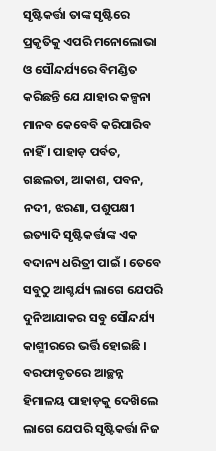ସୃଷ୍ଟିକର୍ତ୍ତା ତାଙ୍କ ସୃଷ୍ଟିରେ ପ୍ରକୃତିକୁ ଏପରି ମନୋଲୋଭା ଓ ସୌନ୍ଦର୍ଯ୍ୟରେ ବିମଣ୍ଡିତ କରିଛନ୍ତି ଯେ ଯାହାର କଳ୍ପନା ମାନବ କେବେବି କରିପାରିବ ନାହିଁ । ପାହାଡ଼ ପର୍ବତ, ଗଛଲତା, ଆକାଶ, ପବନ, ନଦୀ, ଝରଣା, ପଶୁପକ୍ଷୀ ଇତ୍ୟାଦି ସୃଷ୍ଟିକର୍ତ୍ତାଙ୍କ ଏକ ବଦାନ୍ୟ ଧରିତ୍ରୀ ପାଇଁ । ତେବେ ସବୁଠୁ ଆଶ୍ଚର୍ଯ୍ୟ ଲାଗେ ଯେପରି ଦୁନିଆଯାକର ସବୁ ସୌନ୍ଦର୍ଯ୍ୟ କାଶ୍ମୀରରେ ଭର୍ତ୍ତି ହୋଇଛି । ବରଫାବୃତରେ ଆଚ୍ଛନ୍ନ ହିମାଳୟ ପାହାଡ଼କୁ ଦେଖ‌ିଲେ ଲାଗେ ଯେପରି ସୃଷ୍ଟିକର୍ତ୍ତା ନିଜ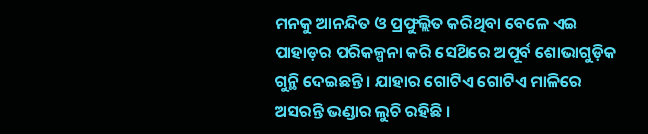ମନକୁ ଆନନ୍ଦିତ ଓ ପ୍ରଫୁଲ୍ଲିତ କରିଥିବା ବେଳେ ଏଇ ପାହାଡ଼ର ପରିକଳ୍ପନା କରି ସେଥ‌ିରେ ଅପୂର୍ବ ଶୋଭାଗୁଡ଼ିକ ଗୁନ୍ଥି ଦେଇଛନ୍ତି । ଯାହାର ଗୋଟିଏ ଗୋଟିଏ ମାଳିରେ ଅସରନ୍ତି ଭଣ୍ଡାର ଲୁଚି ରହିଛି ।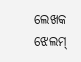ଲେଖକ ଝେଲମ୍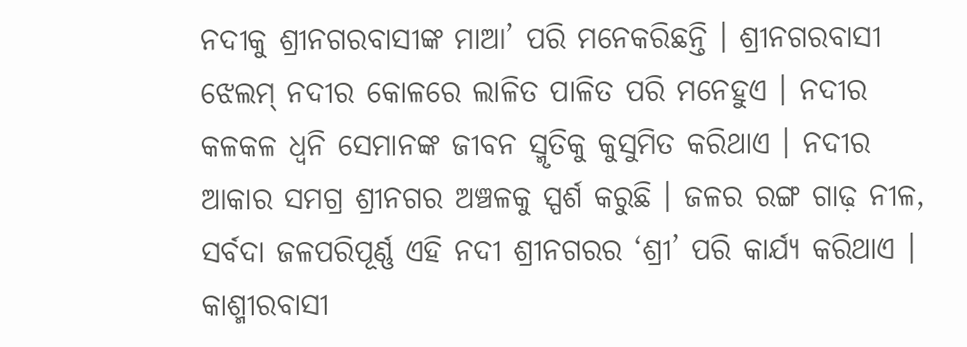ନଦୀକୁ ଶ୍ରୀନଗରବାସୀଙ୍କ ମାଆ’ ପରି ମନେକରିଛନ୍ତି । ଶ୍ରୀନଗରବାସୀ ଝେଲମ୍ ନଦୀର କୋଳରେ ଲାଳିତ ପାଳିତ ପରି ମନେହୁଏ । ନଦୀର କଳକଳ ଧ୍ବନି ସେମାନଙ୍କ ଜୀବନ ସ୍ମୃତିକୁ କୁସୁମିତ କରିଥାଏ । ନଦୀର ଆକାର ସମଗ୍ର ଶ୍ରୀନଗର ଅଞ୍ଚଳକୁ ସ୍ପର୍ଶ କରୁଛି । ଜଳର ରଙ୍ଗ ଗାଢ଼ ନୀଳ, ସର୍ବଦା ଜଳପରିପୂର୍ଣ୍ଣ ଏହି ନଦୀ ଶ୍ରୀନଗରର ‘ଶ୍ରୀ’ ପରି କାର୍ଯ୍ୟ କରିଥାଏ । କାଶ୍ମୀରବାସୀ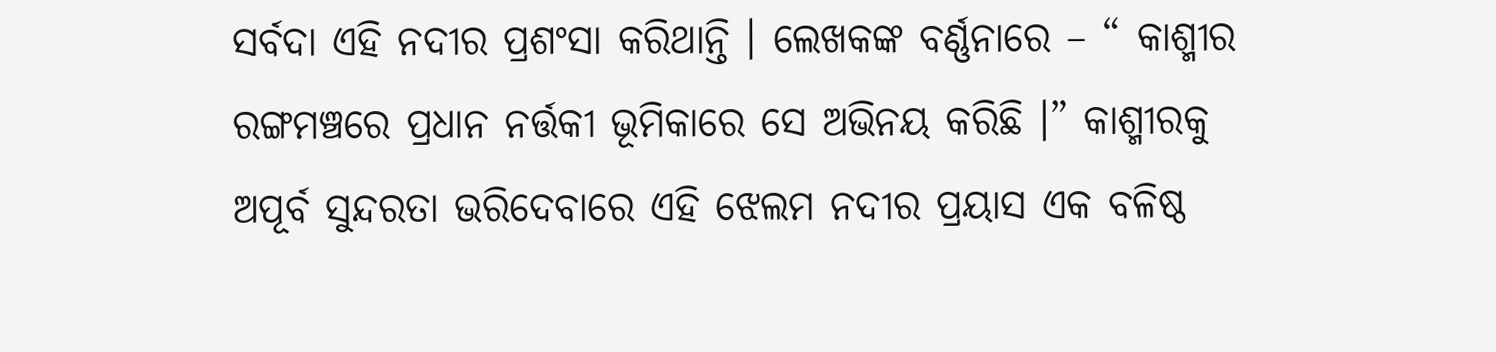ସର୍ବଦା ଏହି ନଦୀର ପ୍ରଶଂସା କରିଥାନ୍ତି । ଲେଖକଙ୍କ ବର୍ଣ୍ଣନାରେ – “ କାଶ୍ମୀର ରଙ୍ଗମଞ୍ଚରେ ପ୍ରଧାନ ନର୍ତ୍ତକୀ ଭୂମିକାରେ ସେ ଅଭିନୟ କରିଛି ।” କାଶ୍ମୀରକୁ ଅପୂର୍ବ ସୁନ୍ଦରତା ଭରିଦେବାରେ ଏହି ଝେଲମ ନଦୀର ପ୍ରୟାସ ଏକ ବଳିଷ୍ଠ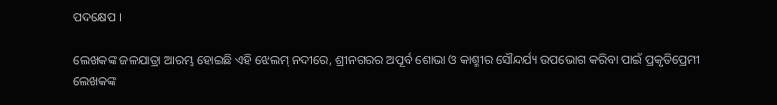ପଦକ୍ଷେପ ।

ଲେଖକଙ୍କ ଜଳଯାତ୍ରା ଆରମ୍ଭ ହୋଇଛି ଏହି ଝେଲମ୍ ନଦୀରେ, ଶ୍ରୀନଗରର ଅପୂର୍ବ ଶୋଭା ଓ କାଶ୍ମୀର ସୌନ୍ଦର୍ଯ୍ୟ ଉପଭୋଗ କରିବା ପାଇଁ ପ୍ରକୃତିପ୍ରେମୀ ଲେଖକଙ୍କ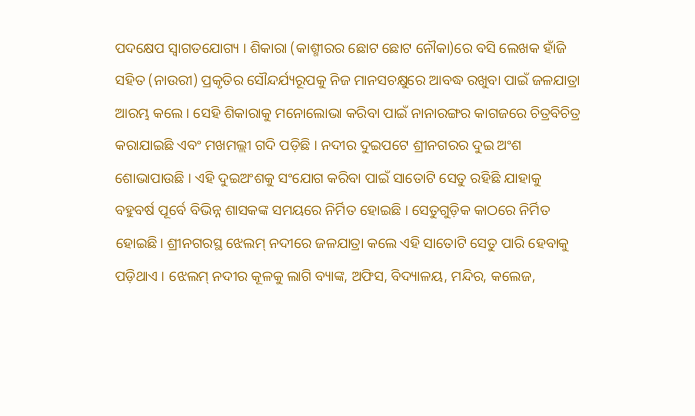ପଦକ୍ଷେପ ସ୍ଵାଗତଯୋଗ୍ୟ । ଶିକାରା (କାଶ୍ମୀରର ଛୋଟ ଛୋଟ ନୌକା)ରେ ବସି ଲେଖକ ହାଁଜି ସହିତ (ନାଉରୀ) ପ୍ରକୃତିର ସୌନ୍ଦର୍ଯ୍ୟରୂପକୁ ନିଜ ମାନସଚକ୍ଷୁରେ ଆବଦ୍ଧ ରଖୁବା ପାଇଁ ଜଳଯାତ୍ରା ଆରମ୍ଭ କଲେ । ସେହି ଶିକାରାକୁ ମନୋଲୋଭା କରିବା ପାଇଁ ନାନାରଙ୍ଗର କାଗଜରେ ଚିତ୍ରବିଚିତ୍ର କରାଯାଇଛି ଏବଂ ମଖମଲ୍ଲୀ ଗଦି ପଡ଼ିଛି । ନଦୀର ଦୁଇପଟେ ଶ୍ରୀନଗରର ଦୁଇ ଅଂଶ ଶୋଭାପାଉଛି । ଏହି ଦୁଇଅଂଶକୁ ସଂଯୋଗ କରିବା ପାଇଁ ସାତୋଟି ସେତୁ ରହିଛି ଯାହାକୁ ବହୁବର୍ଷ ପୂର୍ବେ ବିଭିନ୍ନ ଶାସକଙ୍କ ସମୟରେ ନିର୍ମିତ ହୋଇଛି । ସେତୁଗୁଡ଼ିକ କାଠରେ ନିର୍ମିତ ହୋଇଛି। ଶ୍ରୀନଗରସ୍ଥ ଝେଲମ୍ ନଦୀରେ ଜଳଯାତ୍ରା କଲେ ଏହି ସାତୋଟି ସେତୁ ପାରି ହେବାକୁ ପଡ଼ିଥାଏ । ଝେଲମ୍ ନଦୀର କୂଳକୁ ଲାଗି ବ୍ୟାଙ୍କ, ଅଫିସ, ବିଦ୍ୟାଳୟ, ମନ୍ଦିର, କଲେଜ,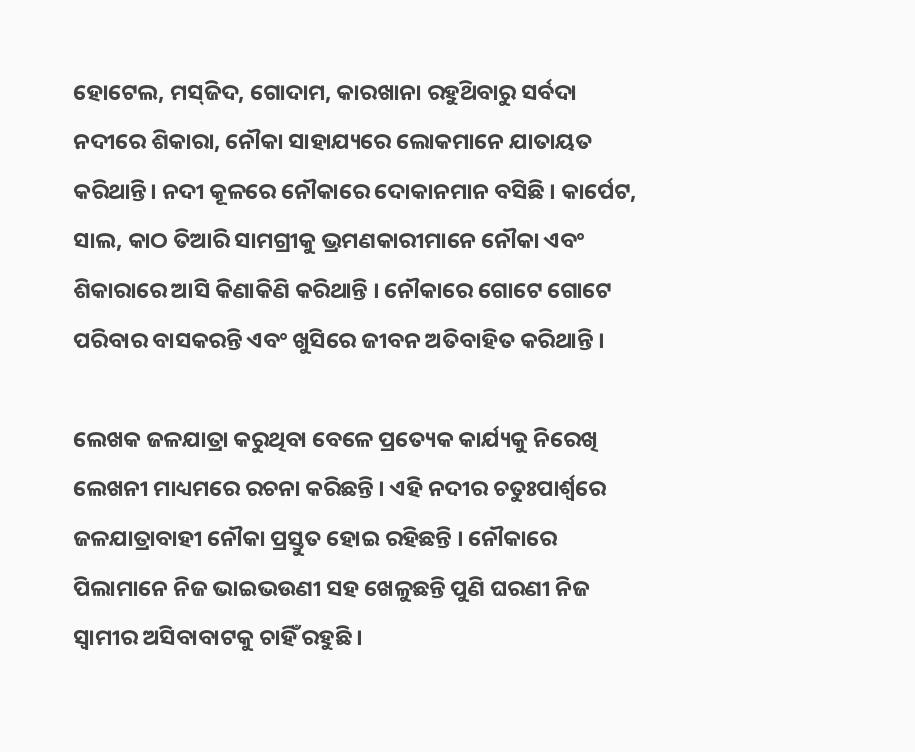ହୋଟେଲ, ମସ୍‌ଜିଦ, ଗୋଦାମ, କାରଖାନା ରହୁଥ‌ିବାରୁ ସର୍ବଦା ନଦୀରେ ଶିକାରା, ନୌକା ସାହାଯ୍ୟରେ ଲୋକମାନେ ଯାତାୟତ କରିଥାନ୍ତି। ନଦୀ କୂଳରେ ନୌକାରେ ଦୋକାନମାନ ବସିଛି । କାର୍ପେଟ, ସାଲ, କାଠ ତିଆରି ସାମଗ୍ରୀକୁ ଭ୍ରମଣକାରୀମାନେ ନୌକା ଏବଂ ଶିକାରାରେ ଆସି କିଣାକିଣି କରିଥାନ୍ତି । ନୌକାରେ ଗୋଟେ ଗୋଟେ ପରିବାର ବାସକରନ୍ତି ଏବଂ ଖୁସିରେ ଜୀବନ ଅତିବାହିତ କରିଥାନ୍ତି ।

ଲେଖକ ଜଳଯାତ୍ରା କରୁଥିବା ବେଳେ ପ୍ରତ୍ୟେକ କାର୍ଯ୍ୟକୁ ନିରେଖି ଲେଖନୀ ମାଧ୍ୟମରେ ରଚନା କରିଛନ୍ତି । ଏହି ନଦୀର ଚତୁଃପାର୍ଶ୍ଵରେ ଜଳଯାତ୍ରାବାହୀ ନୌକା ପ୍ରସ୍ତୁତ ହୋଇ ରହିଛନ୍ତି । ନୌକାରେ ପିଲାମାନେ ନିଜ ଭାଇଭଉଣୀ ସହ ଖେଳୁଛନ୍ତି ପୁଣି ଘରଣୀ ନିଜ ସ୍ଵାମୀର ଅସିବାବାଟକୁ ଚାହିଁ ରହୁଛି ।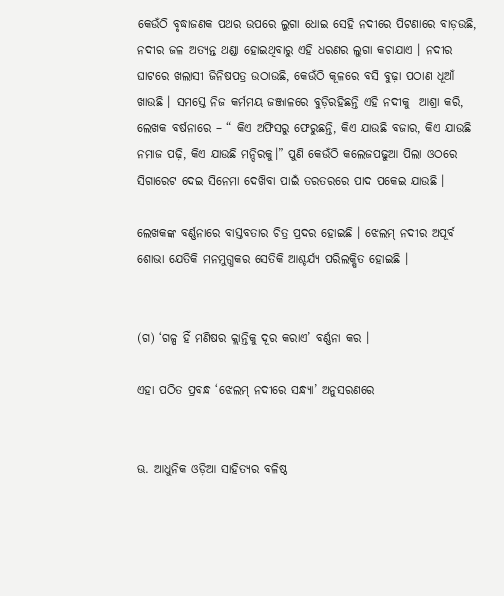କେଉଁଠି ବୃଦ୍ଧାଜଣକ ପଥର ଉପରେ ଲୁଗା ଧୋଇ ସେହି ନଦୀରେ ପିଟଣାରେ ବାଡ଼ଉଛି, ନଦୀର ଜଳ ଅତ୍ୟନ୍ତ ଥଣ୍ଡା ହୋଇଥିବାରୁ ଏହି ଧରଣର ଲୁଗା କଚାଯାଏ । ନଦୀର ଘାଟରେ ଖଲାସୀ ଜିନିଷପତ୍ର ଉଠାଉଛି, କେଉଁଠି କୂଳରେ ବସି ବୁଢ଼ା ପଠାଣ ଧୂଆଁ ଖାଉଛି । ସମସ୍ତେ ନିଜ କର୍ମମୟ ଜଞ୍ଜାଳରେ ବୁଡ଼ିରହିଛନ୍ତି ଏହି ନଦୀକୁ  ଆଶ୍ରା କରି, ଲେଖକ ବର୍ଷନାରେ – “ କିଏ ଅଫିସରୁ ଫେରୁଛନ୍ତି, କିଏ ଯାଉଛି ବଜାର, କିଏ ଯାଉଛି ନମାଜ ପଢ଼ି, କିଏ ଯାଉଛି ମନ୍ଦିରକୁ।” ପୁଣି କେଉଁଠି କଲେଜପଢୁଆ ପିଲା ଓଠରେ ସିଗାରେଟ ଦେଇ ସିନେମା ଦେଖ‌ିବା ପାଇଁ ତରତରରେ ପାଦ ପକେଇ ଯାଉଛି ।

ଲେଖକଙ୍କ ବର୍ଣ୍ଣନାରେ ବାସ୍ତବତାର ଚିତ୍ର ପ୍ରଦର ହୋଇଛି । ଝେଲମ୍ ନଦୀର ଅପୂର୍ବ ଶୋଭା ଯେତିକି ମନମୁଗ୍ଧକର ସେତିକି ଆଶ୍ଚର୍ଯ୍ୟ ପରିଲକ୍ଷିତ ହୋଇଛି ।


(ଗ) ‘ଗଳ୍ପ ହିଁ ମଣିଷର କ୍ଲାନ୍ତିକୁ ଦୂର କରାଏ’ ବର୍ଣ୍ଣନା କର ।

ଏହା ପଠିତ ପ୍ରବନ୍ଧ ‘ଝେଲମ୍ ନଦୀରେ ସନ୍ଧ୍ୟା’ ଅନୁସରଣରେ


ଊ. ଆଧୁନିକ ଓଡ଼ିଆ ସାହିତ୍ୟର ବଳିଷ୍ଠ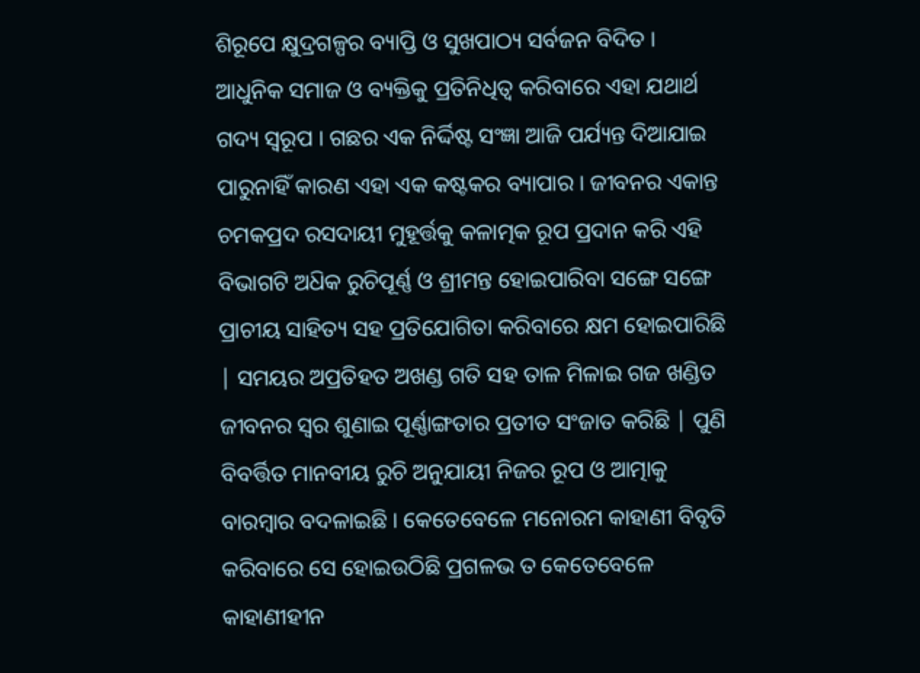ଶିରୂପେ କ୍ଷୁଦ୍ରଗଳ୍ପର ବ୍ୟାପ୍ତି ଓ ସୁଖପାଠ୍ୟ ସର୍ବଜନ ବିଦିତ । ଆଧୁନିକ ସମାଜ ଓ ବ୍ୟକ୍ତିକୁ ପ୍ରତିନିଧିତ୍ଵ କରିବାରେ ଏହା ଯଥାର୍ଥ ଗଦ୍ୟ ସ୍ୱରୂପ । ଗଛର ଏକ ନିର୍ଦ୍ଦିଷ୍ଟ ସଂଜ୍ଞା ଆଜି ପର୍ଯ୍ୟନ୍ତ ଦିଆଯାଇ ପାରୁନାହିଁ କାରଣ ଏହା ଏକ କଷ୍ଟକର ବ୍ୟାପାର । ଜୀବନର ଏକାନ୍ତ ଚମକପ୍ରଦ ରସଦାୟୀ ମୁହୂର୍ତ୍ତକୁ କଳାତ୍ମକ ରୂପ ପ୍ରଦାନ କରି ଏହି ବିଭାଗଟି ଅଧ‌ିକ ରୁଚିପୂର୍ଣ୍ଣ ଓ ଶ୍ରୀମନ୍ତ ହୋଇପାରିବା ସଙ୍ଗେ ସଙ୍ଗେ ପ୍ରାଚୀୟ ସାହିତ୍ୟ ସହ ପ୍ରତିଯୋଗିତା କରିବାରେ କ୍ଷମ ହୋଇପାରିଛି | ସମୟର ଅପ୍ରତିହତ ଅଖଣ୍ଡ ଗତି ସହ ତାଳ ମିଳାଇ ଗଜ ଖଣ୍ଡିତ ଜୀବନର ସ୍ଵର ଶୁଣାଇ ପୂର୍ଣ୍ଣାଙ୍ଗତାର ପ୍ରତୀତ ସଂଜାତ କରିଛି | ପୁଣି ବିବର୍ତ୍ତିତ ମାନବୀୟ ରୁଚି ଅନୁଯାୟୀ ନିଜର ରୂପ ଓ ଆତ୍ମାକୁ ବାରମ୍ବାର ବଦଳାଇଛି । କେତେବେଳେ ମନୋରମ କାହାଣୀ ବିବୃତି କରିବାରେ ସେ ହୋଇଉଠିଛି ପ୍ରଗଳଭ ତ କେତେବେଳେ କାହାଣୀହୀନ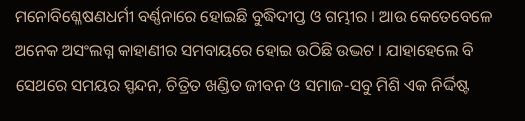ମନୋବିଶ୍ଳେଷଣଧର୍ମୀ ବର୍ଣ୍ଣନାରେ ହୋଇଛି ବୁଦ୍ଧିଦୀପ୍ତ ଓ ଗମ୍ଭୀର । ଆଉ କେତେବେଳେ ଅନେକ ଅସଂଲଗ୍ନ କାହାଣୀର ସମବାୟରେ ହୋଇ ଉଠିଛି ଉଦ୍ଭଟ । ଯାହାହେଲେ ବି ସେଥରେ ସମୟର ସ୍ପନ୍ଦନ, ଚିତ୍ରିତ ଖଣ୍ଡିତ ଜୀବନ ଓ ସମାଜ-ସବୁ ମିଶି ଏକ ନିର୍ଦ୍ଦିଷ୍ଟ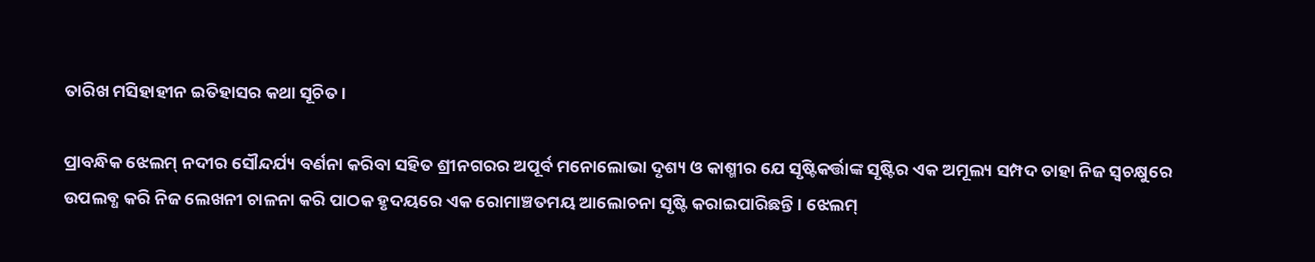ତାରିଖ ମସିହାହୀନ ଇତିହାସର କଥା ସୂଚିତ ।

ପ୍ରାବନ୍ଧିକ ଝେଲମ୍ ନଦୀର ସୌନ୍ଦର୍ଯ୍ୟ ବର୍ଣନା କରିବା ସହିତ ଶ୍ରୀନଗରର ଅପୂର୍ବ ମନୋଲୋଭା ଦୃଶ୍ୟ ଓ କାଶ୍ମୀର ଯେ ସୃଷ୍ଟିକର୍ତ୍ତାଙ୍କ ସୃଷ୍ଟିର ଏକ ଅମୂଲ୍ୟ ସମ୍ପଦ ତାହା ନିଜ ସ୍ଵଚକ୍ଷୁରେ ଉପଲବ୍ଧ କରି ନିଜ ଲେଖନୀ ଚାଳନା କରି ପାଠକ ହୃଦୟରେ ଏକ ରୋମାଞ୍ଚତମୟ ଆଲୋଚନା ସୃଷ୍ଟି କରାଇପାରିଛନ୍ତି । ଝେଲମ୍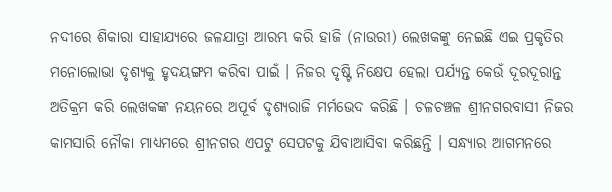ନଦୀରେ ଶିକାରା ସାହାଯ୍ୟରେ ଜଳଯାତ୍ରା ଆରମ୍ଭ କରି ହାଜି (ନାଉରୀ) ଲେଖକଙ୍କୁ ନେଇଛି ଏଇ ପ୍ରକୃତିର ମନୋଲୋଭା ଦୃଶ୍ୟକୁ ହୃଦୟଙ୍ଗମ କରିବା ପାଇଁ । ନିଜର ଦୃଷ୍ଟି ନିକ୍ଷେପ ହେଲା ପର୍ଯ୍ୟନ୍ତ କେଉଁ ଦୂରଦୂରାନ୍ତ ଅତିକ୍ରମ କରି ଲେଖକଙ୍କ ନୟନରେ ଅପୂର୍ବ ଦୃଶ୍ୟରାଜି ମର୍ମଭେଦ କରିଛି । ଚଳଚଞ୍ଚଳ ଶ୍ରୀନଗରବାସୀ ନିଜର କାମସାରି ନୌକା ମାଧ୍ୟମରେ ଶ୍ରୀନଗର ଏପଟୁ ସେପଟକୁ ଯିବାଆସିବା କରିଛନ୍ତି । ସନ୍ଧ୍ୟାର ଆଗମନରେ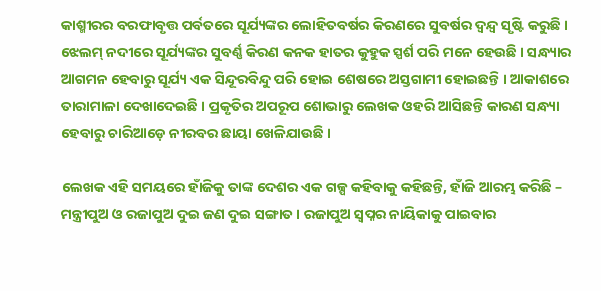କାଶ୍ମୀରର ବରଫାବୃତ୍ତ ପର୍ବତରେ ସୂର୍ଯ୍ୟଙ୍କର ଲୋହିତବର୍ଷର କିରଣରେ ସୁବର୍ଷର ଦ୍ବନ୍ଦ୍ବ ସୃଷ୍ଟି କରୁଛି । ଝେଲମ୍ ନଦୀରେ ସୂର୍ଯ୍ୟଙ୍କର ସୁବର୍ଣ୍ଣ କିରଣ କନକ ହାତର କୁହୁକ ସ୍ପର୍ଶ ପରି ମନେ ହେଉଛି । ସନ୍ଧ୍ୟାର ଆଗମନ ହେବାରୁ ସୂର୍ଯ୍ୟ ଏକ ସିନ୍ଦୂରବିନ୍ଦୁ ପରି ହୋଇ ଶେଷରେ ଅସ୍ତଗାମୀ ହୋଇଛନ୍ତି । ଆକାଶରେ ତାରାମାଳା ଦେଖାଦେଇଛି । ପ୍ରକୃତିର ଅପରୂପ ଶୋଭାରୁ ଲେଖକ ଓହରି ଆସିଛନ୍ତି କାରଣ ସନ୍ଧ୍ୟା ହେବାରୁ ଚାରିଆଡ଼େ ନୀରବର ଛାୟା ଖେଳିଯାଉଛି ।

ଲେଖକ ଏହି ସମୟରେ ହାଁଜିକୁ ତାଙ୍କ ଦେଶର ଏକ ଗଳ୍ପ କହିବାକୁ କହିଛନ୍ତି, ହାଁଜି ଆରମ୍ଭ କରିଛି – ମନ୍ତ୍ରୀପୁଅ ଓ ରଜାପୁଅ ଦୁଇ ଜଣ ଦୁଇ ସଙ୍ଗାତ । ରଜାପୁଅ ସ୍ଵପ୍ନର ନାୟିକାକୁ ପାଇବାର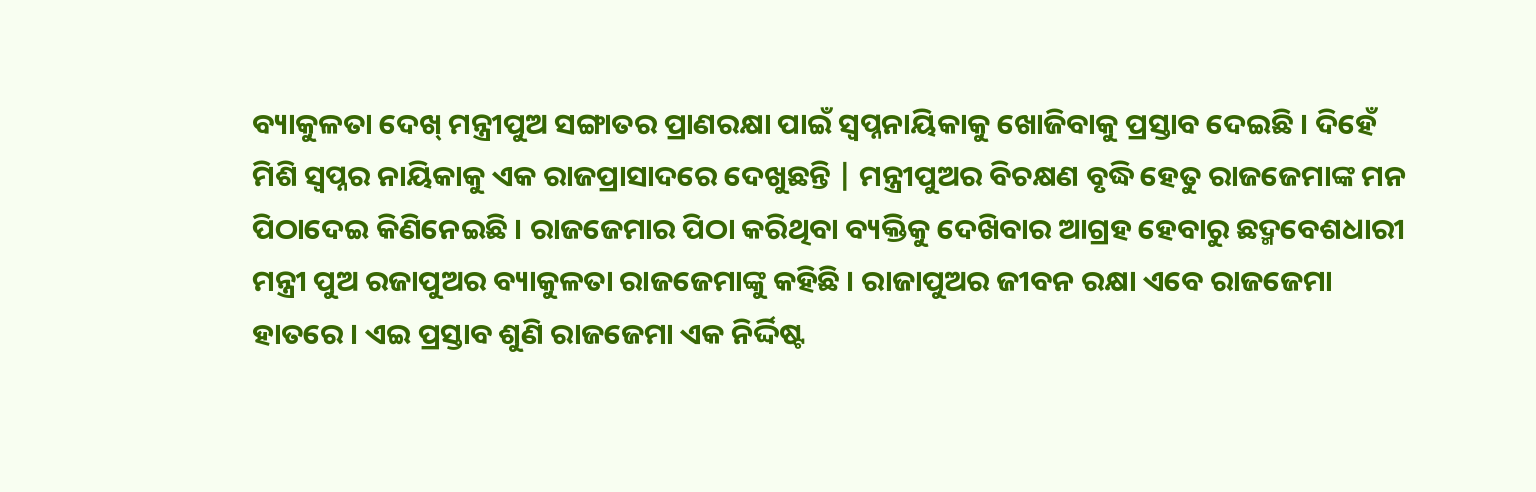ବ୍ୟାକୁଳତା ଦେଖ୍ ମନ୍ତ୍ରୀପୁଅ ସଙ୍ଗାତର ପ୍ରାଣରକ୍ଷା ପାଇଁ ସ୍ଵପ୍ନନାୟିକାକୁ ଖୋଜିବାକୁ ପ୍ରସ୍ତାବ ଦେଇଛି । ଦିହେଁ ମିଶି ସ୍ଵପ୍ନର ନାୟିକାକୁ ଏକ ରାଜପ୍ରାସାଦରେ ଦେଖୁଛନ୍ତି | ମନ୍ତ୍ରୀପୁଅର ବିଚକ୍ଷଣ ବୃଦ୍ଧି ହେତୁ ରାଜଜେମାଙ୍କ ମନ ପିଠାଦେଇ କିଣିନେଇଛି । ରାଜଜେମାର ପିଠା କରିଥିବା ବ୍ୟକ୍ତିକୁ ଦେଖ‌ିବାର ଆଗ୍ରହ ହେବାରୁ ଛଦ୍ମବେଶଧାରୀ ମନ୍ତ୍ରୀ ପୁଅ ରଜାପୁଅର ବ୍ୟାକୁଳତା ରାଜଜେମାଙ୍କୁ କହିଛି । ରାଜାପୁଅର ଜୀବନ ରକ୍ଷା ଏବେ ରାଜଜେମା ହାତରେ । ଏଇ ପ୍ରସ୍ତାବ ଶୁଣି ରାଜଜେମା ଏକ ନିର୍ଦ୍ଦିଷ୍ଟ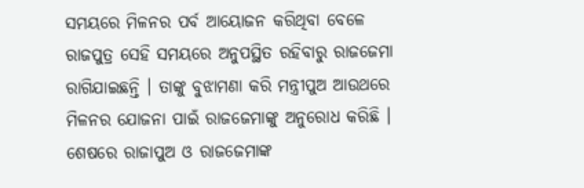ସମୟରେ ମିଳନର ପର୍ବ ଆୟୋଜନ କରିଥିବା ବେଳେ ରାଜପୁତ୍ର ସେହି ସମୟରେ ଅନୁପସ୍ଥିତ ରହିବାରୁ ରାଜଜେମା ରାଗିଯାଇଛନ୍ତି । ତାଙ୍କୁ ବୁଝାମଣା କରି ମନ୍ତ୍ରୀପୁଅ ଆଉଥରେ ମିଳନର ଯୋଜନା ପାଇଁ ରାଜଜେମାଙ୍କୁ ଅନୁରୋଧ କରିଛି । ଶେଷରେ ରାଜାପୁଅ ଓ ରାଜଜେମାଙ୍କ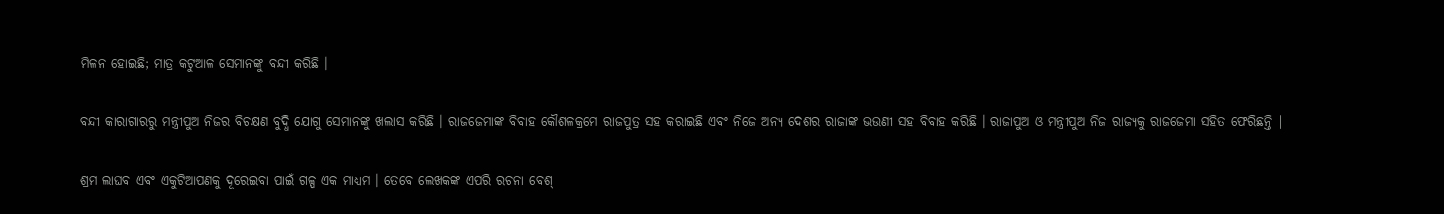ମିଳନ ହୋଇଛି; ମାତ୍ର କଟୁଆଳ ସେମାନଙ୍କୁ ବନ୍ଦୀ କରିଛି ।

ବନ୍ଦୀ କାରାଗାରରୁ ମନ୍ତ୍ରୀପୁଅ ନିଜର ବିଚକ୍ଷଣ ବୁଦ୍ଧି ଯୋଗୁ ସେମାନଙ୍କୁ ଖଲାସ କରିଛି । ରାଜଜେମାଙ୍କ ବିବାହ କୌଶଳକ୍ରମେ ରାଜପୁତ୍ର ସହ କରାଇଛି ଏବଂ ନିଜେ ଅନ୍ୟ ଦେଶର ରାଜାଙ୍କ ଭଉଣୀ ସହ ବିବାହ କରିଛି । ରାଜାପୁଅ ଓ ମନ୍ତ୍ରୀପୁଅ ନିଜ ରାଜ୍ୟକୁ ରାଜଜେମା ସହିତ ଫେରିଛନ୍ତି |

ଶ୍ରମ ଲାଘବ ଏବଂ ଏକୁଟିଆପଣକୁ ଦୂରେଇବା ପାଇଁ ଗଳ୍ପ ଏକ ମାଧ୍ୟମ । ତେବେ ଲେଖକଙ୍କ ଏପରି ରଚନା ବେଶ୍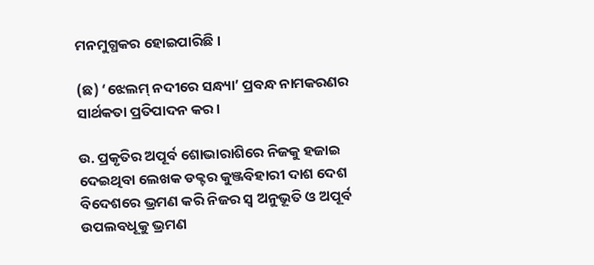ମନମୁଗ୍ଧକର ହୋଇପାରିଛି ।

(ଛ) ‘ଝେଲମ୍ ନଦୀରେ ସନ୍ଧ୍ୟା’ ପ୍ରବନ୍ଧ ନାମକରଣର ସାର୍ଥକତା ପ୍ରତିପାଦନ କର ।

ଉ. ପ୍ରକୃତିର ଅପୂର୍ବ ଶୋଭାରାଶିରେ ନିଜକୁ ହଜାଇ ଦେଇଥିବା ଲେଖକ ଡକ୍ଟର କୁଞ୍ଜବିହାରୀ ଦାଶ ଦେଶ ବିଦେଶରେ ଭ୍ରମଣ କରି ନିଜର ସ୍ଵ ଅନୁଭୂତି ଓ ଅପୂର୍ବ ଉପଲବଧୂକୁ ଭ୍ରମଣ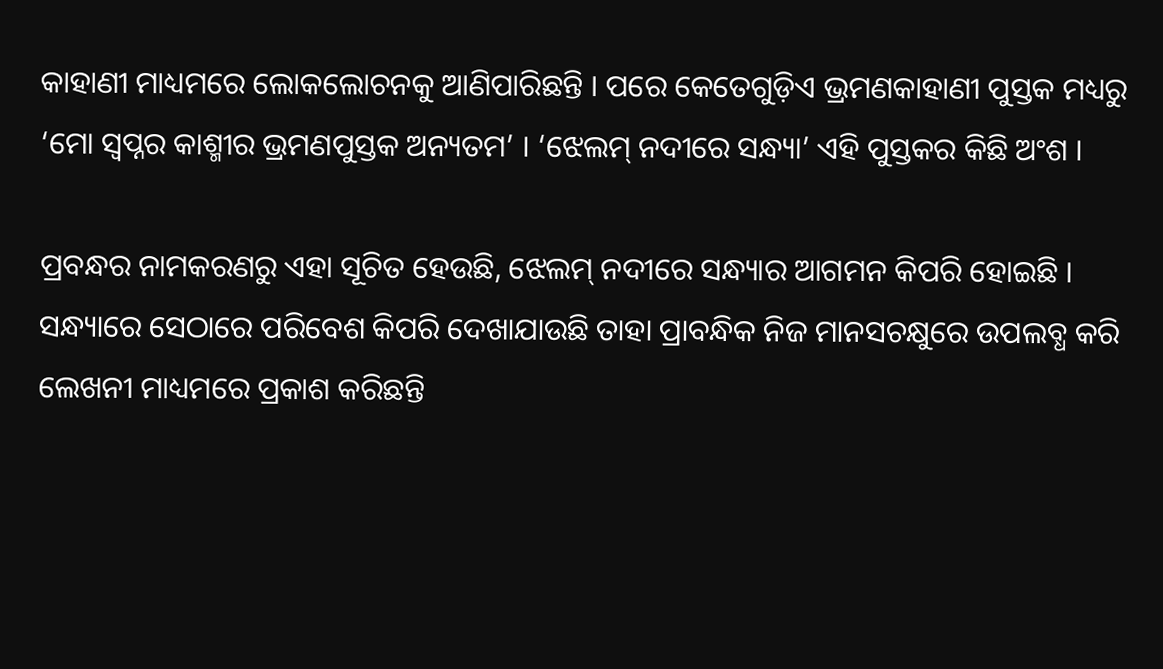କାହାଣୀ ମାଧ୍ୟମରେ ଲୋକଲୋଚନକୁ ଆଣିପାରିଛନ୍ତି । ପରେ କେତେଗୁଡ଼ିଏ ଭ୍ରମଣକାହାଣୀ ପୁସ୍ତକ ମଧ୍ୟରୁ ‘ମୋ ସ୍ଵପ୍ନର କାଶ୍ମୀର ଭ୍ରମଣପୁସ୍ତକ ଅନ୍ୟତମ’ । ‘ଝେଲମ୍ ନଦୀରେ ସନ୍ଧ୍ୟା’ ଏହି ପୁସ୍ତକର କିଛି ଅଂଶ ।

ପ୍ରବନ୍ଧର ନାମକରଣରୁ ଏହା ସୂଚିତ ହେଉଛି, ଝେଲମ୍ ନଦୀରେ ସନ୍ଧ୍ୟାର ଆଗମନ କିପରି ହୋଇଛି । ସନ୍ଧ୍ୟାରେ ସେଠାରେ ପରିବେଶ କିପରି ଦେଖାଯାଉଛି ତାହା ପ୍ରାବନ୍ଧିକ ନିଜ ମାନସଚକ୍ଷୁରେ ଉପଲବ୍ଧ କରି ଲେଖନୀ ମାଧ୍ୟମରେ ପ୍ରକାଶ କରିଛନ୍ତି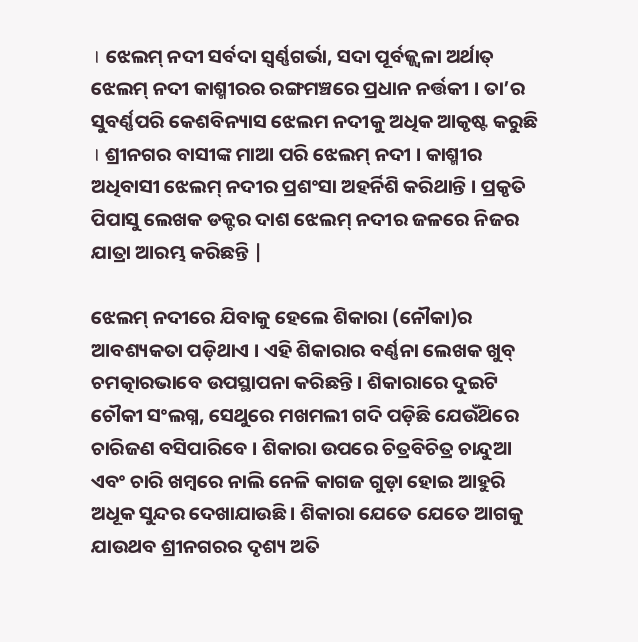। ଝେଲମ୍ ନଦୀ ସର୍ବଦା ସ୍ଵର୍ଣ୍ଣଗର୍ଭା, ସଦା ପୂର୍ବଜ୍ଜ୍ବଳା ଅର୍ଥାତ୍ ଝେଲମ୍ ନଦୀ କାଶ୍ମୀରର ରଙ୍ଗମଞ୍ଚରେ ପ୍ରଧାନ ନର୍ତ୍ତକୀ । ତା’ର ସୁବର୍ଣ୍ଣପରି କେଶବିନ୍ୟାସ ଝେଲମ ନଦୀକୁ ଅଧିକ ଆକୃଷ୍ଟ କରୁଛି । ଶ୍ରୀନଗର ବାସୀଙ୍କ ମାଆ ପରି ଝେଲମ୍ ନଦୀ । କାଶ୍ମୀର ଅଧିବାସୀ ଝେଲମ୍ ନଦୀର ପ୍ରଶଂସା ଅହର୍ନିଶି କରିଥାନ୍ତି । ପ୍ରକୃତି ପିପାସୁ ଲେଖକ ଡକ୍ଟର ଦାଶ ଝେଲମ୍ ନଦୀର ଜଳରେ ନିଜର ଯାତ୍ରା ଆରମ୍ଭ କରିଛନ୍ତି |

ଝେଲମ୍ ନଦୀରେ ଯିବାକୁ ହେଲେ ଶିକାରା (ନୌକା)ର ଆବଶ୍ୟକତା ପଡ଼ିଥାଏ । ଏହି ଶିକାରାର ବର୍ଣ୍ଣନା ଲେଖକ ଖୁବ୍ ଚମତ୍କାରଭାବେ ଉପସ୍ଥାପନା କରିଛନ୍ତି । ଶିକାରାରେ ଦୁଇଟି ଚୌକୀ ସଂଲଗ୍ନ, ସେଥୁରେ ମଖମଲୀ ଗଦି ପଡ଼ିଛି ଯେଉଁଥ‌ିରେ ଚାରିଜଣ ବସିପାରିବେ । ଶିକାରା ଉପରେ ଚିତ୍ରବିଚିତ୍ର ଚାନ୍ଦୁଆ ଏବଂ ଚାରି ଖମ୍ବରେ ନାଲି ନେଳି କାଗଜ ଗୁଡ଼ା ହୋଇ ଆହୁରି ଅଧୂକ ସୁନ୍ଦର ଦେଖାଯାଉଛି । ଶିକାରା ଯେତେ ଯେତେ ଆଗକୁ ଯାଉଥବ ଶ୍ରୀନଗରର ଦୃଶ୍ୟ ଅତି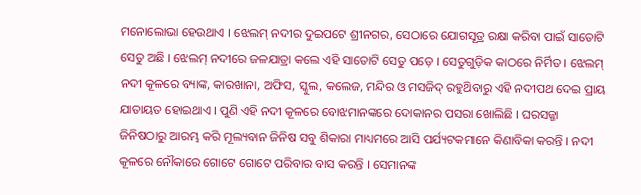ମନୋଲୋଭା ହେଉଥାଏ । ଝେଲମ୍ ନଦୀର ଦୁଇପଟେ ଶ୍ରୀନଗର, ସେଠାରେ ଯୋଗସୂତ୍ର ରକ୍ଷା କରିବା ପାଇଁ ସାତୋଟି ସେତୁ ଅଛି । ଝେଲମ୍ ନଦୀରେ ଜଳଯାତ୍ରା କଲେ ଏହି ସାତୋଟି ସେତୁ ପଡ଼େ । ସେତୁଗୁଡ଼ିକ କାଠରେ ନିର୍ମିତ । ଝେଲମ୍ ନଦୀ କୂଳରେ ବ୍ୟାଙ୍କ, କାରଖାନା, ଅଫିସ, ସ୍କୁଲ, କଲେଜ, ମନ୍ଦିର ଓ ମସଜିଦ୍ ରହୁଥ‌ିବାରୁ ଏହି ନଦୀପଥ ଦେଇ ପ୍ରାୟ ଯାତାୟତ ହୋଇଥାଏ । ପୁଣି ଏହି ନଦୀ କୂଳରେ ବୋଝମାନଙ୍କରେ ଦୋକାନର ପସରା ଖୋଲିଛି । ଘରସଜ୍ଜା ଜିନିଷଠାରୁ ଆରମ୍ଭ କରି ମୂଲ୍ୟବାନ ଜିନିଷ ସବୁ ଶିକାରା ମାଧ୍ୟମରେ ଆସି ପର୍ଯ୍ୟଟକମାନେ କିଣାବିକା କରନ୍ତି । ନଦୀ କୂଳରେ ନୌକାରେ ଗୋଟେ ଗୋଟେ ପରିବାର ବାସ କରନ୍ତି । ସେମାନଙ୍କ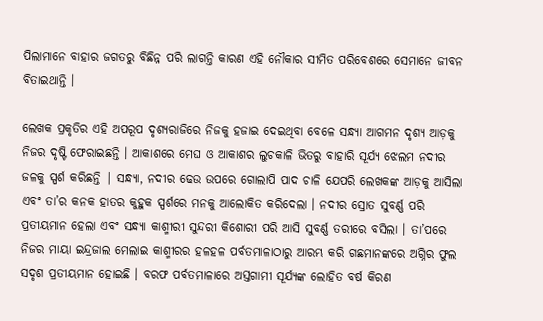ପିଲାମାନେ ବାହାର ଜଗତରୁ ବିଛିନ୍ନ ପରି ଲାଗନ୍ତି କାରଣ ଏହି ନୌକାର ସୀମିତ ପରିବେଶରେ ସେମାନେ ଜୀବନ ବିତାଇଥାନ୍ତି ।

ଲେଖକ ପ୍ରକୃତିର ଏହି ଅପରୂପ ଦୃଶ୍ୟରାଜିରେ ନିଜକୁ ହଜାଇ ଦେଇଥିବା ବେଳେ ସନ୍ଧ୍ୟା ଆଗମନ ଦୃଶ୍ୟ ଆଡ଼କୁ ନିଜର ଦୃଷ୍ଟି ଫେରାଇଛନ୍ତି । ଆକାଶରେ ମେଘ ଓ ଆକାଶର ଲୁଚକାଳି ଭିତରୁ ବାହାରି ସୂର୍ଯ୍ୟ ଝେଲମ ନଦୀର ଜଳକୁ ସ୍ପର୍ଶ କରିଛନ୍ତି | ସନ୍ଧ୍ୟା, ନଦୀର ଢେଉ ଉପରେ ଗୋଲାପି ପାଦ ଚାଳି ଯେପରି ଲେଖକଙ୍କ ଆଡ଼କୁ ଆସିଲା ଏବଂ ତା’ର କନକ ହାତର କୁହୁକ ସ୍ପର୍ଶରେ ମନକୁ ଆଲୋକିତ କରିଦେଲା । ନଦୀର ସ୍ରୋତ ସୁବର୍ଣ୍ଣ ପରି ପ୍ରତୀୟମାନ ହେଲା ଏବଂ ସନ୍ଧ୍ୟା କାଶ୍ମୀରୀ ସୁନ୍ଦରୀ କିଶୋରୀ ପରି ଆସି ସୁବର୍ଣ୍ଣ ତରୀରେ ବସିଲା । ତା’ପରେ ନିଜର ମାୟା ଇନ୍ଦ୍ରଜାଲ ମେଲାଇ କାଶ୍ମୀରର ହଳହଳ ପର୍ବତମାଳାଠାରୁ ଆରମ୍ଭ କରି ଗଛମାନଙ୍କରେ ଅଗ୍ନିର ଫୁଲ ସଦୃଶ ପ୍ରତୀୟମାନ ହୋଇଛି । ବରଫ ପର୍ବତମାଳାରେ ଅସ୍ତଗାମୀ ସୂର୍ଯ୍ୟଙ୍କ ଲୋହିତ ବର୍ଷ କିରଣ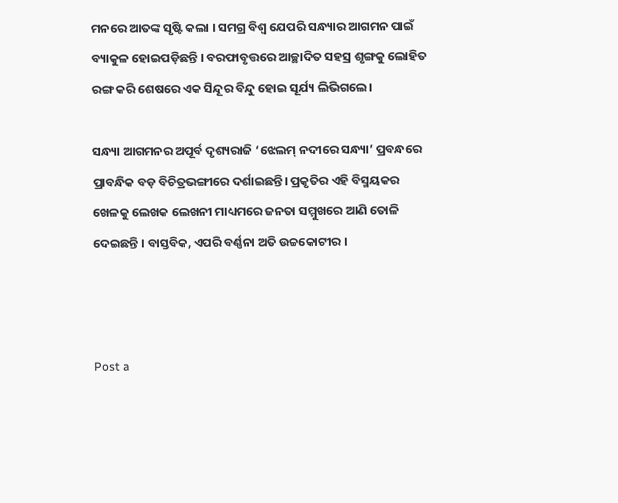ମନରେ ଆତଙ୍କ ସୃଷ୍ଟି କଲା । ସମଗ୍ର ବିଶ୍ଵ ଯେପରି ସନ୍ଧ୍ୟାର ଆଗମନ ପାଇଁ ବ୍ୟାକୁଳ ହୋଇପଡ଼ିଛନ୍ତି । ବରଫାବୃତ୍ତରେ ଆଚ୍ଛାଦିତ ସହସ୍ର ଶୃଙ୍ଗକୁ ଲୋହିତ ରଙ୍ଗ କରି ଶେଷରେ ଏକ ସିନ୍ଦୂର ବିନ୍ଦୁ ହୋଇ ସୂର୍ଯ୍ୟ ଲିଭିଗଲେ।

ସନ୍ଧ୍ୟା ଆଗମନର ଅପୂର୍ବ ଦୃଶ୍ୟରାଜି ‘ଝେଲମ୍ ନଦୀରେ ସନ୍ଧ୍ୟା’ ପ୍ରବନ୍ଧରେ ପ୍ରାବନ୍ଧିକ ବଡ଼ ବିଚିତ୍ରଭଙ୍ଗୀରେ ଦର୍ଶାଇଛନ୍ତି। ପ୍ରକୃତିର ଏହି ବିସ୍ମୟକର ଖେଳକୁ ଲେଖକ ଲେଖନୀ ମାଧ୍ୟମରେ ଜନତା ସମ୍ମୁଖରେ ଆଣି ତୋଳି ଦେଇଛନ୍ତି । ବାସ୍ତବିକ, ଏପରି ବର୍ଣ୍ଣନା ଅତି ଉଚ୍ଚକୋଟୀର ।



Post a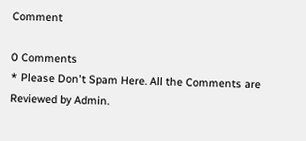Comment

0 Comments
* Please Don't Spam Here. All the Comments are Reviewed by Admin.